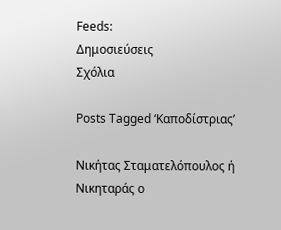Feeds:
Δημοσιεύσεις
Σχόλια

Posts Tagged ‘Καποδίστριας’

Νικήτας Σταματελόπουλος ή Νικηταράς ο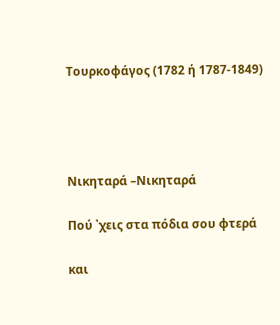Τουρκοφάγος (1782 ή 1787-1849)




Νικηταρά –Νικηταρά

Πού ᾽χεις στα πόδια σου φτερά

και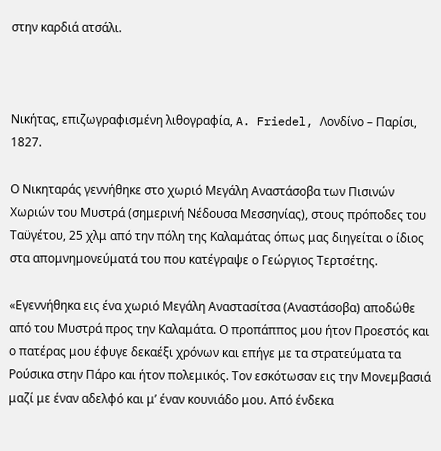στην καρδιά ατσάλι.



Νικήτας, επιζωγραφισμένη λιθογραφία, A. Friedel, Λονδίνο – Παρίσι, 1827.

Ο Νικηταράς γεννήθηκε στο χωριό Μεγάλη Αναστάσοβα των Πισινών Χωριών του Μυστρά (σημερινή Νέδουσα Μεσσηνίας), στους πρόποδες του Ταϋγέτου, 25 χλμ από την πόλη της Καλαμάτας όπως μας διηγείται ο ίδιος στα απομνημονεύματά του που κατέγραψε ο Γεώργιος Τερτσέτης.

«Εγεννήθηκα εις ένα χωριό Μεγάλη Αναστασίτσα (Αναστάσοβα) αποδώθε από του Μυστρά προς την Καλαμάτα. Ο προπάππος μου ήτον Προεστός και ο πατέρας μου έφυγε δεκαέξι χρόνων και επήγε με τα στρατεύματα τα Ρούσικα στην Πάρο και ήτον πολεμικός. Τον εσκότωσαν εις την Μονεμβασιά μαζί με έναν αδελφό και μ’ έναν κουνιάδο μου. Από ένδεκα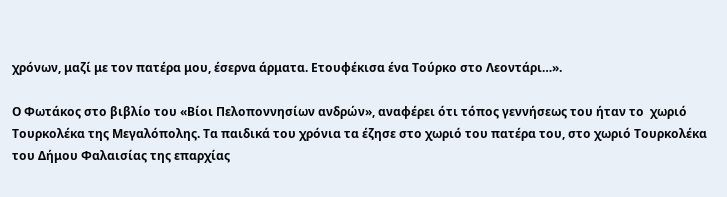χρόνων, μαζί με τον πατέρα μου, έσερνα άρματα. Ετουφέκισα ένα Τούρκο στο Λεοντάρι…».

Ο Φωτάκος στο βιβλίο του «Βίοι Πελοποννησίων ανδρών», αναφέρει ότι τόπος γεννήσεως του ήταν το  χωριό Τουρκολέκα της Μεγαλόπολης. Τα παιδικά του χρόνια τα έζησε στο χωριό του πατέρα του, στο χωριό Τουρκολέκα του Δήμου Φαλαισίας της επαρχίας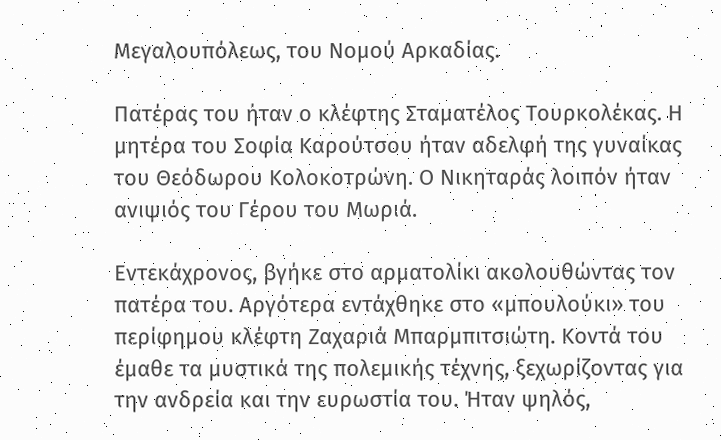Μεγαλουπόλεως, του Νομού Αρκαδίας.

Πατέρας του ήταν ο κλέφτης Σταματέλος Τουρκολέκας. Η μητέρα του Σοφία Καρούτσου ήταν αδελφή της γυναίκας του Θεόδωρου Κολοκοτρώνη. Ο Νικηταράς λοιπόν ήταν ανιψιός του Γέρου του Μωριά.

Εντεκάχρονος, βγήκε στο αρματολίκι ακολουθώντας τον πατέρα του. Αργότερα εντάχθηκε στο «μπουλούκι» του περίφημου κλέφτη Ζαχαριά Μπαρμπιτσιώτη. Κοντά του έμαθε τα μυστικά της πολεμικής τέχνης, ξεχωρίζοντας για την ανδρεία και την ευρωστία του. Ήταν ψηλός,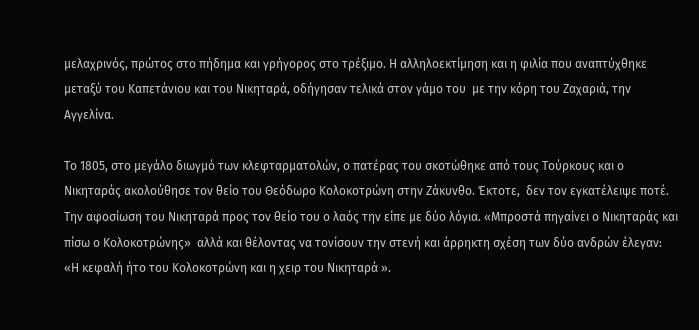μελαχρινός, πρώτος στο πήδημα και γρήγορος στο τρέξιμο. Η αλληλοεκτίμηση και η φιλία που αναπτύχθηκε μεταξύ του Καπετάνιου και του Νικηταρά, οδήγησαν τελικά στον γάμο του  με την κόρη του Ζαχαριά, την  Αγγελίνα.

Το 1805, στο μεγάλο διωγμό των κλεφταρματολών, ο πατέρας του σκοτώθηκε από τους Τούρκους και ο Νικηταράς ακολούθησε τον θείο του Θεόδωρο Κολοκοτρώνη στην Ζάκυνθο. Έκτοτε,  δεν τον εγκατέλειψε ποτέ. Την αφοσίωση του Νικηταρά προς τον θείο του ο λαός την είπε με δύο λόγια. «Μπροστά πηγαίνει ο Νικηταράς και πίσω ο Κολοκοτρώνης»  αλλά και θέλοντας να τονίσουν την στενή και άρρηκτη σχέση των δύο ανδρών έλεγαν: «Η κεφαλή ήτο του Κολοκοτρώνη και η χειρ του Νικηταρά ».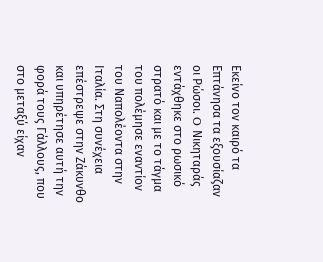Εκείνο τον καιρό τα Επτάνησα τα εξουσίαζαν οι Ρώσοι. O Νικηταράς εντάχθηκε στο ρωσικό στρατό και με το τάγμα του πολέμησε εναντίον του Ναπολέοντα στην Ιταλία. Στη συνέχεια επέστρεψε στην Ζάκυνθο και υπηρέτησε αυτή την φορά τους Γάλλους, που στο μεταξύ είχαν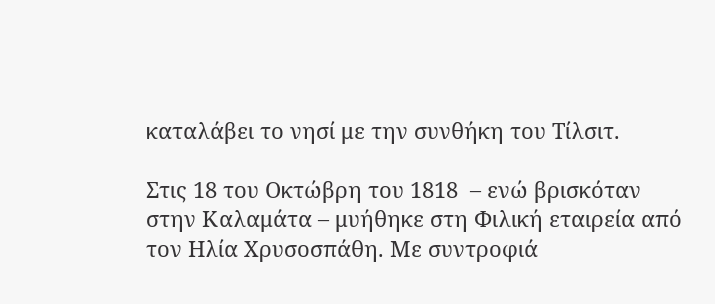καταλάβει το νησί με την συνθήκη του Τίλσιτ.

Στις 18 του Οκτώβρη του 1818  – ενώ βρισκόταν στην Καλαμάτα – μυήθηκε στη Φιλική εταιρεία από τον Ηλία Χρυσοσπάθη. Με συντροφιά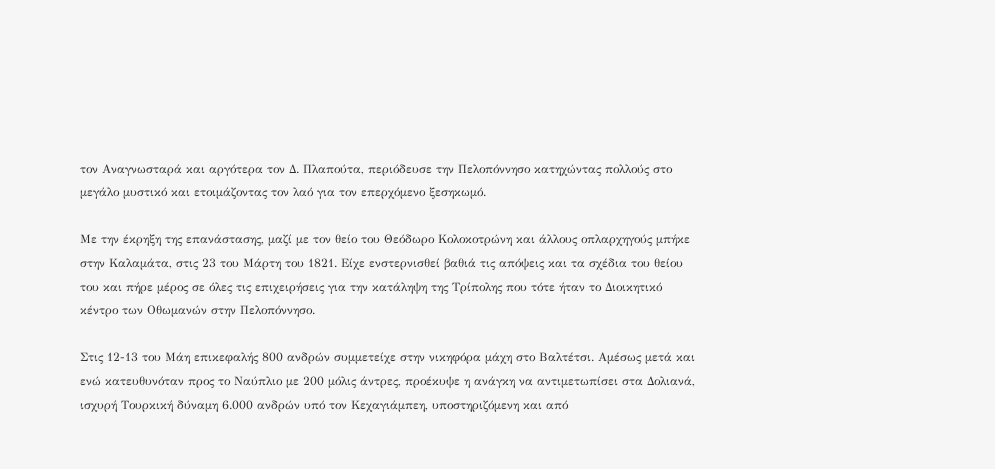τον Αναγνωσταρά και αργότερα τον Δ. Πλαπούτα, περιόδευσε την Πελοπόννησο κατηχώντας πολλούς στο μεγάλο μυστικό και ετοιμάζοντας τον λαό για τον επερχόμενο ξεσηκωμό.

Με την έκρηξη της επανάστασης, μαζί με τον θείο του Θεόδωρο Κολοκοτρώνη και άλλους οπλαρχηγούς μπήκε στην Καλαμάτα, στις 23 του Μάρτη του 1821. Είχε ενστερνισθεί βαθιά τις απόψεις και τα σχέδια του θείου του και πήρε μέρος σε όλες τις επιχειρήσεις για την κατάληψη της Τρίπολης που τότε ήταν το Διοικητικό κέντρο των Οθωμανών στην Πελοπόννησο.

Στις 12-13 του Μάη επικεφαλής 800 ανδρών συμμετείχε στην νικηφόρα μάχη στο Βαλτέτσι. Αμέσως μετά και ενώ κατευθυνόταν προς το Ναύπλιο με 200 μόλις άντρες, προέκυψε η ανάγκη να αντιμετωπίσει στα Δολιανά, ισχυρή Τουρκική δύναμη 6.000 ανδρών υπό τον Κεχαγιάμπεη, υποστηριζόμενη και από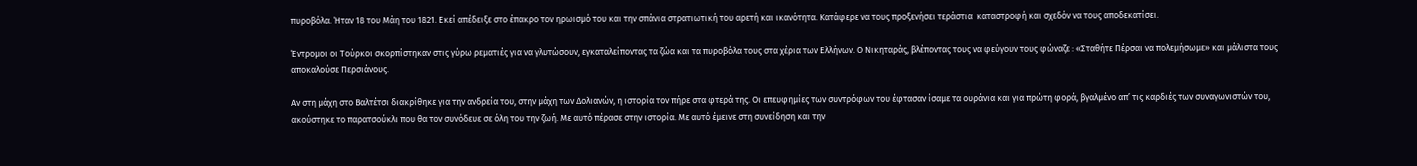πυροβόλα. Ήταν 18 του Μάη του 1821. Εκεί απέδειξε στο έπακρο τον ηρωισμό του και την σπάνια στρατιωτική του αρετή και ικανότητα. Κατάφερε να τους προξενήσει τεράστια  καταστροφή και σχεδόν να τους αποδεκατίσει.

Έντρομοι οι Τούρκοι σκορπίστηκαν στις γύρω ρεματιές για να γλυτώσουν, εγκαταλείποντας τα ζώα και τα πυροβόλα τους στα χέρια των Ελλήνων. Ο Νικηταράς, βλέποντας τους να φεύγουν τους φώναζε : «Σταθήτε Πέρσαι να πολεμήσωμε» και μάλιστα τους αποκαλούσε Περσιάνους.

Αν στη μάχη στο Βαλτέτσι διακρίθηκε για την ανδρεία του, στην μάχη των Δολιανών, η ιστορία τον πήρε στα φτερά της. Οι επευφημίες των συντρόφων του έφτασαν ίσαμε τα ουράνια και για πρώτη φορά, βγαλμένο απ’ τις καρδιές των συναγωνιστών του, ακούστηκε το παρατσούκλι που θα τον συνόδευε σε όλη του την ζωή. Με αυτό πέρασε στην ιστορία. Με αυτό έμεινε στη συνείδηση και την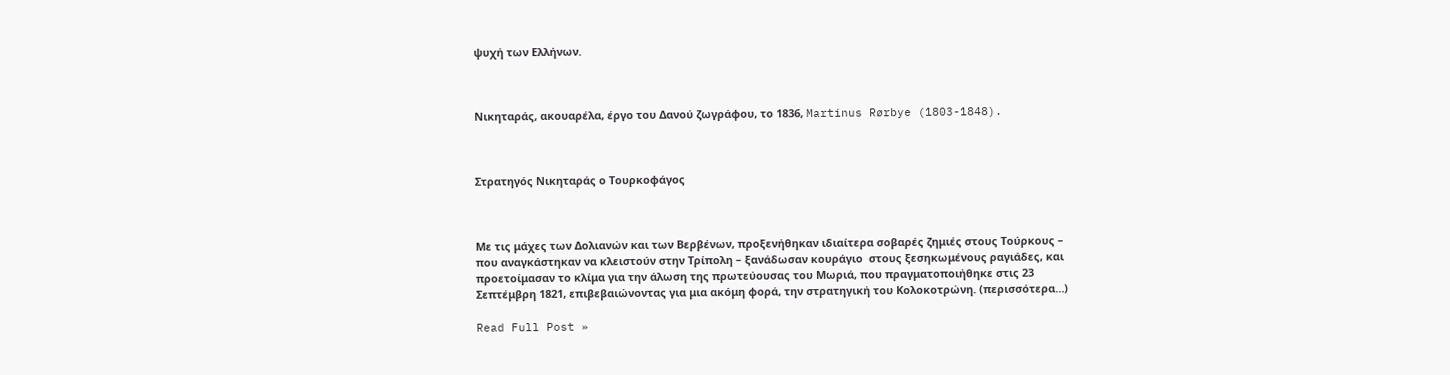ψυχή των Ελλήνων.



Νικηταράς, ακουαρέλα, έργο του Δανού ζωγράφου, το 1836, Martinus Rørbye (1803-1848).



Στρατηγός Νικηταράς ο Τουρκοφάγος



Με τις μάχες των Δολιανών και των Βερβένων, προξενήθηκαν ιδιαίτερα σοβαρές ζημιές στους Τούρκους – που αναγκάστηκαν να κλειστούν στην Τρίπολη – ξανάδωσαν κουράγιο  στους ξεσηκωμένους ραγιάδες, και προετοίμασαν το κλίμα για την άλωση της πρωτεύουσας του Μωριά, που πραγματοποιήθηκε στις 23 Σεπτέμβρη 1821, επιβεβαιώνοντας για μια ακόμη φορά, την στρατηγική του Κολοκοτρώνη. (περισσότερα…)

Read Full Post »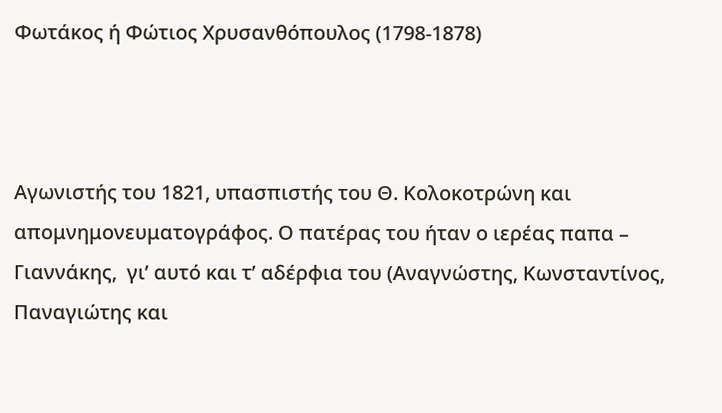Φωτάκος ή Φώτιος Χρυσανθόπουλος (1798-1878)



Αγωνιστής του 1821, υπασπιστής του Θ. Κολοκοτρώνη και απομνημονευματογράφος. Ο πατέρας του ήταν ο ιερέας παπα – Γιαννάκης,  γι’ αυτό και τ’ αδέρφια του (Αναγνώστης, Κωνσταντίνος, Παναγιώτης και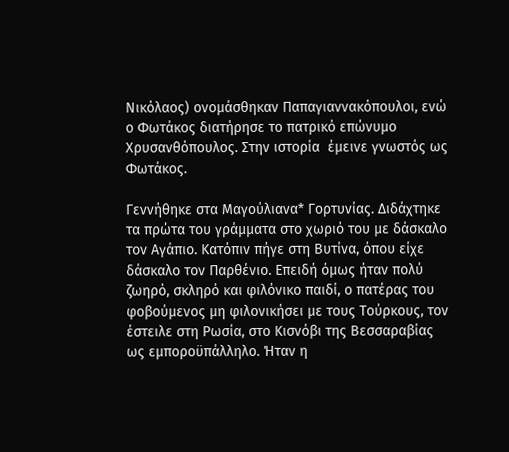Νικόλαος) ονομάσθηκαν Παπαγιαννακόπουλοι, ενώ ο Φωτάκος διατήρησε το πατρικό επώνυμο Χρυσανθόπουλος. Στην ιστορία  έμεινε γνωστός ως Φωτάκος.

Γεννήθηκε στα Μαγούλιανα* Γορτυνίας. Διδάχτηκε τα πρώτα του γράμματα στο χωριό του με δάσκαλο τον Αγάπιο. Κατόπιν πήγε στη Βυτίνα, όπου είχε δάσκαλο τον Παρθένιο. Επειδή όμως ήταν πολύ ζωηρό, σκληρό και φιλόνικο παιδί, ο πατέρας του φοβούμενος μη φιλονικήσει με τους Τούρκους, τον έστειλε στη Ρωσία, στο Κισνόβι της Βεσσαραβίας ως εμποροϋπάλληλο. Ήταν η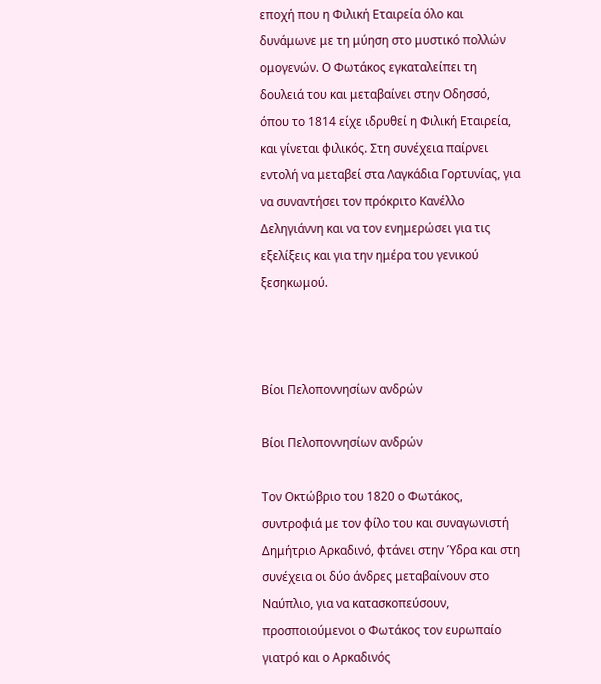εποχή που η Φιλική Εταιρεία όλο και δυνάμωνε με τη μύηση στο μυστικό πολλών ομογενών. Ο Φωτάκος εγκαταλείπει τη δουλειά του και μεταβαίνει στην Οδησσό, όπου το 1814 είχε ιδρυθεί η Φιλική Εταιρεία, και γίνεται φιλικός. Στη συνέχεια παίρνει εντολή να μεταβεί στα Λαγκάδια Γορτυνίας, για να συναντήσει τον πρόκριτο Κανέλλο Δεληγιάννη και να τον ενημερώσει για τις εξελίξεις και για την ημέρα του γενικού ξεσηκωμού.



Βίοι Πελοποννησίων ανδρών

Βίοι Πελοποννησίων ανδρών

Τον Οκτώβριο του 1820 ο Φωτάκος, συντροφιά με τον φίλο του και συναγωνιστή Δημήτριο Αρκαδινό, φτάνει στην Ύδρα και στη συνέχεια οι δύο άνδρες μεταβαίνουν στο Ναύπλιο, για να κατασκοπεύσουν, προσποιούμενοι ο Φωτάκος τον ευρωπαίο γιατρό και ο Αρκαδινός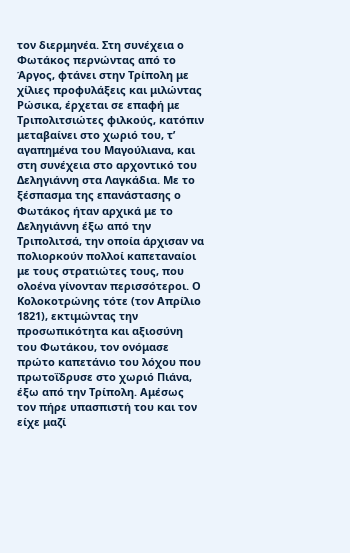τον διερμηνέα. Στη συνέχεια ο Φωτάκος περνώντας από το Άργος, φτάνει στην Τρίπολη με χίλιες προφυλάξεις και μιλώντας Ρώσικα, έρχεται σε επαφή με Τριπολιτσιώτες φιλκούς, κατόπιν μεταβαίνει στο χωριό του, τ’ αγαπημένα του Μαγούλιανα, και στη συνέχεια στο αρχοντικό του Δεληγιάννη στα Λαγκάδια. Με το ξέσπασμα της επανάστασης ο Φωτάκος ήταν αρχικά με το Δεληγιάννη έξω από την Τριπολιτσά, την οποία άρχισαν να πολιορκούν πολλοί καπεταναίοι με τους στρατιώτες τους, που ολοένα γίνονταν περισσότεροι. Ο Κολοκοτρώνης τότε (τον Απρίλιο 1821), εκτιμώντας την προσωπικότητα και αξιοσύνη του Φωτάκου, τον ονόμασε πρώτο καπετάνιο του λόχου που πρωτοΐδρυσε στο χωριό Πιάνα, έξω από την Τρίπολη. Αμέσως  τον πήρε υπασπιστή του και τον είχε μαζί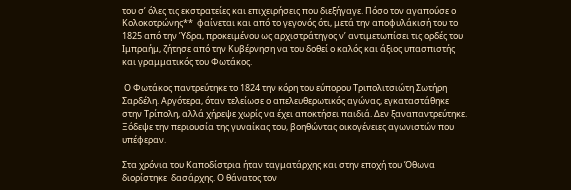του σ’ όλες τις εκστρατείες και επιχειρήσεις που διεξήγαγε. Πόσο τον αγαπούσε ο Κολοκοτρώνης**  φαίνεται και από το γεγονός ότι, μετά την αποφυλάκισή του το 1825 από την Ύδρα, προκειμένου ως αρχιστράτηγος ν’ αντιμετωπίσει τις ορδές του Ιμπραήμ, ζήτησε από την Κυβέρνηση να του δοθεί ο καλός και άξιος υπασπιστής και γραμματικός του Φωτάκος.

 Ο Φωτάκος παντρεύτηκε το 1824 την κόρη του εύπορου Τριπολιτσιώτη Σωτήρη Σαρδέλη. Αργότερα, όταν τελείωσε ο απελευθερωτικός αγώνας, εγκαταστάθηκε στην Τρίπολη, αλλά χήρεψε χωρίς να έχει αποκτήσει παιδιά. Δεν ξαναπαντρεύτηκε. Ξόδεψε την περιουσία της γυναίκας του, βοηθώντας οικογένειες αγωνιστών που υπέφεραν.

Στα χρόνια του Καποδίστρια ήταν ταγματάρχης και στην εποχή του Όθωνα διορίστηκε  δασάρχης. Ο θάνατος τον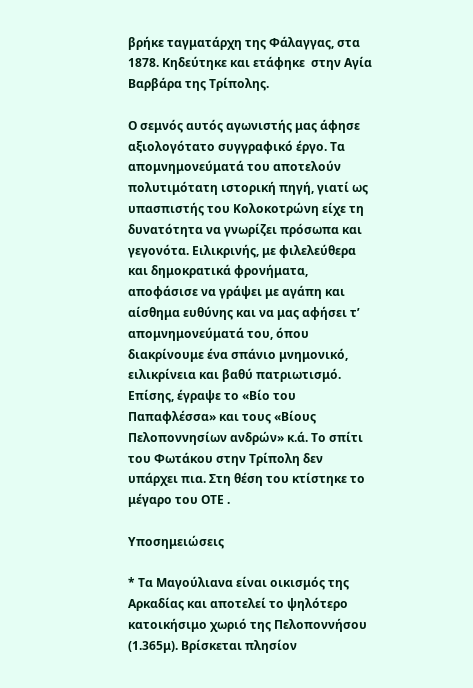βρήκε ταγματάρχη της Φάλαγγας, στα 1878. Κηδεύτηκε και ετάφηκε  στην Αγία Βαρβάρα της Τρίπολης.

Ο σεμνός αυτός αγωνιστής μας άφησε αξιολογότατο συγγραφικό έργο. Τα απομνημονεύματά του αποτελούν πολυτιμότατη ιστορική πηγή, γιατί ως υπασπιστής του Κολοκοτρώνη είχε τη δυνατότητα να γνωρίζει πρόσωπα και γεγονότα. Ειλικρινής, με φιλελεύθερα και δημοκρατικά φρονήματα, αποφάσισε να γράψει με αγάπη και αίσθημα ευθύνης και να μας αφήσει τ’ απομνημονεύματά του, όπου διακρίνουμε ένα σπάνιο μνημονικό, ειλικρίνεια και βαθύ πατριωτισμό. Επίσης, έγραψε το «Βίο του Παπαφλέσσα» και τους «Βίους Πελοποννησίων ανδρών» κ.ά. Το σπίτι του Φωτάκου στην Τρίπολη δεν υπάρχει πια. Στη θέση του κτίστηκε το μέγαρο του ΟΤΕ .

Υποσημειώσεις

* Τα Μαγούλιανα είναι οικισμός της Αρκαδίας και αποτελεί το ψηλότερο κατοικήσιμο χωριό της Πελοποννήσου (1.365μ). Βρίσκεται πλησίον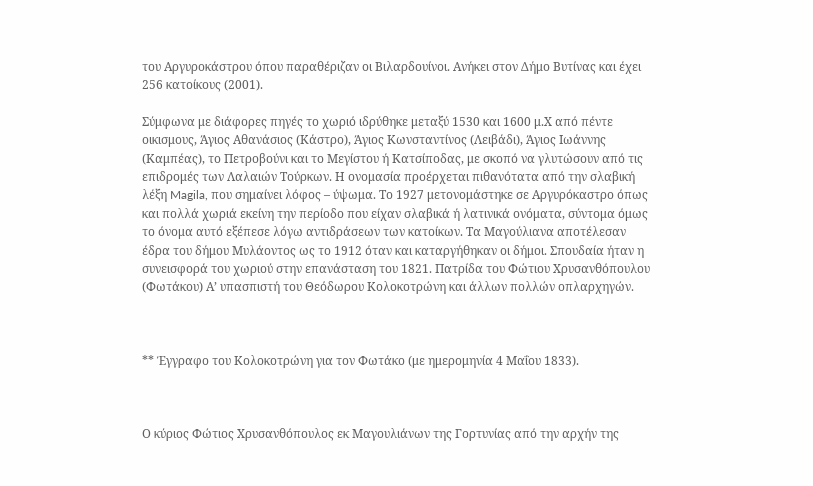του Αργυροκάστρου όπου παραθέριζαν οι Βιλαρδουίνοι. Ανήκει στον Δήμο Βυτίνας και έχει 256 κατοίκους (2001).

Σύμφωνα με διάφορες πηγές το χωριό ιδρύθηκε μεταξύ 1530 και 1600 μ.Χ από πέντε οικισμους, Άγιος Αθανάσιος (Κάστρο), Άγιος Κωνσταντίνος (Λειβάδι), Άγιος Ιωάννης (Καμπέας), το Πετροβούνι και το Μεγίστου ή Κατσίποδας, με σκοπό να γλυτώσουν από τις επιδρομές των Λαλαιών Τούρκων. Η ονομασία προέρχεται πιθανότατα από την σλαβική λέξη Magila, που σημαίνει λόφος – ύψωμα. Το 1927 μετονομάστηκε σε Αργυρόκαστρο όπως και πολλά χωριά εκείνη την περίοδο που είχαν σλαβικά ή λατινικά ονόματα, σύντομα όμως το όνομα αυτό εξέπεσε λόγω αντιδράσεων των κατοίκων. Τα Μαγούλιανα αποτέλεσαν έδρα του δήμου Μυλάοντος ως το 1912 όταν και καταργήθηκαν οι δήμοι. Σπουδαία ήταν η συνεισφορά του χωριού στην επανάσταση του 1821. Πατρίδα του Φώτιου Χρυσανθόπουλου (Φωτάκου) Α’ υπασπιστή του Θεόδωρου Κολοκοτρώνη και άλλων πολλών οπλαρχηγών.



** Έγγραφο του Κολοκοτρώνη για τον Φωτάκο (με ημερομηνία 4 Μαΐου 1833).



Ο κύριος Φώτιος Χρυσανθόπουλος εκ Μαγουλιάνων της Γορτυνίας από την αρχήν της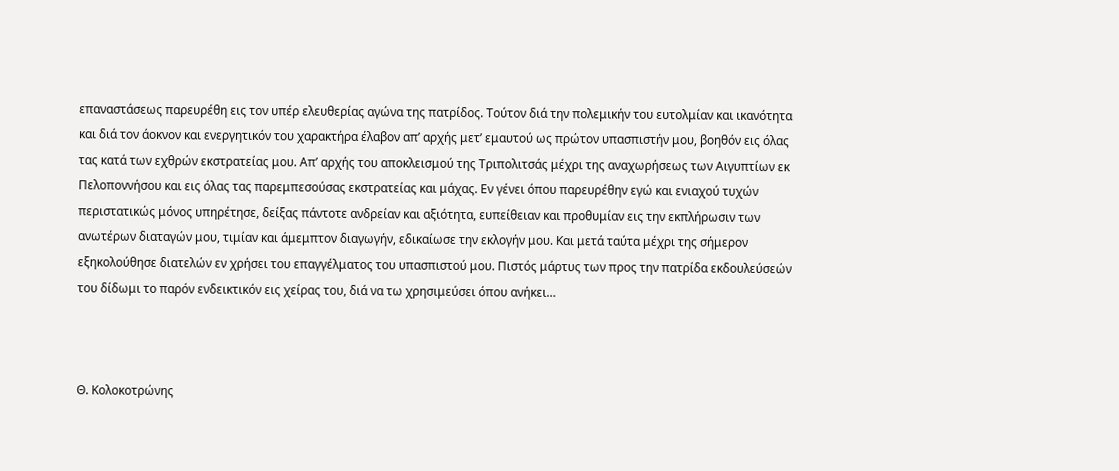επαναστάσεως παρευρέθη εις τον υπέρ ελευθερίας αγώνα της πατρίδος. Τούτον διά την πολεμικήν του ευτολμίαν και ικανότητα και διά τον άοκνον και ενεργητικόν του χαρακτήρα έλαβον απ’ αρχής μετ’ εμαυτού ως πρώτον υπασπιστήν μου, βοηθόν εις όλας τας κατά των εχθρών εκστρατείας μου. Απ’ αρχής του αποκλεισμού της Τριπολιτσάς μέχρι της αναχωρήσεως των Αιγυπτίων εκ Πελοποννήσου και εις όλας τας παρεμπεσούσας εκστρατείας και μάχας. Εν γένει όπου παρευρέθην εγώ και ενιαχού τυχών περιστατικώς μόνος υπηρέτησε, δείξας πάντοτε ανδρείαν και αξιότητα, ευπείθειαν και προθυμίαν εις την εκπλήρωσιν των ανωτέρων διαταγών μου, τιμίαν και άμεμπτον διαγωγήν, εδικαίωσε την εκλογήν μου. Και μετά ταύτα μέχρι της σήμερον εξηκολούθησε διατελών εν χρήσει του επαγγέλματος του υπασπιστού μου. Πιστός μάρτυς των προς την πατρίδα εκδουλεύσεών του δίδωμι το παρόν ενδεικτικόν εις χείρας του, διά να τω χρησιμεύσει όπου ανήκει…



Θ. Κολοκοτρώνης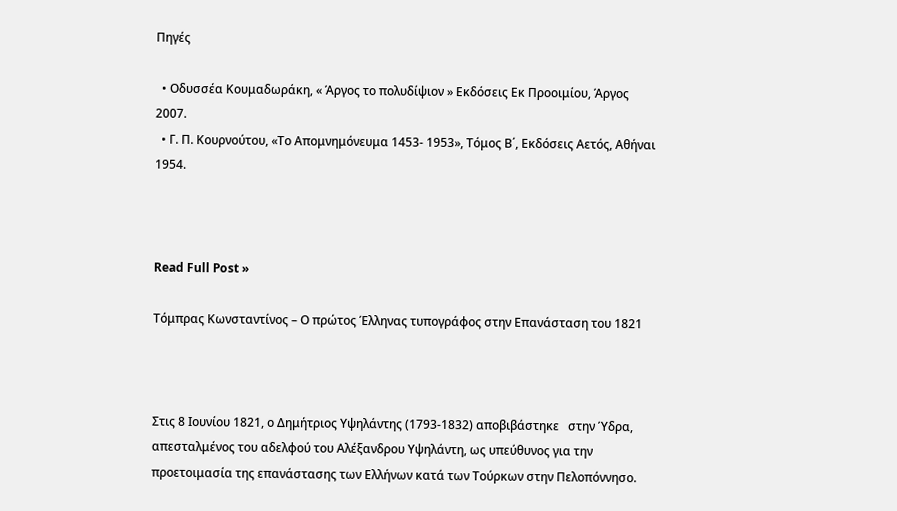Πηγές

  • Οδυσσέα Κουμαδωράκη, « Άργος το πολυδίψιον » Εκδόσεις Εκ Προοιμίου, Άργος 2007.
  • Γ. Π. Κουρνούτου, «Το Απομνημόνευμα 1453- 1953», Τόμος Β΄, Εκδόσεις Αετός, Αθήναι 1954.



Read Full Post »

Τόμπρας Κωνσταντίνος – Ο πρώτος Έλληνας τυπογράφος στην Επανάσταση του 1821



Στις 8 Ιουνίου 1821, ο Δημήτριος Υψηλάντης (1793-1832) αποβιβάστηκε   στην Ύδρα, απεσταλμένος του αδελφού του Αλέξανδρου Υψηλάντη, ως υπεύθυνος για την προετοιμασία της επανάστασης των Ελλήνων κατά των Τούρκων στην Πελοπόννησο.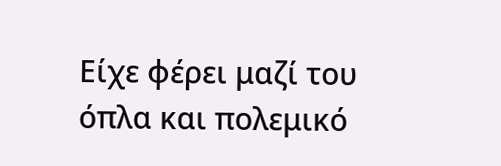Είχε φέρει μαζί του  όπλα και πολεμικό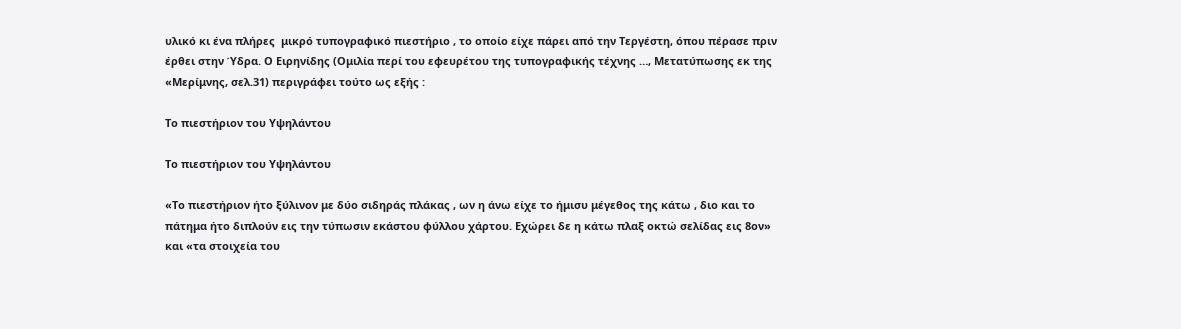υλικό κι ένα πλήρες  μικρό τυπογραφικό πιεστήριο , το οποίο είχε πάρει από την Τεργέστη, όπου πέρασε πριν έρθει στην Ύδρα. Ο Ειρηνίδης (Ομιλία περί του εφευρέτου της τυπογραφικής τέχνης …, Μετατύπωσης εκ της «Μερίμνης, σελ.31) περιγράφει τούτο ως εξής :

Το πιεστήριον του Υψηλάντου

Το πιεστήριον του Υψηλάντου

«Το πιεστήριον ήτο ξύλινον με δύο σιδηράς πλάκας , ων η άνω είχε το ήμισυ μέγεθος της κάτω , διο και το πάτημα ήτο διπλούν εις την τύπωσιν εκάστου φύλλου χάρτου. Εχώρει δε η κάτω πλαξ οκτώ σελίδας εις 8ον» και «τα στοιχεία του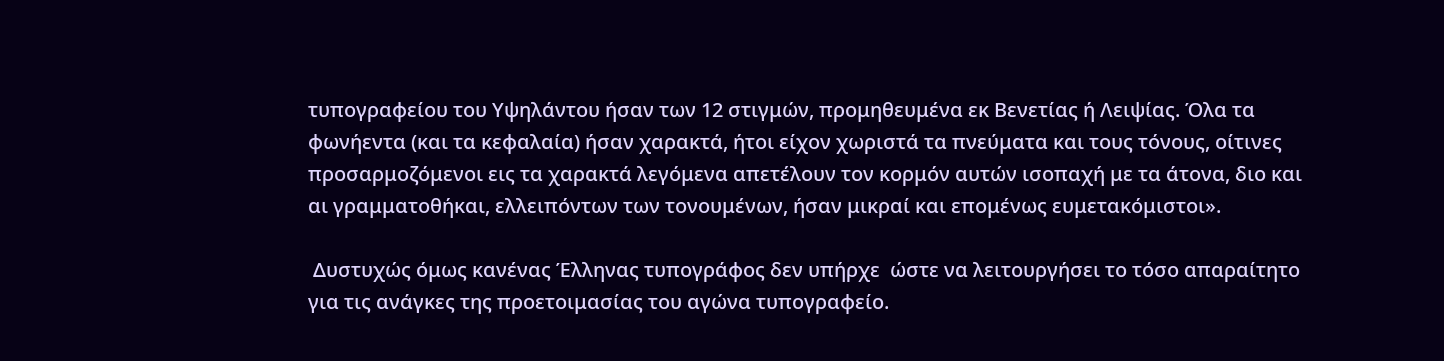τυπογραφείου του Υψηλάντου ήσαν των 12 στιγμών, προμηθευμένα εκ Βενετίας ή Λειψίας. Όλα τα φωνήεντα (και τα κεφαλαία) ήσαν χαρακτά, ήτοι είχον χωριστά τα πνεύματα και τους τόνους, οίτινες προσαρμοζόμενοι εις τα χαρακτά λεγόμενα απετέλουν τον κορμόν αυτών ισοπαχή με τα άτονα, διο και αι γραμματοθήκαι, ελλειπόντων των τονουμένων, ήσαν μικραί και επομένως ευμετακόμιστοι».

 Δυστυχώς όμως κανένας Έλληνας τυπογράφος δεν υπήρχε  ώστε να λειτουργήσει το τόσο απαραίτητο για τις ανάγκες της προετοιμασίας του αγώνα τυπογραφείο.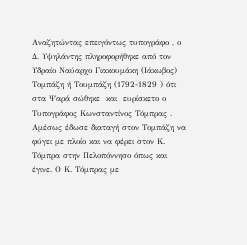Αναζητώντας επειγόντως τυπογράφο , ο Δ. Υψηλάντης πληροφορήθηκε από τον Υδραίο Ναύαρχο Γιακουμάκη (Ιάκωβος) Τομπάζη ή Τουμπάζη (1792-1829 ) ότι στα Ψαρά σώθηκε  και  ευρίσκετο ο Τυπογράφος Κωνσταντίνος Τόμπρας . Αμέσως έδωσε διαταγή στον Τομπάζη να φύγει με πλοίο και να φέρει στον Κ. Τόμπρα στην Πελοπόννησο όπως και έγινε. Ο Κ. Τόμπρας με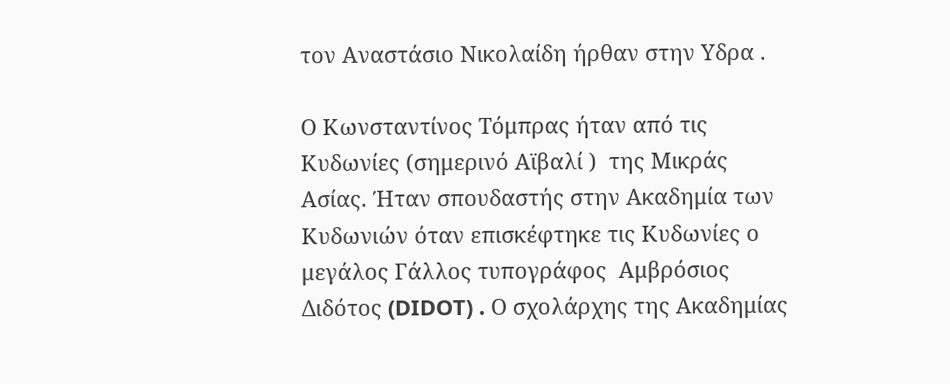τον Αναστάσιο Νικολαίδη ήρθαν στην Υδρα .

Ο Κωνσταντίνος Τόμπρας ήταν από τις Κυδωνίες (σημερινό Αϊβαλί )  της Μικράς Ασίας. Ήταν σπουδαστής στην Ακαδημία των Κυδωνιών όταν επισκέφτηκε τις Κυδωνίες ο μεγάλος Γάλλος τυπογράφος  Αμβρόσιος Διδότος (DIDOT) . Ο σχολάρχης της Ακαδημίας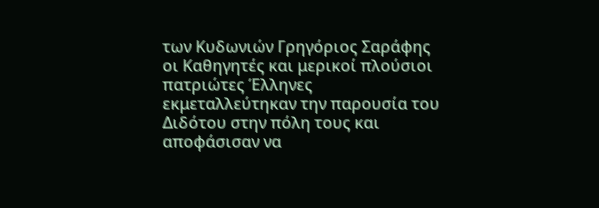των Κυδωνιών Γρηγόριος Σαράφης οι Καθηγητές και μερικοί πλούσιοι πατριώτες Έλληνες εκμεταλλεύτηκαν την παρουσία του Διδότου στην πόλη τους και αποφάσισαν να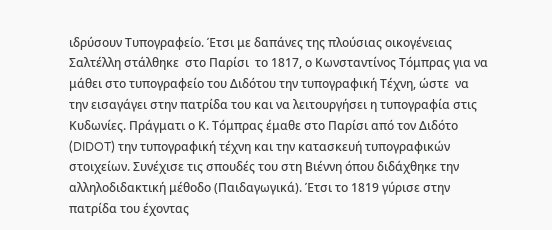ιδρύσουν Τυπογραφείο. Έτσι με δαπάνες της πλούσιας οικογένειας Σαλτέλλη στάλθηκε  στο Παρίσι  το 1817, ο Κωνσταντίνος Τόμπρας για να μάθει στο τυπογραφείο του Διδότου την τυπογραφική Τέχνη, ώστε  να την εισαγάγει στην πατρίδα του και να λειτουργήσει η τυπογραφία στις Κυδωνίες. Πράγματι ο Κ. Τόμπρας έμαθε στο Παρίσι από τον Διδότο (DIDOT) την τυπογραφική τέχνη και την κατασκευή τυπογραφικών στοιχείων. Συνέχισε τις σπουδές του στη Βιέννη όπου διδάχθηκε την αλληλοδιδακτική μέθοδο (Παιδαγωγικά). Έτσι το 1819 γύρισε στην πατρίδα του έχοντας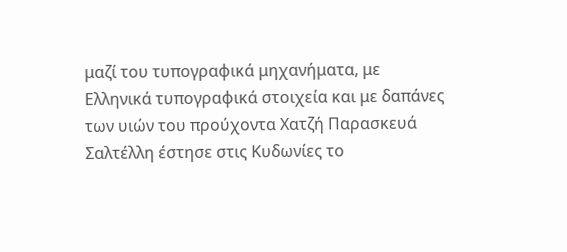μαζί του τυπογραφικά μηχανήματα, με Ελληνικά τυπογραφικά στοιχεία και με δαπάνες των υιών του προύχοντα Χατζή Παρασκευά  Σαλτέλλη έστησε στις Κυδωνίες το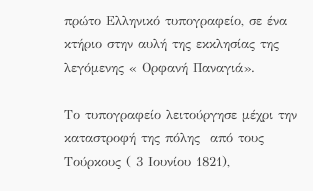πρώτο Ελληνικό τυπογραφείο, σε ένα κτήριο στην αυλή της εκκλησίας της λεγόμενης « Ορφανή Παναγιά».

Το τυπογραφείο λειτούργησε μέχρι την καταστροφή της πόλης  από τους Τούρκους ( 3 Ιουνίου 1821),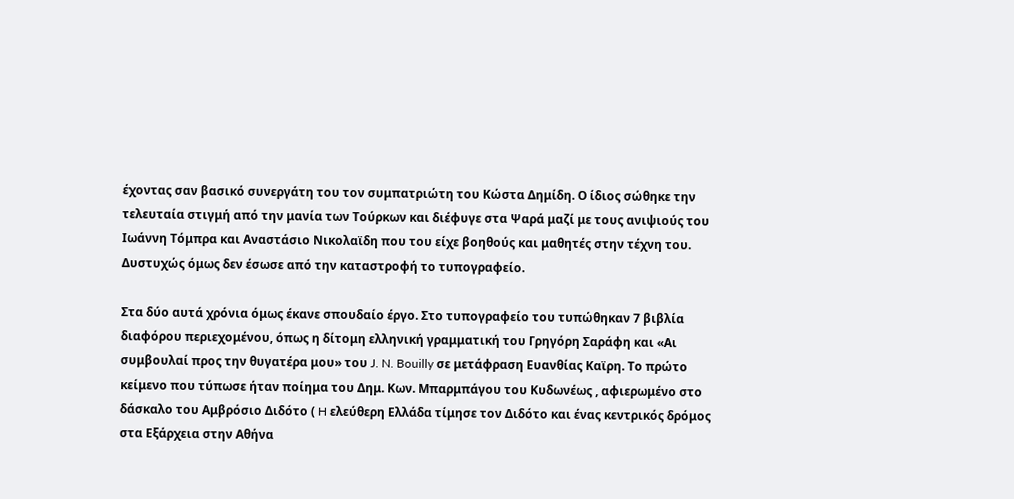έχοντας σαν βασικό συνεργάτη του τον συμπατριώτη του Κώστα Δημίδη. Ο ίδιος σώθηκε την τελευταία στιγμή από την μανία των Τούρκων και διέφυγε στα Ψαρά μαζί με τους ανιψιούς του Ιωάννη Τόμπρα και Αναστάσιο Νικολαϊδη που του είχε βοηθούς και μαθητές στην τέχνη του. Δυστυχώς όμως δεν έσωσε από την καταστροφή το τυπογραφείο.

Στα δύο αυτά χρόνια όμως έκανε σπουδαίο έργο. Στο τυπογραφείο του τυπώθηκαν 7 βιβλία διαφόρου περιεχομένου, όπως η δίτομη ελληνική γραμματική του Γρηγόρη Σαράφη και «Αι συμβουλαί προς την θυγατέρα μου» του J. N. Bouilly σε μετάφραση Ευανθίας Καϊρη. Το πρώτο κείμενο που τύπωσε ήταν ποίημα του Δημ. Κων. Μπαρμπάγου του Κυδωνέως , αφιερωμένο στο δάσκαλο του Αμβρόσιο Διδότο ( H ελεύθερη Ελλάδα τίμησε τον Διδότο και ένας κεντρικός δρόμος στα Εξάρχεια στην Αθήνα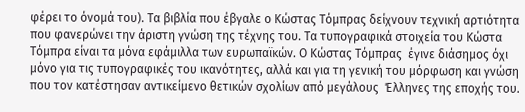φέρει το όνομά του). Τα βιβλία που έβγαλε ο Κώστας Τόμπρας δείχνουν τεχνική αρτιότητα που φανερώνει την άριστη γνώση της τέχνης του. Τα τυπογραφικά στοιχεία του Κώστα Τόμπρα είναι τα μόνα εφάμιλλα των ευρωπαϊκών. Ο Κώστας Τόμπρας  έγινε διάσημος όχι μόνο για τις τυπογραφικές του ικανότητες, αλλά και για τη γενική του μόρφωση και γνώση που τον κατέστησαν αντικείμενο θετικών σχολίων από μεγάλους  Έλληνες της εποχής του.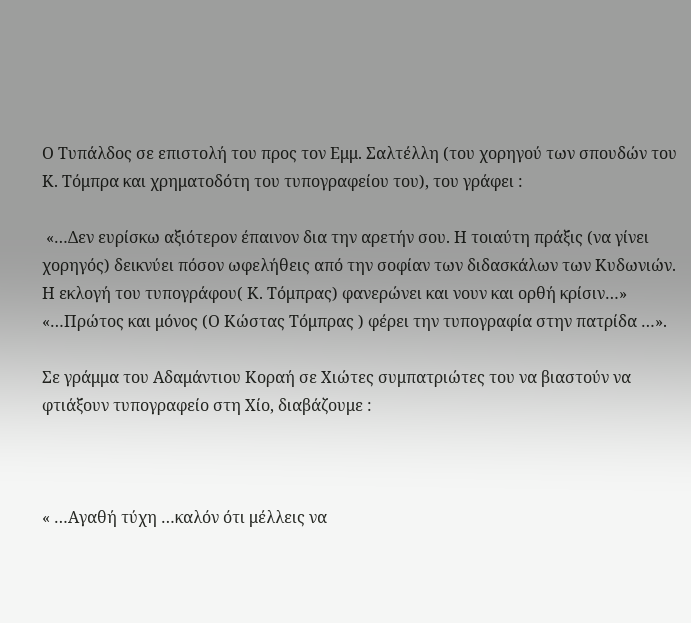Ο Τυπάλδος σε επιστολή του προς τον Εμμ. Σαλτέλλη (του χορηγού των σπουδών του Κ. Τόμπρα και χρηματοδότη του τυπογραφείου του), του γράφει :

 «…Δεν ευρίσκω αξιότερον έπαινον δια την αρετήν σου. Η τοιαύτη πράξις (να γίνει χορηγός) δεικνύει πόσον ωφελήθεις από την σοφίαν των διδασκάλων των Κυδωνιών. Η εκλογή του τυπογράφου( Κ. Τόμπρας) φανερώνει και νουν και ορθή κρίσιν…» «…Πρώτος και μόνος (Ο Κώστας Τόμπρας ) φέρει την τυπογραφία στην πατρίδα …».

Σε γράμμα του Αδαμάντιου Κοραή σε Χιώτες συμπατριώτες του να βιαστούν να φτιάξουν τυπογραφείο στη Χίο, διαβάζουμε :



« …Αγαθή τύχη …καλόν ότι μέλλεις να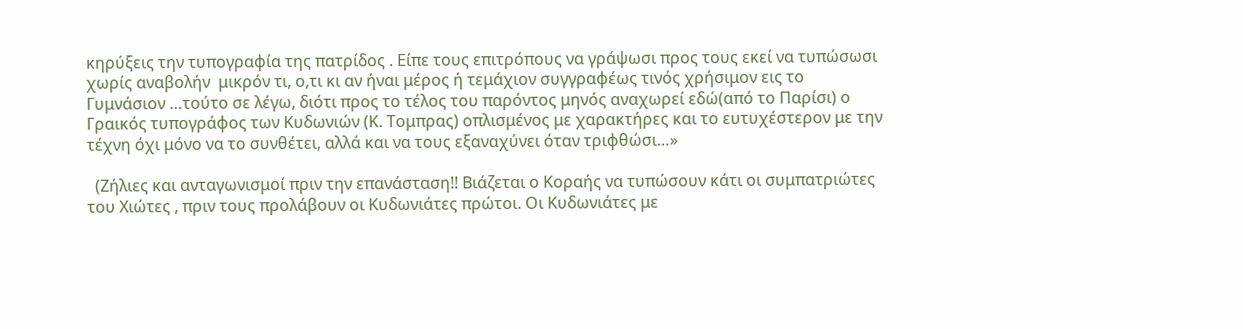κηρύξεις την τυπογραφία της πατρίδος . Είπε τους επιτρόπους να γράψωσι προς τους εκεί να τυπώσωσι χωρίς αναβολήν  μικρόν τι, ο,τι κι αν ήναι μέρος ή τεμάχιον συγγραφέως τινός χρήσιμον εις το Γυμνάσιον …τούτο σε λέγω, διότι προς το τέλος του παρόντος μηνός αναχωρεί εδώ(από το Παρίσι) ο Γραικός τυπογράφος των Κυδωνιών (Κ. Τομπρας) οπλισμένος με χαρακτήρες και το ευτυχέστερον με την τέχνη όχι μόνο να το συνθέτει, αλλά και να τους εξαναχύνει όταν τριφθώσι…»

  (Ζήλιες και ανταγωνισμοί πριν την επανάσταση!! Βιάζεται ο Κοραής να τυπώσουν κάτι οι συμπατριώτες του Χιώτες , πριν τους προλάβουν οι Κυδωνιάτες πρώτοι. Οι Κυδωνιάτες με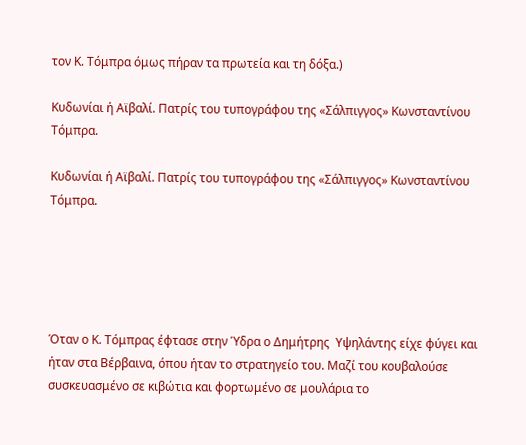τον Κ. Τόμπρα όμως πήραν τα πρωτεία και τη δόξα.)

Κυδωνίαι ή Αϊβαλί. Πατρίς του τυπογράφου της «Σάλπιγγος» Κωνσταντίνου Τόμπρα.

Κυδωνίαι ή Αϊβαλί. Πατρίς του τυπογράφου της «Σάλπιγγος» Κωνσταντίνου Τόμπρα.





Όταν ο Κ. Τόμπρας έφτασε στην Ύδρα ο Δημήτρης  Υψηλάντης είχε φύγει και ήταν στα Βέρβαινα, όπου ήταν το στρατηγείο του. Μαζί του κουβαλούσε συσκευασμένο σε κιβώτια και φορτωμένο σε μουλάρια το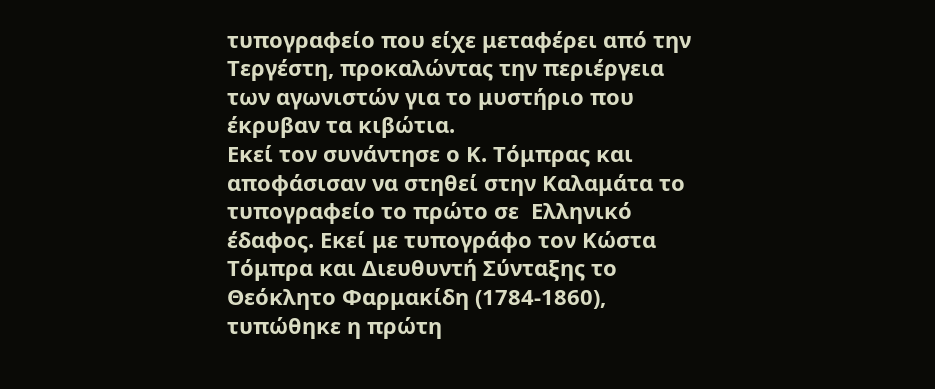τυπογραφείο που είχε μεταφέρει από την Τεργέστη, προκαλώντας την περιέργεια των αγωνιστών για το μυστήριο που έκρυβαν τα κιβώτια.
Εκεί τον συνάντησε ο Κ. Τόμπρας και αποφάσισαν να στηθεί στην Καλαμάτα το τυπογραφείο το πρώτο σε  Ελληνικό έδαφος. Εκεί με τυπογράφο τον Κώστα Τόμπρα και Διευθυντή Σύνταξης το Θεόκλητο Φαρμακίδη (1784-1860), τυπώθηκε η πρώτη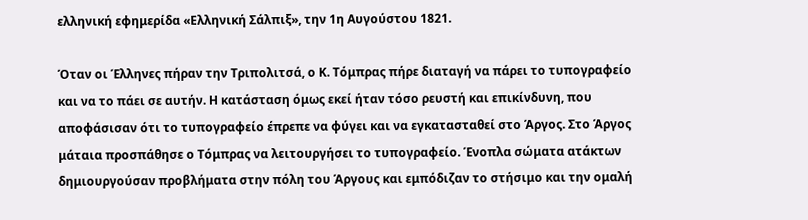ελληνική εφημερίδα «Ελληνική Σάλπιξ», την 1η Αυγούστου 1821.

Όταν οι Έλληνες πήραν την Τριπολιτσά, ο Κ. Τόμπρας πήρε διαταγή να πάρει το τυπογραφείο  και να το πάει σε αυτήν. Η κατάσταση όμως εκεί ήταν τόσο ρευστή και επικίνδυνη, που αποφάσισαν ότι το τυπογραφείο έπρεπε να φύγει και να εγκατασταθεί στο Άργος. Στο Άργος μάταια προσπάθησε ο Τόμπρας να λειτουργήσει το τυπογραφείο. Ένοπλα σώματα ατάκτων δημιουργούσαν προβλήματα στην πόλη του Άργους και εμπόδιζαν το στήσιμο και την ομαλή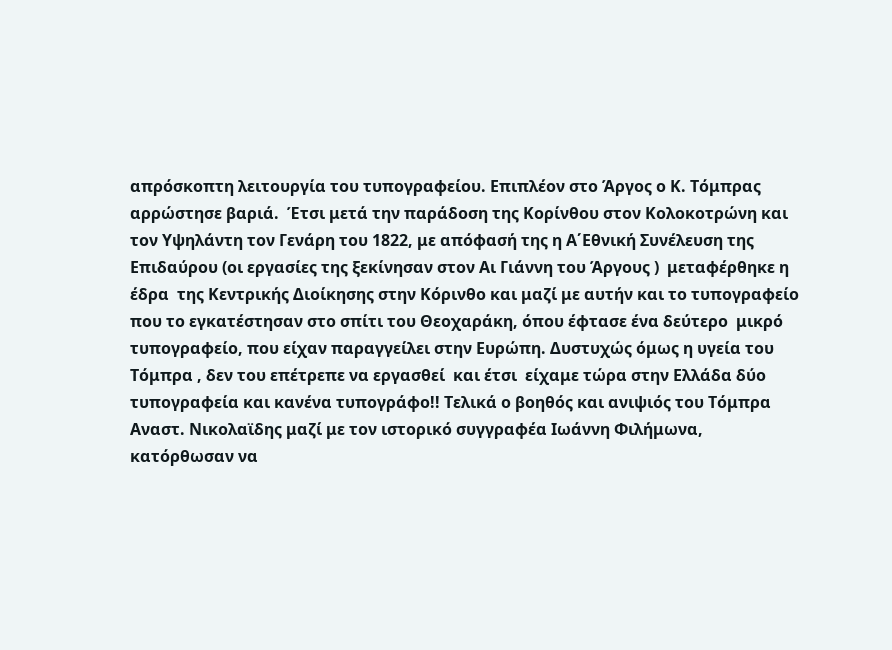απρόσκοπτη λειτουργία του τυπογραφείου. Επιπλέον στο Άργος ο Κ. Τόμπρας αρρώστησε βαριά.  Έτσι μετά την παράδοση της Κορίνθου στον Κολοκοτρώνη και τον Υψηλάντη τον Γενάρη του 1822, με απόφασή της η Α΄Εθνική Συνέλευση της Επιδαύρου (οι εργασίες της ξεκίνησαν στον Αι Γιάννη του Άργους )  μεταφέρθηκε η έδρα  της Κεντρικής Διοίκησης στην Κόρινθο και μαζί με αυτήν και το τυπογραφείο που το εγκατέστησαν στο σπίτι του Θεοχαράκη, όπου έφτασε ένα δεύτερο  μικρό τυπογραφείο, που είχαν παραγγείλει στην Ευρώπη. Δυστυχώς όμως η υγεία του Τόμπρα , δεν του επέτρεπε να εργασθεί  και έτσι  είχαμε τώρα στην Ελλάδα δύο τυπογραφεία και κανένα τυπογράφο!! Τελικά ο βοηθός και ανιψιός του Τόμπρα Αναστ. Νικολαϊδης μαζί με τον ιστορικό συγγραφέα Ιωάννη Φιλήμωνα, κατόρθωσαν να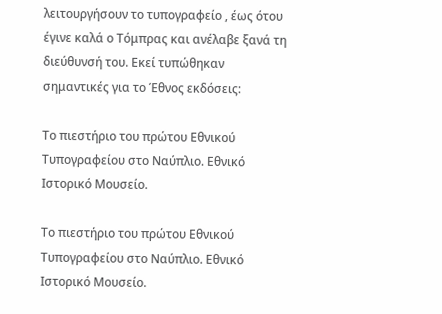λειτουργήσουν το τυπογραφείο , έως ότου έγινε καλά ο Τόμπρας και ανέλαβε ξανά τη διεύθυνσή του. Εκεί τυπώθηκαν σημαντικές για το Έθνος εκδόσεις:

Το πιεστήριο του πρώτου Εθνικού Τυπογραφείου στο Ναύπλιο. Εθνικό Ιστορικό Μουσείο.

Το πιεστήριο του πρώτου Εθνικού Τυπογραφείου στο Ναύπλιο. Εθνικό Ιστορικό Μουσείο.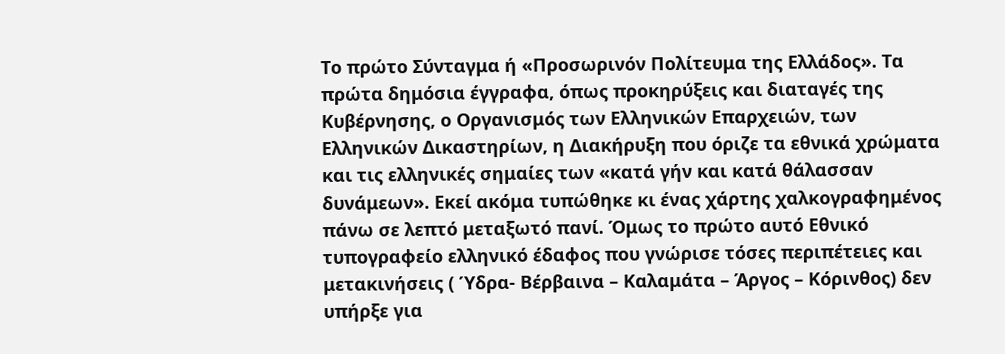Το πρώτο Σύνταγμα ή «Προσωρινόν Πολίτευμα της Ελλάδος». Τα πρώτα δημόσια έγγραφα, όπως προκηρύξεις και διαταγές της Κυβέρνησης, ο Οργανισμός των Ελληνικών Επαρχειών, των Ελληνικών Δικαστηρίων, η Διακήρυξη που όριζε τα εθνικά χρώματα και τις ελληνικές σημαίες των «κατά γήν και κατά θάλασσαν δυνάμεων». Εκεί ακόμα τυπώθηκε κι ένας χάρτης χαλκογραφημένος πάνω σε λεπτό μεταξωτό πανί. Όμως το πρώτο αυτό Εθνικό τυπογραφείο ελληνικό έδαφος που γνώρισε τόσες περιπέτειες και μετακινήσεις ( Ύδρα- Βέρβαινα – Καλαμάτα – Άργος – Κόρινθος) δεν υπήρξε για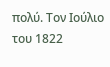πολύ. Τον Ιούλιο του 1822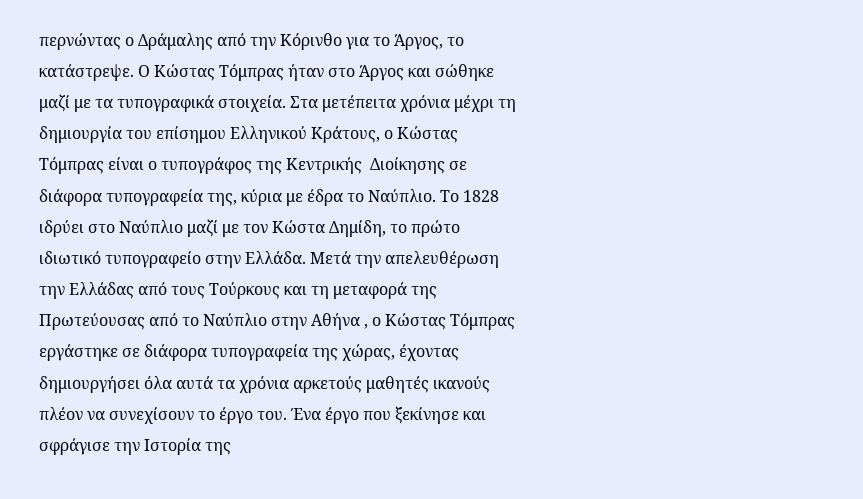περνώντας ο Δράμαλης από την Κόρινθο για το Άργος, το κατάστρεψε. Ο Κώστας Τόμπρας ήταν στο Άργος και σώθηκε μαζί με τα τυπογραφικά στοιχεία. Στα μετέπειτα χρόνια μέχρι τη δημιουργία του επίσημου Ελληνικού Κράτους, ο Κώστας Τόμπρας είναι ο τυπογράφος της Κεντρικής  Διοίκησης σε διάφορα τυπογραφεία της, κύρια με έδρα το Ναύπλιο. Το 1828 ιδρύει στο Ναύπλιο μαζί με τον Κώστα Δημίδη, το πρώτο ιδιωτικό τυπογραφείο στην Ελλάδα. Μετά την απελευθέρωση την Ελλάδας από τους Τούρκους και τη μεταφορά της Πρωτεύουσας από το Ναύπλιο στην Αθήνα , ο Κώστας Τόμπρας εργάστηκε σε διάφορα τυπογραφεία της χώρας, έχοντας δημιουργήσει όλα αυτά τα χρόνια αρκετούς μαθητές ικανούς πλέον να συνεχίσουν το έργο του. Ένα έργο που ξεκίνησε και σφράγισε την Ιστορία της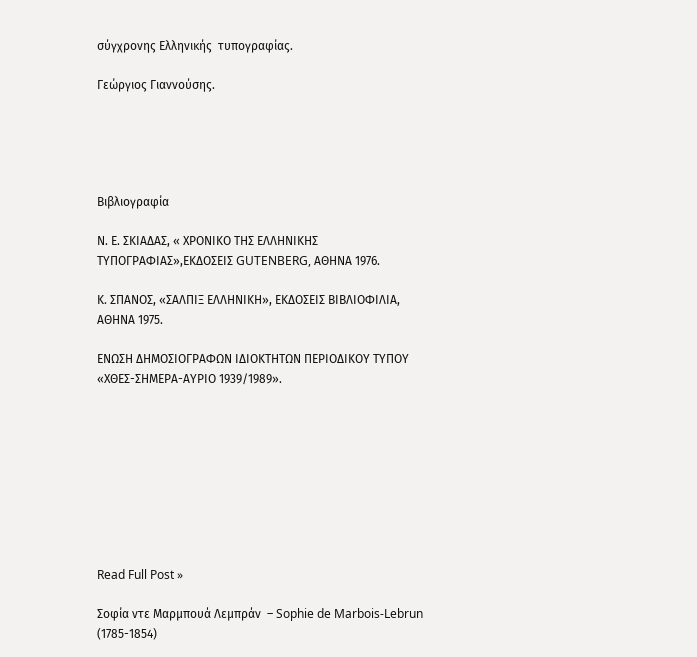σύγχρονης Ελληνικής  τυπογραφίας.

Γεώργιος Γιαννούσης.





Βιβλιογραφία

Ν. Ε. ΣΚΙΑΔΑΣ, « ΧΡΟΝΙΚΟ ΤΗΣ ΕΛΛΗΝΙΚΗΣ ΤΥΠΟΓΡΑΦΙΑΣ»,ΕΚΔΟΣΕΙΣ GUTENBERG, ΑΘΗΝΑ 1976.

Κ. ΣΠΑΝΟΣ, «ΣΑΛΠΙΞ ΕΛΛΗΝΙΚΗ», ΕΚΔΟΣΕΙΣ ΒΙΒΛΙΟΦΙΛΙΑ, ΑΘΗΝΑ 1975.

ΕΝΩΣΗ ΔΗΜΟΣΙΟΓΡΑΦΩΝ ΙΔΙΟΚΤΗΤΩΝ ΠΕΡΙΟΔΙΚΟΥ ΤΥΠΟΥ «ΧΘΕΣ-ΣΗΜΕΡΑ-ΑΥΡΙΟ 1939/1989».









Read Full Post »

Σοφία ντε Μαρμπουά Λεμπράν  – Sophie de Marbois-Lebrun (1785-1854)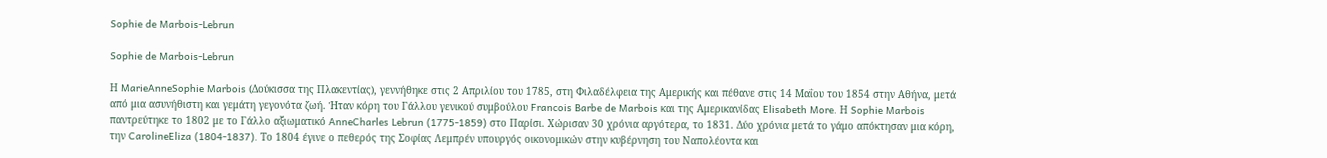Sophie de Marbois-Lebrun

Sophie de Marbois-Lebrun

Η MarieAnneSophie Marbois (Δούκισσα της Πλακεντίας), γεννήθηκε στις 2 Απριλίου του 1785, στη Φιλαδέλφεια της Αμερικής και πέθανε στις 14 Μαΐου του 1854 στην Αθήνα, μετά από μια ασυνήθιστη και γεμάτη γεγονότα ζωή. Ήταν κόρη του Γάλλου γενικού συμβούλου Francois Barbe de Marbois και της Αμερικανίδας Elisabeth More. Η Sophie Marbois παντρεύτηκε το 1802 με το Γάλλο αξιωματικό AnneCharles Lebrun (1775-1859) στο Παρίσι. Χώρισαν 30 χρόνια αργότερα, το 1831. Δύο χρόνια μετά το γάμο απόκτησαν μια κόρη, την CarolineEliza (1804-1837). Το 1804 έγινε ο πεθερός της Σοφίας Λεμπρέν υπουργός οικονομικών στην κυβέρνηση του Ναπολέοντα και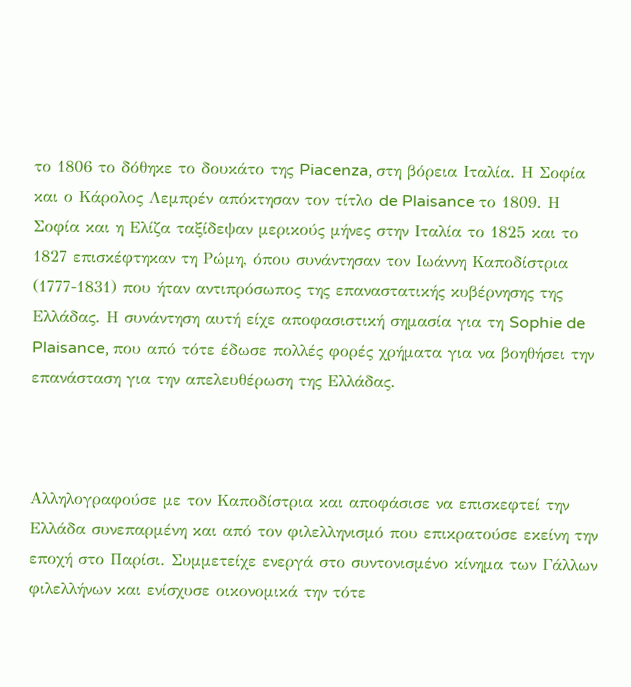το 1806 το δόθηκε το δουκάτο της Piacenza, στη βόρεια Ιταλία. Η Σοφία και ο Κάρολος Λεμπρέν απόκτησαν τον τίτλο de Plaisance το 1809. Η Σοφία και η Ελίζα ταξίδεψαν μερικούς μήνες στην Ιταλία το 1825 και το 1827 επισκέφτηκαν τη Ρώμη, όπου συνάντησαν τον Ιωάννη Καποδίστρια (1777-1831) που ήταν αντιπρόσωπος της επαναστατικής κυβέρνησης της Ελλάδας. Η συνάντηση αυτή είχε αποφασιστική σημασία για τη Sophie de Plaisance, που από τότε έδωσε πολλές φορές χρήματα για να βοηθήσει την επανάσταση για την απελευθέρωση της Ελλάδας.



Αλληλογραφούσε με τον Καποδίστρια και αποφάσισε να επισκεφτεί την Ελλάδα συνεπαρμένη και από τον φιλελληνισμό που επικρατούσε εκείνη την εποχή στο Παρίσι. Συμμετείχε ενεργά στο συντονισμένο κίνημα των Γάλλων φιλελλήνων και ενίσχυσε οικονομικά την τότε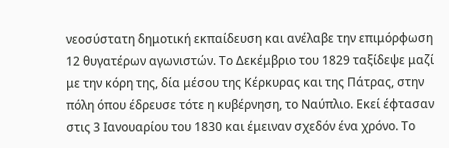νεοσύστατη δημοτική εκπαίδευση και ανέλαβε την επιμόρφωση 12 θυγατέρων αγωνιστών. Το Δεκέμβριο του 1829 ταξίδεψε μαζί με την κόρη της, δία μέσου της Κέρκυρας και της Πάτρας, στην πόλη όπου έδρευσε τότε η κυβέρνηση, το Ναύπλιο. Εκεί έφτασαν στις 3 Ιανουαρίου του 1830 και έμειναν σχεδόν ένα χρόνο. Το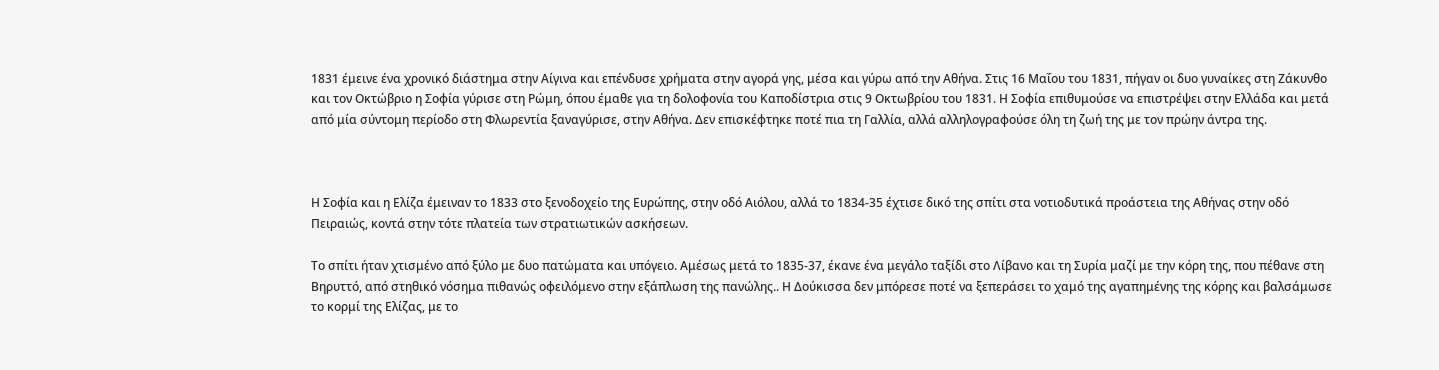1831 έμεινε ένα χρονικό διάστημα στην Αίγινα και επένδυσε χρήματα στην αγορά γης, μέσα και γύρω από την Αθήνα. Στις 16 Μαΐου του 1831, πήγαν οι δυο γυναίκες στη Ζάκυνθο και τον Οκτώβριο η Σοφία γύρισε στη Ρώμη, όπου έμαθε για τη δολοφονία του Καποδίστρια στις 9 Οκτωβρίου του 1831. Η Σοφία επιθυμούσε να επιστρέψει στην Ελλάδα και μετά από μία σύντομη περίοδο στη Φλωρεντία ξαναγύρισε, στην Αθήνα. Δεν επισκέφτηκε ποτέ πια τη Γαλλία, αλλά αλληλογραφούσε όλη τη ζωή της με τον πρώην άντρα της.



Η Σοφία και η Ελίζα έμειναν το 1833 στο ξενοδοχείο της Ευρώπης, στην οδό Αιόλου, αλλά το 1834-35 έχτισε δικό της σπίτι στα νοτιοδυτικά προάστεια της Αθήνας στην οδό Πειραιώς, κοντά στην τότε πλατεία των στρατιωτικών ασκήσεων.

Το σπίτι ήταν χτισμένο από ξύλο με δυο πατώματα και υπόγειο. Αμέσως μετά το 1835-37, έκανε ένα μεγάλο ταξίδι στο Λίβανο και τη Συρία μαζί με την κόρη της, που πέθανε στη Βηρυττό, από στηθικό νόσημα πιθανώς οφειλόμενο στην εξάπλωση της πανώλης.. Η Δούκισσα δεν μπόρεσε ποτέ να ξεπεράσει το χαμό της αγαπημένης της κόρης και βαλσάμωσε το κορμί της Ελίζας, με το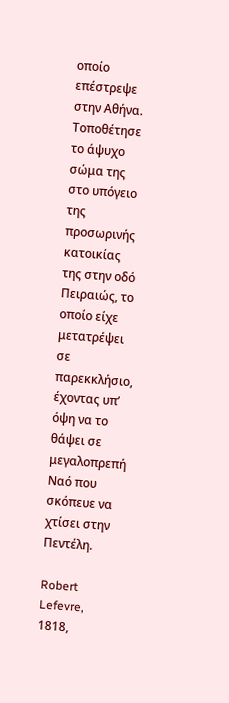οποίο επέστρεψε στην Αθήνα. Τοποθέτησε το άψυχο σώμα της στο υπόγειο της προσωρινής κατοικίας της στην οδό Πειραιώς, το οποίο είχε μετατρέψει σε παρεκκλήσιο, έχοντας υπ’ όψη να το θάψει σε μεγαλοπρεπή Ναό που σκόπευε να χτίσει στην Πεντέλη.

Robert Lefevre, 1818,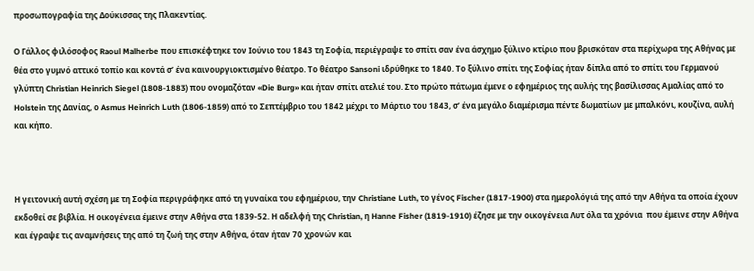προσωπογραφία της Δούκισσας της Πλακεντίας.

Ο Γάλλος φιλόσοφος Raoul Malherbe που επισκέφτηκε τον Ιούνιο του 1843 τη Σοφία, περιέγραψε το σπίτι σαν ένα άσχημο ξύλινο κτίριο που βρισκόταν στα περίχωρα της Αθήνας με θέα στο γυμνό αττικό τοπίο και κοντά σ’ ένα καινουργιοκτισμένο θέατρο. Το θέατρο Sansoni ιδρύθηκε το 1840. Το ξύλινο σπίτι της Σοφίας ήταν δίπλα από το σπίτι του Γερμανού γλύπτη Christian Heinrich Siegel (1808-1883) που ονομαζόταν «Die Burg» και ήταν σπίτι ατελιέ του. Στο πρώτο πάτωμα έμενε ο εφημέριος της αυλής της βασίλισσας Αμαλίας από το Holstein της Δανίας, ο Asmus Heinrich Luth (1806-1859) από το Σεπτέμβριο του 1842 μέχρι το Μάρτιο του 1843, σ’ ένα μεγάλο διαμέρισμα πέντε δωματίων με μπαλκόνι, κουζίνα, αυλή και κήπο.



Η γειτονική αυτή σχέση με τη Σοφία περιγράφηκε από τη γυναίκα του εφημέριου, την Christiane Luth, το γένος Fischer (1817-1900) στα ημερολόγιά της από την Αθήνα τα οποία έχουν εκδοθεί σε βιβλία. Η οικογένεια έμεινε στην Αθήνα στα 1839-52. Η αδελφή της Christian, η Hanne Fisher (1819-1910) έζησε με την οικογένεια Λυτ όλα τα χρόνια  που έμεινε στην Αθήνα και έγραψε τις αναμνήσεις της από τη ζωή της στην Αθήνα, όταν ήταν 70 χρονών και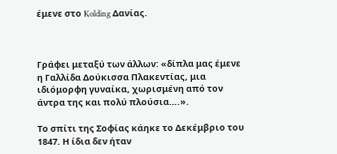έμενε στο Kolding Δανίας.



Γράφει μεταξύ των άλλων: «δίπλα μας έμενε η Γαλλίδα Δούκισσα Πλακεντίας, μια ιδιόμορφη γυναίκα, χωρισμένη από τον άντρα της και πολύ πλούσια….».

Το σπίτι της Σοφίας κάηκε το Δεκέμβριο του 1847. Η ίδια δεν ήταν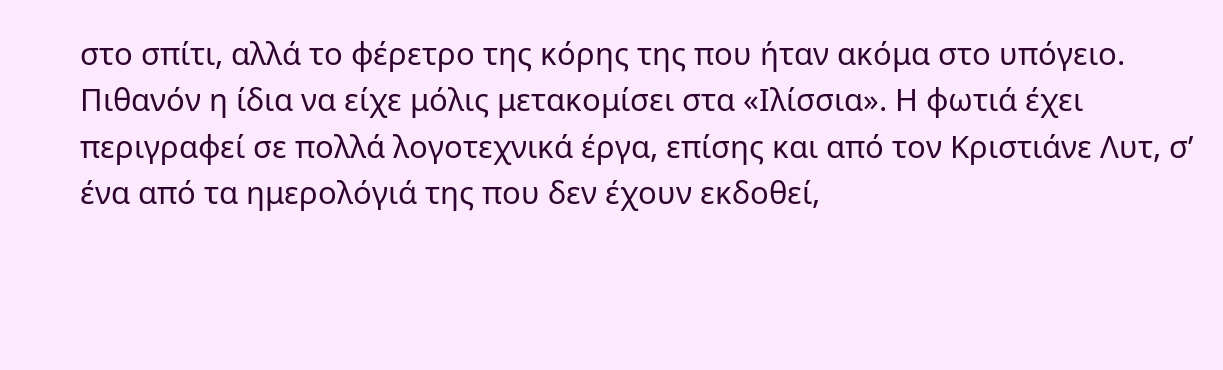στο σπίτι, αλλά το φέρετρο της κόρης της που ήταν ακόμα στο υπόγειο. Πιθανόν η ίδια να είχε μόλις μετακομίσει στα «Ιλίσσια». Η φωτιά έχει περιγραφεί σε πολλά λογοτεχνικά έργα, επίσης και από τον Κριστιάνε Λυτ, σ’ ένα από τα ημερολόγιά της που δεν έχουν εκδοθεί,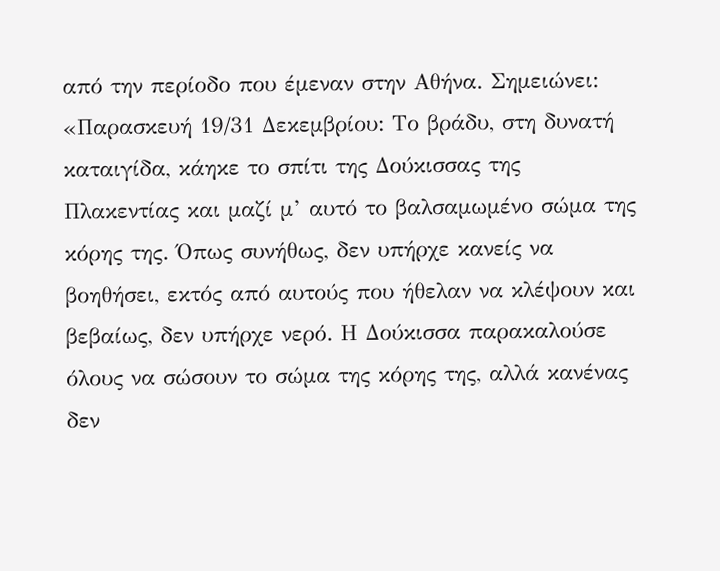από την περίοδο που έμεναν στην Αθήνα. Σημειώνει: «Παρασκευή 19/31 Δεκεμβρίου: Το βράδυ, στη δυνατή καταιγίδα, κάηκε το σπίτι της Δούκισσας της Πλακεντίας και μαζί μ’ αυτό το βαλσαμωμένο σώμα της κόρης της. Όπως συνήθως, δεν υπήρχε κανείς να βοηθήσει, εκτός από αυτούς που ήθελαν να κλέψουν και βεβαίως, δεν υπήρχε νερό. Η Δούκισσα παρακαλούσε όλους να σώσουν το σώμα της κόρης της, αλλά κανένας δεν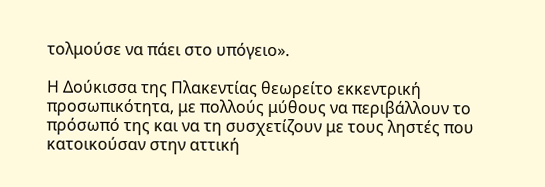τολμούσε να πάει στο υπόγειο».

Η Δούκισσα της Πλακεντίας θεωρείτο εκκεντρική προσωπικότητα, με πολλούς μύθους να περιβάλλουν το πρόσωπό της και να τη συσχετίζουν με τους ληστές που κατοικούσαν στην αττική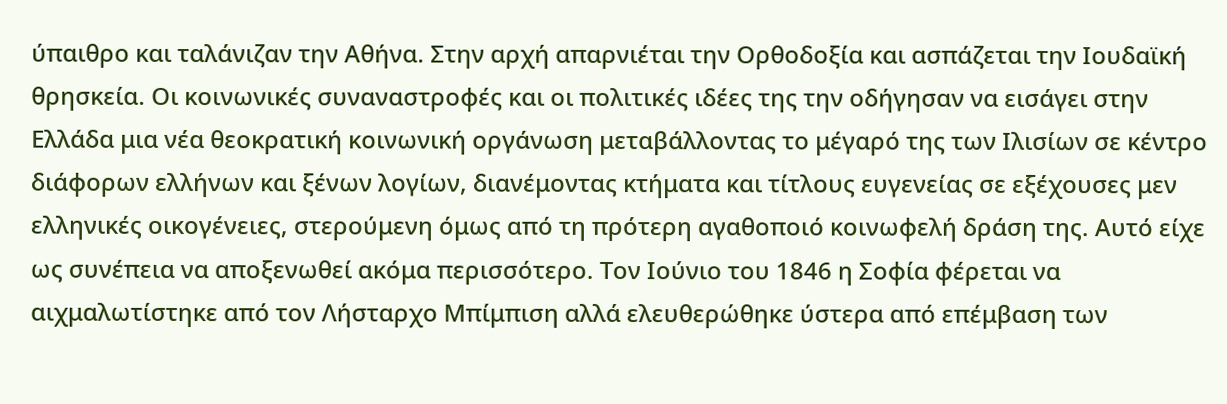ύπαιθρο και ταλάνιζαν την Αθήνα. Στην αρχή απαρνιέται την Ορθοδοξία και ασπάζεται την Ιουδαϊκή θρησκεία. Οι κοινωνικές συναναστροφές και οι πολιτικές ιδέες της την οδήγησαν να εισάγει στην Ελλάδα μια νέα θεοκρατική κοινωνική οργάνωση μεταβάλλοντας το μέγαρό της των Ιλισίων σε κέντρο διάφορων ελλήνων και ξένων λογίων, διανέμοντας κτήματα και τίτλους ευγενείας σε εξέχουσες μεν ελληνικές οικογένειες, στερούμενη όμως από τη πρότερη αγαθοποιό κοινωφελή δράση της. Αυτό είχε ως συνέπεια να αποξενωθεί ακόμα περισσότερο. Τον Ιούνιο του 1846 η Σοφία φέρεται να αιχμαλωτίστηκε από τον Λήσταρχο Μπίμπιση αλλά ελευθερώθηκε ύστερα από επέμβαση των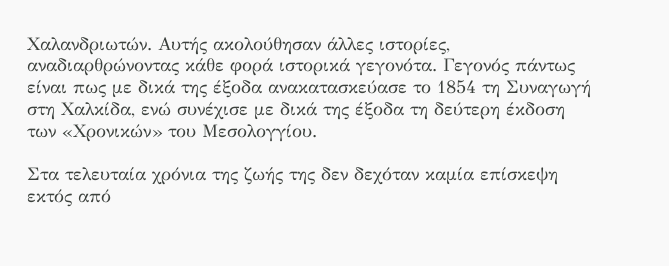Χαλανδριωτών. Αυτής ακολούθησαν άλλες ιστορίες, αναδιαρθρώνοντας κάθε φορά ιστορικά γεγονότα. Γεγονός πάντως είναι πως με δικά της έξοδα ανακατασκεύασε το 1854 τη Συναγωγή στη Χαλκίδα, ενώ συνέχισε με δικά της έξοδα τη δεύτερη έκδοση των «Χρονικών» του Μεσολογγίου.

Στα τελευταία χρόνια της ζωής της δεν δεχόταν καμία επίσκεψη εκτός από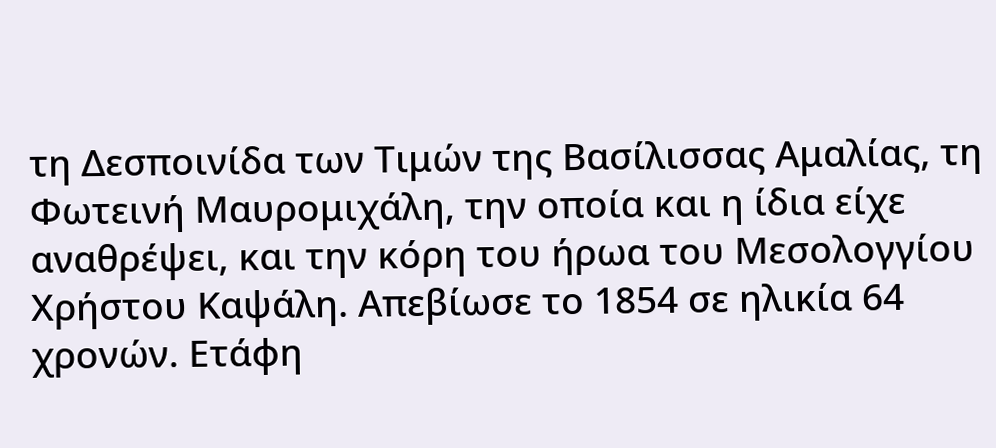τη Δεσποινίδα των Τιμών της Βασίλισσας Αμαλίας, τη Φωτεινή Μαυρομιχάλη, την οποία και η ίδια είχε αναθρέψει, και την κόρη του ήρωα του Μεσολογγίου Χρήστου Καψάλη. Απεβίωσε το 1854 σε ηλικία 64 χρονών. Ετάφη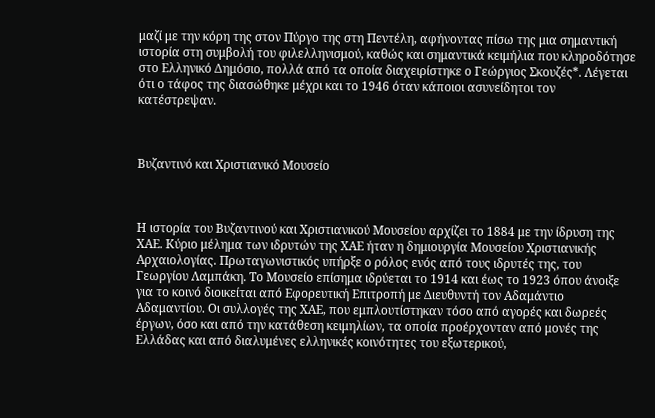μαζί με την κόρη της στον Πύργο της στη Πεντέλη, αφήνοντας πίσω της μια σημαντική ιστορία στη συμβολή του φιλελληνισμού, καθώς και σημαντικά κειμήλια που κληροδότησε στο Ελληνικό Δημόσιο, πολλά από τα οποία διαχειρίστηκε ο Γεώργιος Σκουζές*. Λέγεται ότι ο τάφος της διασώθηκε μέχρι και το 1946 όταν κάποιοι ασυνείδητοι τον κατέστρεψαν.



Βυζαντινό και Χριστιανικό Μουσείο



Η ιστορία του Βυζαντινού και Χριστιανικού Μουσείου αρχίζει το 1884 με την ίδρυση της ΧΑΕ. Κύριο μέλημα των ιδρυτών της ΧΑΕ ήταν η δημιουργία Μουσείου Χριστιανικής Αρχαιολογίας. Πρωταγωνιστικός υπήρξε ο ρόλος ενός από τους ιδρυτές της, του Γεωργίου Λαμπάκη. Το Μουσείο επίσημα ιδρύεται το 1914 και έως το 1923 όπου άνοιξε για το κοινό διοικείται από Εφορευτική Επιτροπή με Διευθυντή τον Αδαμάντιο Αδαμαντίου. Οι συλλογές της ΧΑΕ, που εμπλουτίστηκαν τόσο από αγορές και δωρεές έργων, όσο και από την κατάθεση κειμηλίων, τα οποία προέρχονταν από μονές της Ελλάδας και από διαλυμένες ελληνικές κοινότητες του εξωτερικού,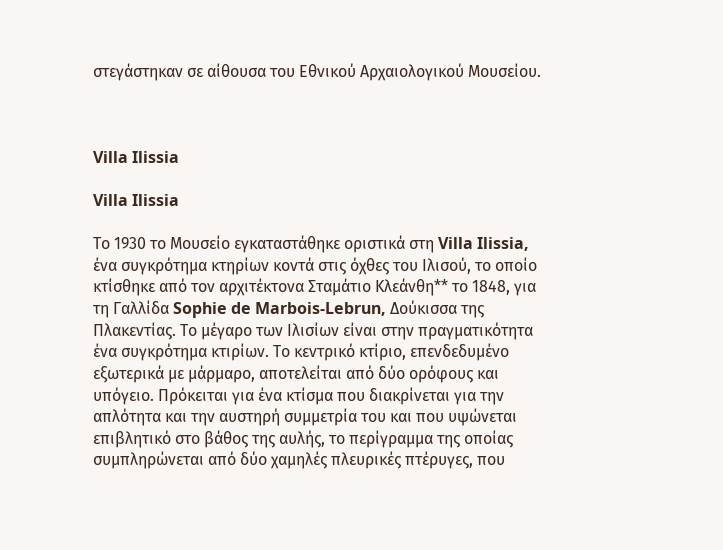στεγάστηκαν σε αίθουσα του Εθνικού Αρχαιολογικού Μουσείου.



Villa Ilissia

Villa Ilissia

Το 1930 το Μουσείο εγκαταστάθηκε οριστικά στη Villa Ilissia, ένα συγκρότημα κτηρίων κοντά στις όχθες του Ιλισού, το οποίο κτίσθηκε από τον αρχιτέκτονα Σταμάτιο Κλεάνθη** το 1848, για τη Γαλλίδα Sophie de Marbois-Lebrun, Δούκισσα της Πλακεντίας. Το μέγαρο των Ιλισίων είναι στην πραγματικότητα ένα συγκρότημα κτιρίων. Το κεντρικό κτίριο, επενδεδυμένο εξωτερικά με μάρμαρο, αποτελείται από δύο ορόφους και υπόγειο. Πρόκειται για ένα κτίσμα που διακρίνεται για την απλότητα και την αυστηρή συμμετρία του και που υψώνεται επιβλητικό στο βάθος της αυλής, το περίγραμμα της οποίας συμπληρώνεται από δύο χαμηλές πλευρικές πτέρυγες, που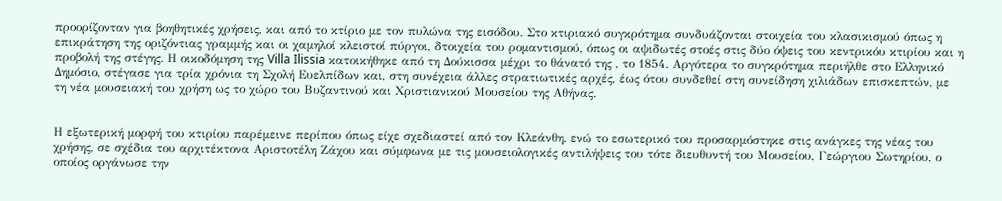προορίζονταν για βοηθητικές χρήσεις, και από το κτίριο με τον πυλώνα της εισόδου. Στο κτιριακό συγκρότημα συνδυάζονται στοιχεία του κλασικισμού όπως η επικράτηση της οριζόντιας γραμμής και οι χαμηλοί κλειστοί πύργοι, δτοιχεία του ρομαντισμού, όπως οι αψιδωτές στοές στις δύο όψεις του κεντρικόυ κτιρίου και η προβολή της στέγης. Η οικοδόμηση της Villa Ilissia κατοικήθηκε από τη Δούκισσα μέχρι το θάνατό της , το 1854. Αργότερα το συγκρότημα περιήλθε στο Ελληνικό Δημόσιο, στέγασε για τρία χρόνια τη Σχολή Ευελπίδων και, στη συνέχεια άλλες στρατιωτικές αρχές, έως ότου συνδεθεί στη συνείδηση χιλιάδων επισκεπτών, με τη νέα μουσειακή του χρήση ως το χώρο του Βυζαντινού και Χριστιανικού Μουσείου της Αθήνας.


Η εξωτερική μορφή του κτιρίου παρέμεινε περίπου όπως είχε σχεδιαστεί από τον Κλεάνθη, ενώ το εσωτερικό του προσαρμόστηκε στις ανάγκες της νέας του χρήσης, σε σχέδια του αρχιτέκτονα Αριστοτέλη Ζάχου και σύμφωνα με τις μουσειολογικές αντιλήψεις του τότε διευθυντή του Μουσείου, Γεώργιου Σωτηρίου, ο οποίος οργάνωσε την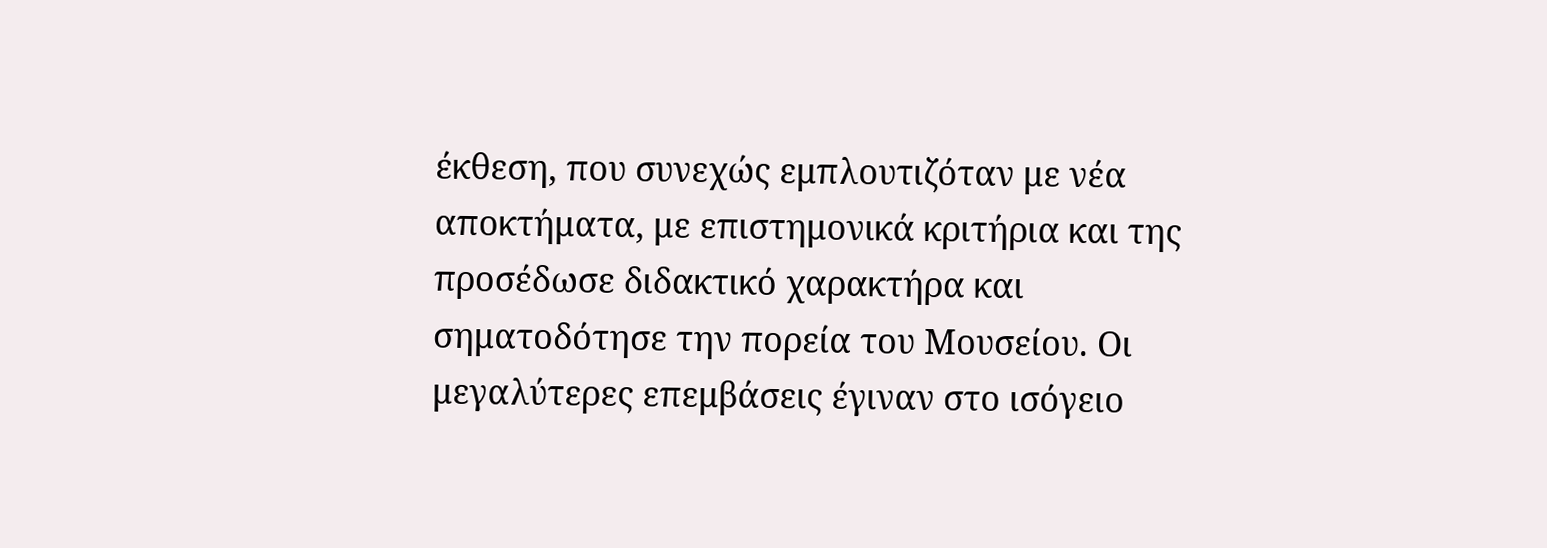έκθεση, που συνεχώς εμπλουτιζόταν με νέα αποκτήματα, με επιστημονικά κριτήρια και της προσέδωσε διδακτικό χαρακτήρα και σηματοδότησε την πορεία του Μουσείου. Οι μεγαλύτερες επεμβάσεις έγιναν στο ισόγειο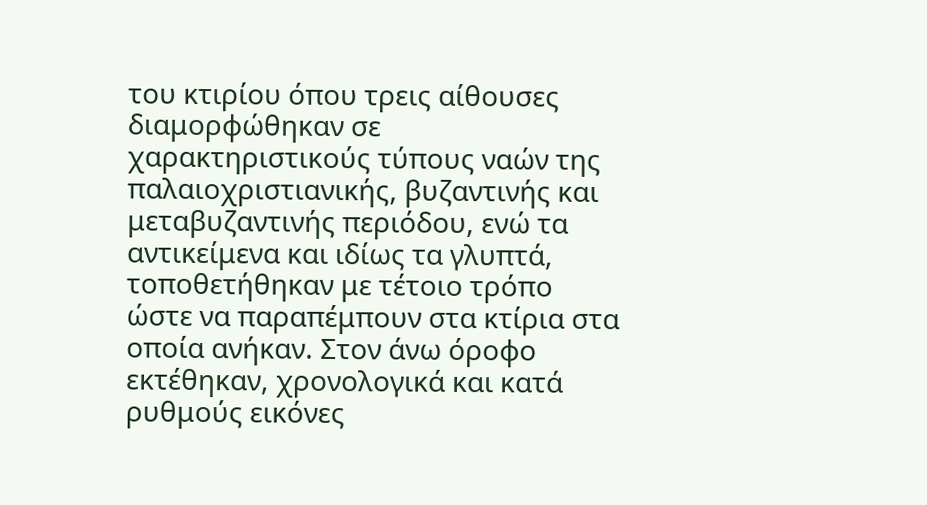του κτιρίου όπου τρεις αίθουσες διαμορφώθηκαν σε χαρακτηριστικούς τύπους ναών της παλαιοχριστιανικής, βυζαντινής και μεταβυζαντινής περιόδου, ενώ τα αντικείμενα και ιδίως τα γλυπτά, τοποθετήθηκαν με τέτοιο τρόπο ώστε να παραπέμπουν στα κτίρια στα οποία ανήκαν. Στον άνω όροφο εκτέθηκαν, χρονολογικά και κατά ρυθμούς εικόνες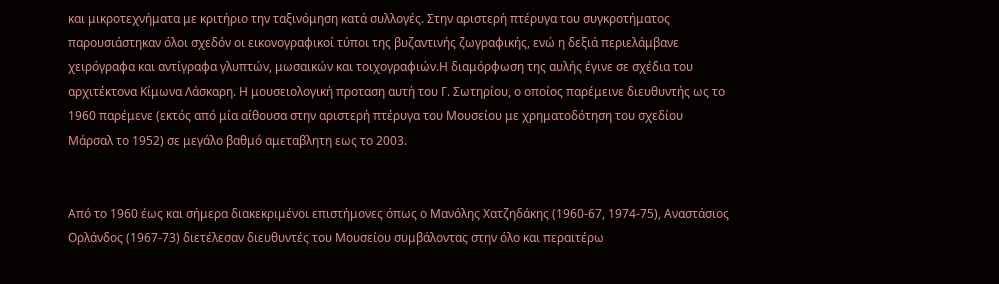και μικροτεχνήματα με κριτήριο την ταξινόμηση κατά συλλογές. Στην αριστερή πτέρυγα του συγκροτήματος παρουσιάστηκαν όλοι σχεδόν οι εικονογραφικοί τύποι της βυζαντινής ζωγραφικής, ενώ η δεξιά περιελάμβανε χειρόγραφα και αντίγραφα γλυπτών, μωσαικών και τοιχογραφιών.Η διαμόρφωση της αυλής έγινε σε σχέδια του αρχιτέκτονα Κίμωνα Λάσκαρη. Η μουσειολογική προταση αυτή του Γ. Σωτηρίου, ο οποίος παρέμεινε διευθυντής ως το 1960 παρέμενε (εκτός από μία αίθουσα στην αριστερή πτέρυγα του Μουσείου με χρηματοδότηση του σχεδίου Μάρσαλ το 1952) σε μεγάλο βαθμό αμεταβλητη εως το 2003.


Από το 1960 έως και σήμερα διακεκριμένοι επιστήμονες όπως ο Μανόλης Χατζηδάκης (1960-67, 1974-75), Αναστάσιος Ορλάνδος (1967-73) διετέλεσαν διευθυντές του Μουσείου συμβάλοντας στην όλο και περαιτέρω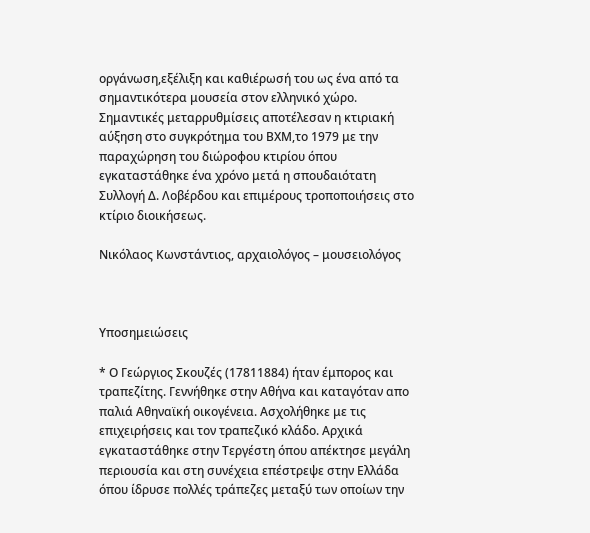οργάνωση,εξέλιξη και καθιέρωσή του ως ένα από τα σημαντικότερα μουσεία στον ελληνικό χώρο. Σημαντικές μεταρρυθμίσεις αποτέλεσαν η κτιριακή αύξηση στο συγκρότημα του ΒΧΜ,το 1979 με την παραχώρηση του διώροφου κτιρίου όπου εγκαταστάθηκε ένα χρόνο μετά η σπουδαιότατη Συλλογή Δ. Λοβέρδου και επιμέρους τροποποιήσεις στο κτίριο διοικήσεως.

Νικόλαος Κωνστάντιος, αρχαιολόγος – μουσειολόγος



Υποσημειώσεις

* Ο Γεώργιος Σκουζές (17811884) ήταν έμπορος και τραπεζίτης. Γεννήθηκε στην Αθήνα και καταγόταν απο παλιά Αθηναϊκή οικογένεια. Ασχολήθηκε με τις επιχειρήσεις και τον τραπεζικό κλάδο. Αρχικά εγκαταστάθηκε στην Τεργέστη όπου απέκτησε μεγάλη περιουσία και στη συνέχεια επέστρεψε στην Ελλάδα όπου ίδρυσε πολλές τράπεζες μεταξύ των οποίων την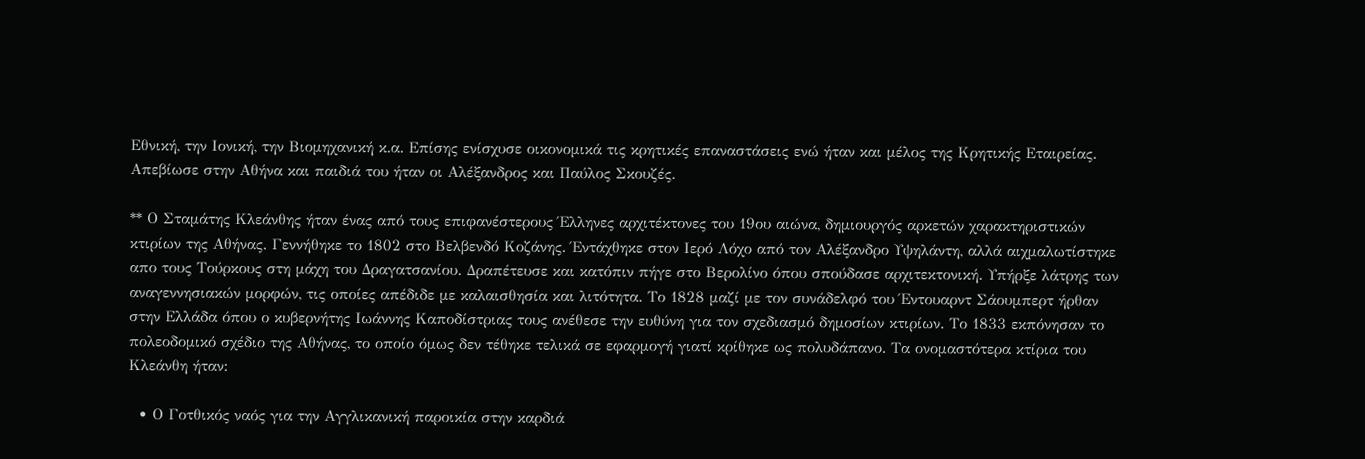Εθνική, την Ιονική, την Βιομηχανική κ.α. Επίσης ενίσχυσε οικονομικά τις κρητικές επαναστάσεις ενώ ήταν και μέλος της Κρητικής Εταιρείας. Απεβίωσε στην Αθήνα και παιδιά του ήταν οι Αλέξανδρος και Παύλος Σκουζές.

** Ο Σταμάτης Κλεάνθης ήταν ένας από τους επιφανέστερους Έλληνες αρχιτέκτονες του 19ου αιώνα, δημιουργός αρκετών χαρακτηριστικών κτιρίων της Αθήνας. Γεννήθηκε το 1802 στο Βελβενδό Κοζάνης. Έντάχθηκε στον Ιερό Λόχο από τον Αλέξανδρο Υψηλάντη, αλλά αιχμαλωτίστηκε απο τους Τούρκους στη μάχη του Δραγατσανίου. Δραπέτευσε και κατόπιν πήγε στο Βερολίνο όπου σπούδασε αρχιτεκτονική. Υπήρξε λάτρης των αναγεννησιακών μορφών, τις οποίες απέδιδε με καλαισθησία και λιτότητα. Το 1828 μαζί με τον συνάδελφό του Έντουαρντ Σάουμπερτ ήρθαν στην Ελλάδα όπου ο κυβερνήτης Ιωάννης Καποδίστριας τους ανέθεσε την ευθύνη για τον σχεδιασμό δημοσίων κτιρίων. Το 1833 εκπόνησαν το πολεοδομικό σχέδιο της Αθήνας, το οποίο όμως δεν τέθηκε τελικά σε εφαρμογή γιατί κρίθηκε ως πολυδάπανο. Τα ονομαστότερα κτίρια του Κλεάνθη ήταν:

  • Ο Γοτθικός ναός για την Αγγλικανική παροικία στην καρδιά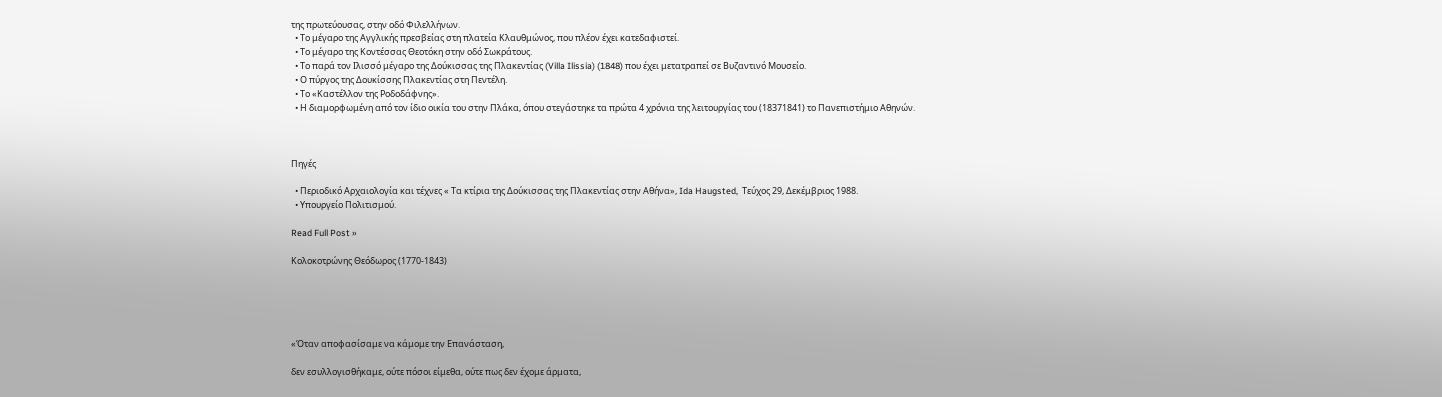της πρωτεύουσας, στην οδό Φιλελλήνων.
  • Το μέγαρο της Αγγλικής πρεσβείας στη πλατεία Κλαυθμώνος, που πλέον έχει κατεδαφιστεί.
  • Το μέγαρο της Κοντέσσας Θεοτόκη στην οδό Σωκράτους.
  • Το παρά τον Ιλισσό μέγαρο της Δούκισσας της Πλακεντίας (Villa Ilissia) (1848) που έχει μετατραπεί σε Βυζαντινό Μουσείο.
  • Ο πύργος της Δουκίσσης Πλακεντίας στη Πεντέλη.
  • Το «Καστέλλον της Ροδοδάφνης».
  • Η διαμορφωμένη από τον ίδιο οικία του στην Πλάκα, όπου στεγάστηκε τα πρώτα 4 χρόνια της λειτουργίας του (18371841) το Πανεπιστήμιο Αθηνών.



Πηγές

  • Περιοδικό Αρχαιολογία και τέχνες « Τα κτίρια της Δούκισσας της Πλακεντίας στην Αθήνα», Ida Haugsted,  Τεύχος 29, Δεκέμβριος 1988.
  • Υπουργείο Πολιτισμού.

Read Full Post »

Κολοκοτρώνης Θεόδωρος (1770-1843)





«Όταν αποφασίσαμε να κάμομε την Επανάσταση,

δεν εσυλλογισθήκαμε, ούτε πόσοι είμεθα, ούτε πως δεν έχομε άρματα,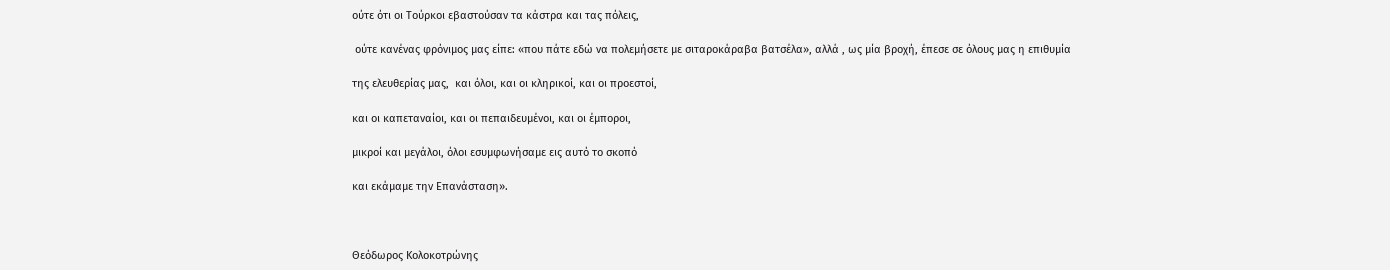ούτε ότι οι Τούρκοι εβαστούσαν τα κάστρα και τας πόλεις,

 ούτε κανένας φρόνιμος μας είπε: «που πάτε εδώ να πολεμήσετε με σιταροκάραβα βατσέλα», αλλά , ως μία βροχή, έπεσε σε όλους μας η επιθυμία

της ελευθερίας μας,  και όλοι, και οι κληρικοί, και οι προεστοί,

και οι καπεταναίοι, και οι πεπαιδευμένοι, και οι έμποροι,

μικροί και μεγάλοι, όλοι εσυμφωνήσαμε εις αυτό το σκοπό

και εκάμαμε την Επανάσταση».



Θεόδωρος Κολοκοτρώνης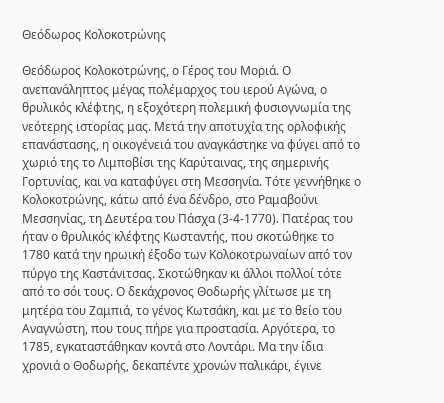Θεόδωρος Κολοκοτρώνης

Θεόδωρος Κολοκοτρώνης, ο Γέρος του Μοριά. Ο ανεπανάληπτος μέγας πολέμαρχος του ιερού Αγώνα, ο θρυλικός κλέφτης, η εξοχότερη πολεμική φυσιογνωμία της νεότερης ιστορίας μας. Μετά την αποτυχία της ορλοφικής επανάστασης, η οικογένειά του αναγκάστηκε να φύγει από το χωριό της το Λιμποβίσι της Καρύταινας, της σημερινής Γορτυνίας, και να καταφύγει στη Μεσσηνία. Τότε γεννήθηκε ο Κολοκοτρώνης, κάτω από ένα δένδρο, στο Ραμαβούνι Μεσσηνίας, τη Δευτέρα του Πάσχα (3-4-1770). Πατέρας του ήταν ο θρυλικός κλέφτης Κωσταντής, που σκοτώθηκε το 1780 κατά την ηρωική έξοδο των Κολοκοτρωναίων από τον πύργο της Καστάνιτσας. Σκοτώθηκαν κι άλλοι πολλοί τότε από το σόι τους. Ο δεκάχρονος Θοδωρής γλίτωσε με τη μητέρα του Ζαμπιά, το γένος Κωτσάκη, και με το θείο του Αναγνώστη, που τους πήρε για προστασία. Αργότερα, το 1785, εγκαταστάθηκαν κοντά στο Λοντάρι. Μα την ίδια χρονιά ο Θοδωρής, δεκαπέντε χρονών παλικάρι, έγινε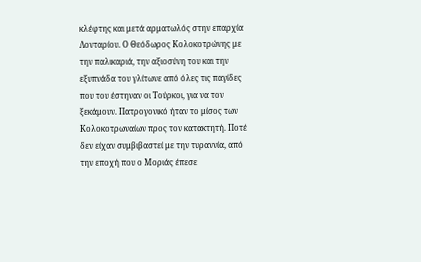κλέφτης και μετά αρματωλός στην επαρχία Λονταρίου. Ο Θεόδωρος Κολοκοτρώνης με την παλικαριά, την αξιοσύνη του και την εξυπνάδα του γλίτωνε από όλες τις παγίδες που του έστηναν οι Τούρκοι, για να τον ξεκάμουν. Πατρογονικό ήταν το μίσος των Κολοκοτρωναίων προς τον κατακτητή. Ποτέ δεν είχαν συμβιβαστεί με την τυραννία, από την εποχή που ο Μοριάς έπεσε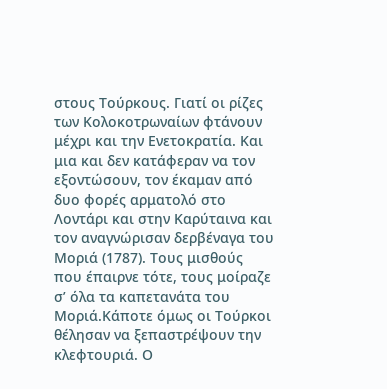στους Τούρκους. Γιατί οι ρίζες των Κολοκοτρωναίων φτάνουν μέχρι και την Ενετοκρατία. Και μια και δεν κατάφεραν να τον εξοντώσουν, τον έκαμαν από δυο φορές αρματολό στο Λοντάρι και στην Καρύταινα και τον αναγνώρισαν δερβέναγα του Μοριά (1787). Τους μισθούς που έπαιρνε τότε, τους μοίραζε σ’ όλα τα καπετανάτα του Μοριά.Κάποτε όμως οι Τούρκοι θέλησαν να ξεπαστρέψουν την κλεφτουριά. Ο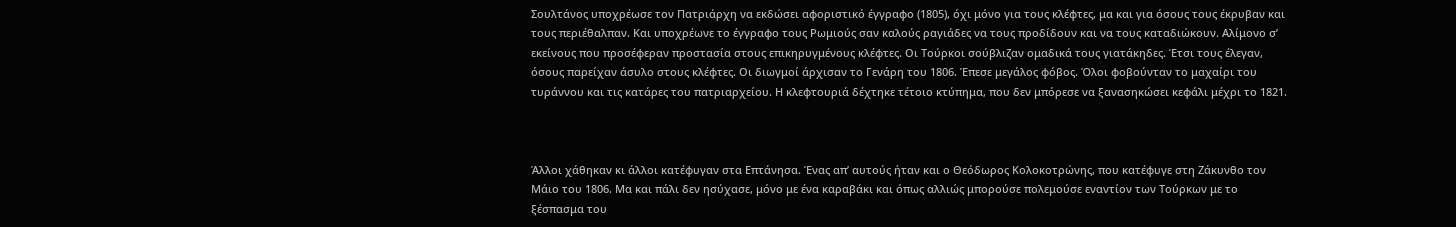Σoυλτάνος υποχρέωσε τον Πατριάρχη να εκδώσει αφοριστικό έγγραφο (1805), όχι μόνο για τους κλέφτες, μα και για όσους τους έκρυβαν και τους περιέθαλπαν. Και υποχρέωνε το έγγραφο τους Ρωμιούς σαν καλούς ραγιάδες να τους προδίδουν και να τους καταδιώκουν. Αλίμονο σ’ εκείνους που προσέφεραν προστασία στους επικηρυγμένους κλέφτες. Οι Τούρκοι σούβλιζαν ομαδικά τους γιατάκηδες. Έτσι τους έλεγαν, όσους παρείχαν άσυλο στους κλέφτες. Οι διωγμοί άρχισαν το Γενάρη του 1806. Έπεσε μεγάλος φόβος. Όλοι φοβούνταν το μαχαίρι του τυράννου και τις κατάρες του πατριαρχείου. Η κλεφτουριά δέχτηκε τέτοιο κτύπημα, που δεν μπόρεσε να ξανασηκώσει κεφάλι μέχρι το 1821.



Άλλοι χάθηκαν κι άλλοι κατέφυγαν στα Επτάνησα. Ένας απ’ αυτούς ήταν και ο Θεόδωρος Κολοκοτρώνης, που κατέφυγε στη Ζάκυνθο τον Μάιο του 1806. Μα και πάλι δεν ησύχασε, μόνο με ένα καραβάκι και όπως αλλιώς μπορούσε πολεμούσε εναντίον των Τούρκων με το ξέσπασμα του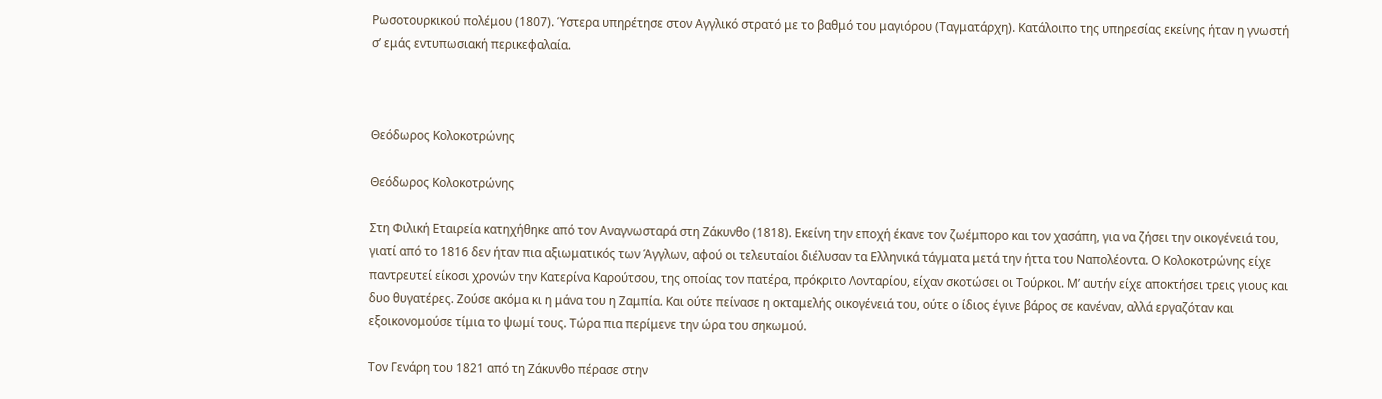Ρωσοτουρκικού πολέμου (1807). Ύστερα υπηρέτησε στον Αγγλικό στρατό με το βαθμό του μαγιόρου (Ταγματάρχη). Κατάλοιπο της υπηρεσίας εκείνης ήταν η γνωστή σ’ εμάς εντυπωσιακή περικεφαλαία.



Θεόδωρος Κολοκοτρώνης

Θεόδωρος Κολοκοτρώνης

Στη Φιλική Εταιρεία κατηχήθηκε από τον Αναγνωσταρά στη Ζάκυνθο (1818). Εκείνη την εποχή έκανε τον ζωέμπορο και τον χασάπη, για να ζήσει την οικογένειά του, γιατί από το 1816 δεν ήταν πια αξιωματικός των Άγγλων, αφού οι τελευταίοι διέλυσαν τα Ελληνικά τάγματα μετά την ήττα του Ναπολέοντα. Ο Κολοκοτρώνης είχε παντρευτεί είκοσι χρονών την Κατερίνα Καρούτσου, της οποίας τον πατέρα, πρόκριτο Λονταρίου, είχαν σκοτώσει οι Τούρκοι. Μ’ αυτήν είχε αποκτήσει τρεις γιους και δυο θυγατέρες. Ζούσε ακόμα κι η μάνα του η Ζαμπία. Και ούτε πείνασε η οκταμελής οικογένειά του, ούτε ο ίδιος έγινε βάρος σε κανέναν, αλλά εργαζόταν και εξοικονομούσε τίμια το ψωμί τους. Τώρα πια περίμενε την ώρα του σηκωμού.

Τον Γενάρη του 1821 από τη Ζάκυνθο πέρασε στην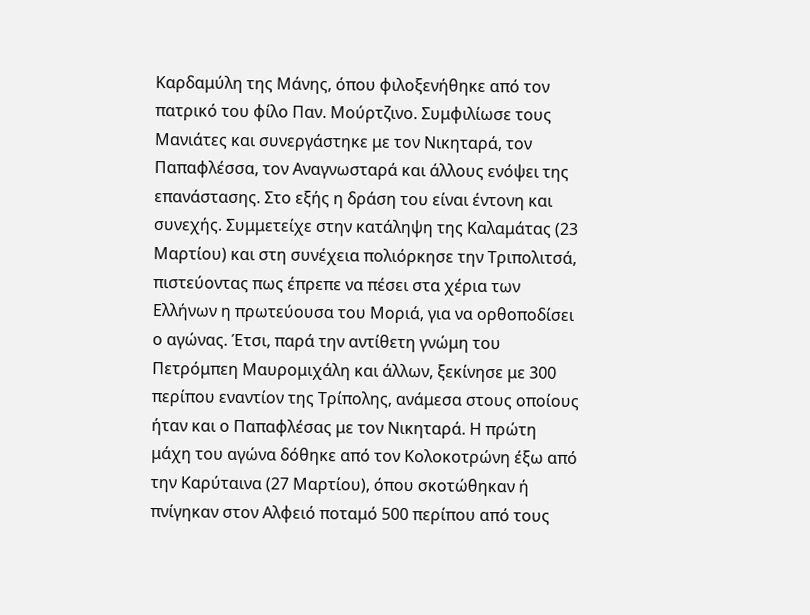Καρδαμύλη της Μάνης, όπου φιλοξενήθηκε από τον πατρικό του φίλο Παν. Μούρτζινο. Συμφιλίωσε τους Μανιάτες και συνεργάστηκε με τον Νικηταρά, τον Παπαφλέσσα, τον Αναγνωσταρά και άλλους ενόψει της επανάστασης. Στο εξής η δράση του είναι έντονη και συνεχής. Συμμετείχε στην κατάληψη της Καλαμάτας (23 Μαρτίου) και στη συνέχεια πολιόρκησε την Τριπολιτσά, πιστεύοντας πως έπρεπε να πέσει στα χέρια των Ελλήνων η πρωτεύουσα του Μοριά, για να ορθοποδίσει ο αγώνας. Έτσι, παρά την αντίθετη γνώμη του Πετρόμπεη Μαυρομιχάλη και άλλων, ξεκίνησε με 300 περίπου εναντίον της Τρίπολης, ανάμεσα στους οποίους ήταν και ο Παπαφλέσας με τον Νικηταρά. Η πρώτη μάχη του αγώνα δόθηκε από τον Κολοκοτρώνη έξω από την Καρύταινα (27 Μαρτίου), όπου σκοτώθηκαν ή πνίγηκαν στον Αλφειό ποταμό 500 περίπου από τους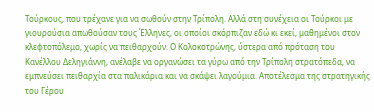Τούρκους, που τρέχανε για να σωθούν στην Τρίπολη. Αλλά στη συνέχεια οι Τούρκοι με γιουρούσια απωθούσαν τους Έλληνες, οι οποίοι σκόρπιζαν εδώ κι εκεί, μαθημένοι στον κλεφτοπόλεμο, χωρίς να πειθαρχούν. Ο Κολοκοτρώνης, ύστερα από πρόταση του Κανέλλου Δεληγιάννη, ανέλαβε να οργανώσει τα γύρω από την Τρίπολη στρατόπεδα, να εμπνεύσει πειθαρχία στα παλικάρια και να σκάψει λαγούμια. Αποτέλεσμα της στρατηγικής του Γέρου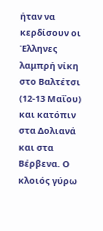ήταν να κερδίσουν οι Έλληνες λαμπρή νίκη στο Βαλτέτσι (12-13 Μαΐου) και κατόπιν στα Δολιανά και στα Βέρβενα. Ο κλοιός γύρω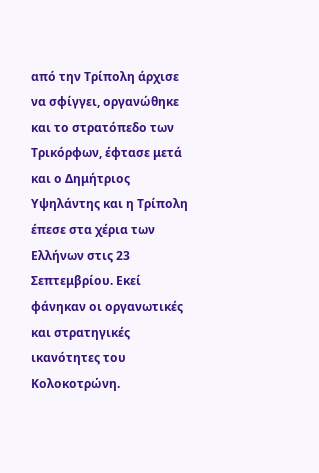από την Τρίπολη άρχισε να σφίγγει, οργανώθηκε και το στρατόπεδο των Τρικόρφων, έφτασε μετά και ο Δημήτριος Υψηλάντης και η Τρίπολη έπεσε στα χέρια των Ελλήνων στις 23 Σεπτεμβρίου. Εκεί φάνηκαν οι οργανωτικές και στρατηγικές ικανότητες του Κολοκοτρώνη.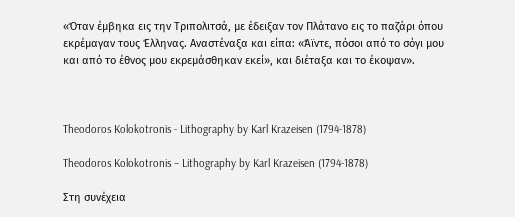«Όταν έμβηκα εις την Τριπολιτσά, με έδειξαν τον Πλάτανο εις το παζάρι όπου εκρέμαγαν τους Έλληνας. Αναστέναξα και είπα: «Άϊντε, πόσοι από το σόγι μου και από το έθνος μου εκρεμάσθηκαν εκεί», και διέταξα και το έκοψαν».



Theodoros Kolokotronis - Lithography by Karl Krazeisen (1794-1878)

Theodoros Kolokotronis – Lithography by Karl Krazeisen (1794-1878)

Στη συνέχεια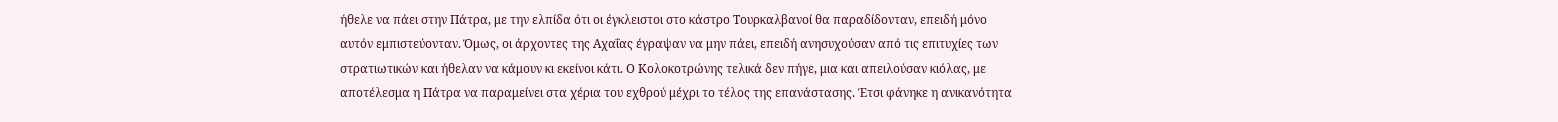ήθελε να πάει στην Πάτρα, με την ελπίδα ότι οι έγκλειστοι στο κάστρο Τουρκαλβανοί θα παραδίδονταν, επειδή μόνο αυτόν εμπιστεύονταν. Όμως, οι άρχοντες της Αχαΐας έγραψαν να μην πάει, επειδή ανησυχούσαν από τις επιτυχίες των στρατιωτικών και ήθελαν να κάμουν κι εκείνοι κάτι. Ο Κολοκοτρώνης τελικά δεν πήγε, μια και απειλούσαν κιόλας, με αποτέλεσμα η Πάτρα να παραμείνει στα χέρια του εχθρού μέχρι το τέλος της επανάστασης. Έτσι φάνηκε η ανικανότητα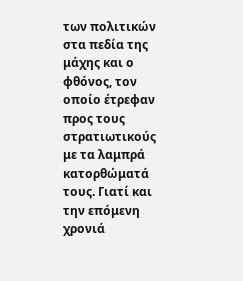των πολιτικών στα πεδία της μάχης και ο φθόνος, τον οποίο έτρεφαν προς τους στρατιωτικούς με τα λαμπρά κατορθώματά τους. Γιατί και την επόμενη χρονιά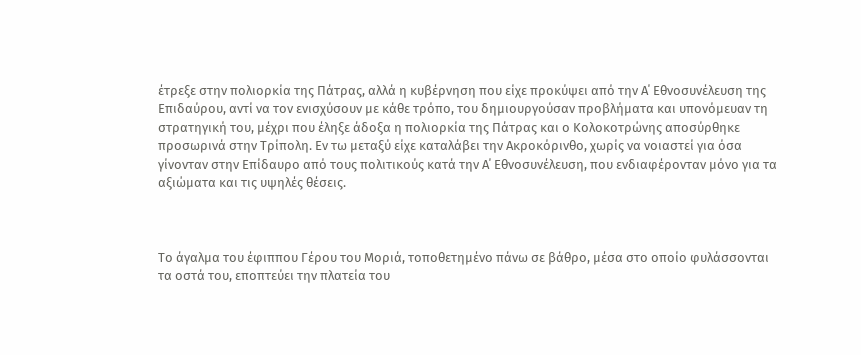έτρεξε στην πολιορκία της Πάτρας, αλλά η κυβέρνηση που είχε προκύψει από την Α΄ Εθνοσυνέλευση της Επιδαύρου, αντί να τον ενισχύσουν με κάθε τρόπο, του δημιουργούσαν προβλήματα και υπονόμευαν τη στρατηγική του, μέχρι που έληξε άδοξα η πολιορκία της Πάτρας και ο Κολοκοτρώνης αποσύρθηκε προσωρινά στην Τρίπολη. Εν τω μεταξύ είχε καταλάβει την Ακροκόρινθο, χωρίς να νοιαστεί για όσα γίνονταν στην Επίδαυρο από τους πολιτικούς κατά την Α΄ Εθνοσυνέλευση, που ενδιαφέρονταν μόνο για τα αξιώματα και τις υψηλές θέσεις.



Το άγαλμα του έφιππου Γέρου του Μοριά, τοποθετημένο πάνω σε βάθρο, μέσα στο οποίο φυλάσσονται τα οστά του, εποπτεύει την πλατεία του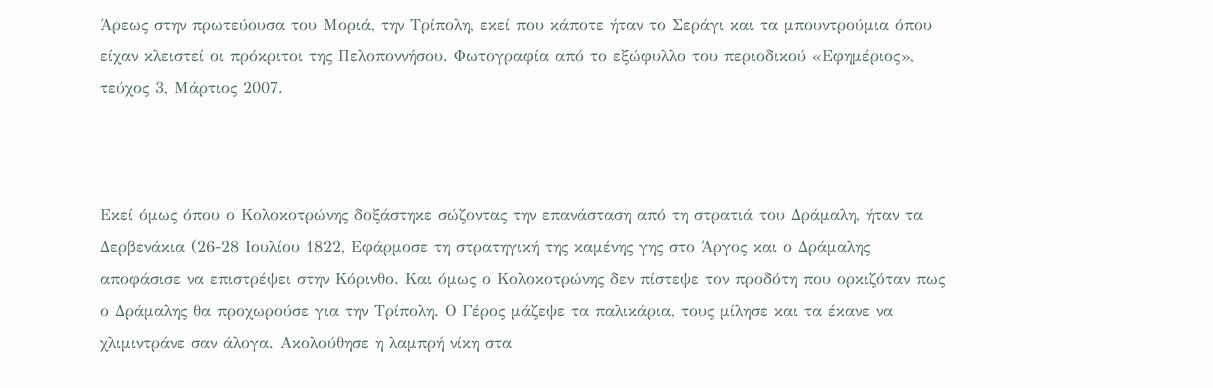Άρεως στην πρωτεύουσα του Μοριά, την Τρίπολη, εκεί που κάποτε ήταν το Σεράγι και τα μπουντρούμια όπου είχαν κλειστεί οι πρόκριτοι της Πελοποννήσου. Φωτογραφία από το εξώφυλλο του περιοδικού «Εφημέριος», τεύχος 3, Μάρτιος 2007.



Εκεί όμως όπου ο Κολοκοτρώνης δοξάστηκε σώζοντας την επανάσταση από τη στρατιά του Δράμαλη, ήταν τα Δερβενάκια (26-28 Ιουλίου 1822, Εφάρμοσε τη στρατηγική της καμένης γης στο Άργος και ο Δράμαλης αποφάσισε να επιστρέψει στην Κόρινθο. Και όμως ο Κολοκοτρώνης δεν πίστεψε τον προδότη που ορκιζόταν πως ο Δράμαλης θα προχωρούσε για την Τρίπολη. Ο Γέρος μάζεψε τα παλικάρια, τους μίλησε και τα έκανε να χλιμιντράνε σαν άλογα. Ακολούθησε η λαμπρή νίκη στα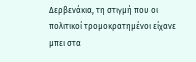Δερβενάκια, τη στιγμή που οι πολιτικοί τρομοκρατημένοι είχανε μπει στα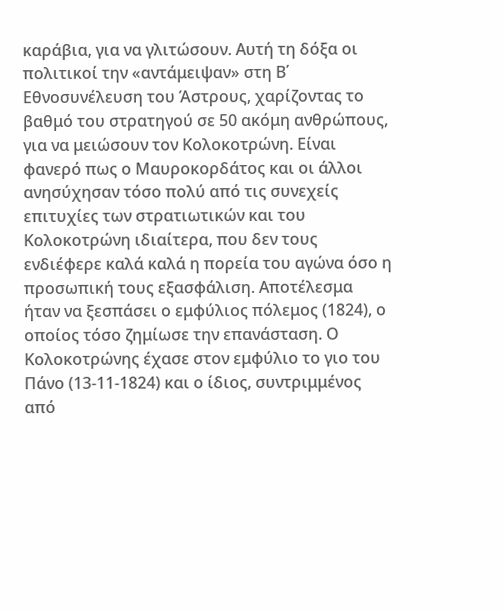καράβια, για να γλιτώσουν. Αυτή τη δόξα οι πολιτικοί την «αντάμειψαν» στη Β΄ Εθνοσυνέλευση του Άστρους, χαρίζοντας το βαθμό του στρατηγού σε 50 ακόμη ανθρώπους, για να μειώσουν τον Κολοκοτρώνη. Είναι φανερό πως ο Μαυροκορδάτος και οι άλλοι ανησύχησαν τόσο πολύ από τις συνεχείς επιτυχίες των στρατιωτικών και του Κολοκοτρώνη ιδιαίτερα, που δεν τους ενδιέφερε καλά καλά η πορεία του αγώνα όσο η προσωπική τους εξασφάλιση. Αποτέλεσμα ήταν να ξεσπάσει ο εμφύλιος πόλεμος (1824), ο οποίος τόσο ζημίωσε την επανάσταση. Ο Κολοκοτρώνης έχασε στον εμφύλιο το γιο του Πάνο (13-11-1824) και ο ίδιος, συντριμμένος από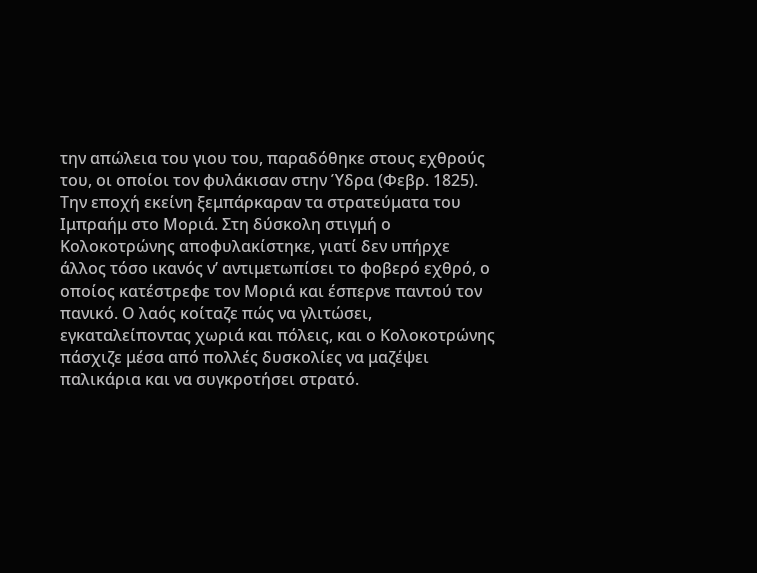την απώλεια του γιου του, παραδόθηκε στους εχθρούς του, οι οποίοι τον φυλάκισαν στην Ύδρα (Φεβρ. 1825). Την εποχή εκείνη ξεμπάρκαραν τα στρατεύματα του Ιμπραήμ στο Μοριά. Στη δύσκολη στιγμή ο Κολοκοτρώνης αποφυλακίστηκε, γιατί δεν υπήρχε άλλος τόσο ικανός ν’ αντιμετωπίσει το φοβερό εχθρό, ο οποίος κατέστρεφε τον Μοριά και έσπερνε παντού τον πανικό. Ο λαός κοίταζε πώς να γλιτώσει, εγκαταλείποντας χωριά και πόλεις, και ο Κολοκοτρώνης πάσχιζε μέσα από πολλές δυσκολίες να μαζέψει παλικάρια και να συγκροτήσει στρατό.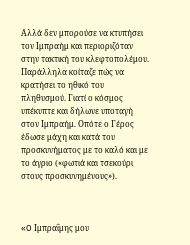Αλλά δεν μπορούσε να κτυπήσει τον Ιμπραήμ και περιοριζόταν στην τακτική του κλεφτοπολέμου. Παράλληλα κοίταζε πώς να κρατήσει το ηθικό του πληθυσμού. Γιατί ο κόσμος υπέκυπτε και δήλωνε υποταγή στον Ιμπραήμ. Οπότε ο Γέρος έδωσε μάχη και κατά του προσκυνήματος με το καλό και με το άγριο («φωτιά και τσεκούρι στους προσκυνημένους»).



«O Ιμπραΐμης μου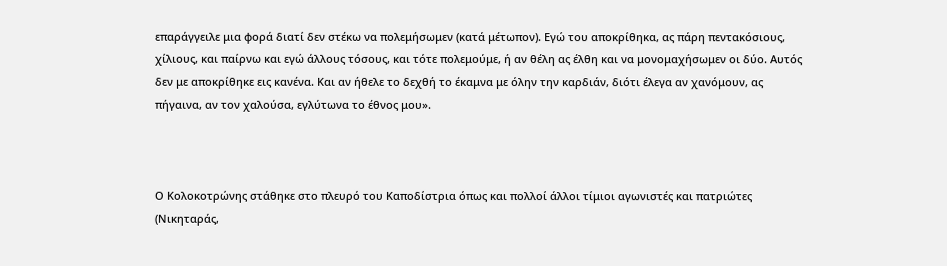επαράγγειλε μια φορά διατί δεν στέκω να πολεμήσωμεν (κατά μέτωπον). Εγώ του αποκρίθηκα, ας πάρη πεντακόσιους, χίλιους, και παίρνω και εγώ άλλους τόσους, και τότε πολεμούμε, ή αν θέλη ας έλθη και να μονομαχήσωμεν οι δύο. Αυτός δεν με αποκρίθηκε εις κανένα. Και αν ήθελε το δεχθή το έκαμνα με όλην την καρδιάν, διότι έλεγα αν χανόμουν, ας πήγαινα, αν τον χαλούσα, εγλύτωνα το έθνος μου».



Ο Κολοκοτρώνης στάθηκε στο πλευρό του Καποδίστρια όπως και πολλοί άλλοι τίμιοι αγωνιστές και πατριώτες (Νικηταράς,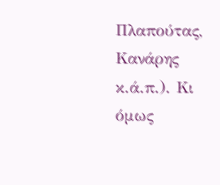Πλαπούτας, Κανάρης κ.ά.π.). Κι όμως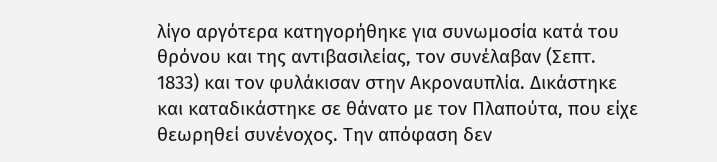λίγο αργότερα κατηγορήθηκε για συνωμοσία κατά του θρόνου και της αντιβασιλείας, τον συνέλαβαν (Σεπτ. 1833) και τον φυλάκισαν στην Ακροναυπλία. Δικάστηκε και καταδικάστηκε σε θάνατο με τον Πλαπούτα, που είχε θεωρηθεί συνένοχος. Την απόφαση δεν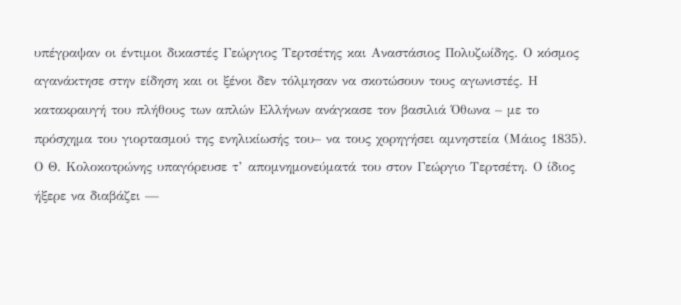υπέγραψαν οι έντιμοι δικαστές Γεώργιος Τερτσέτης και Αναστάσιος Πολυζωίδης. Ο κόσμος αγανάκτησε στην είδηση και οι ξένοι δεν τόλμησαν να σκοτώσουν τους αγωνιστές. Η κατακραυγή του πλήθους των απλών Ελλήνων ανάγκασε τον βασιλιά Όθωνα – με το πρόσχημα του γιορτασμού της ενηλικίωσής του– να τους χορηγήσει αμνηστεία (Μάιος 1835). Ο Θ. Κολοκοτρώνης υπαγόρευσε τ’ απομνημονεύματά του στον Γεώργιο Τερτσέτη. Ο ίδιος ήξερε να διαβάζει —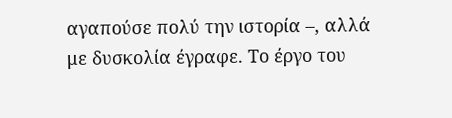αγαπούσε πολύ την ιστορία –, αλλά με δυσκολία έγραφε. Το έργο του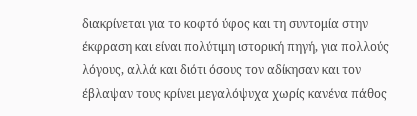διακρίνεται για το κοφτό ύφος και τη συντομία στην έκφραση και είναι πολύτιμη ιστορική πηγή, για πολλούς λόγους, αλλά και διότι όσους τον αδίκησαν και τον έβλαψαν τους κρίνει μεγαλόψυχα χωρίς κανένα πάθος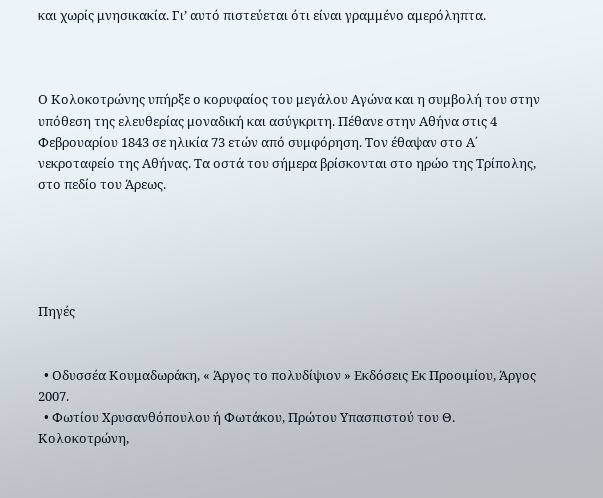και χωρίς μνησικακία. Γι’ αυτό πιστεύεται ότι είναι γραμμένο αμερόληπτα.



Ο Κολοκοτρώνης υπήρξε ο κορυφαίος του μεγάλου Αγώνα και η συμβολή του στην υπόθεση της ελευθερίας μοναδική και ασύγκριτη. Πέθανε στην Αθήνα στις 4 Φεβρουαρίου 1843 σε ηλικία 73 ετών από συμφόρηση. Τον έθαψαν στο Α΄ νεκροταφείο της Αθήνας. Τα οστά του σήμερα βρίσκονται στο ηρώο της Τρίπολης, στο πεδίο του Άρεως.





Πηγές


  • Οδυσσέα Κουμαδωράκη, « Άργος το πολυδίψιον » Εκδόσεις Εκ Προοιμίου, Άργος 2007.
  • Φωτίου Χρυσανθόπουλου ή Φωτάκου, Πρώτου Υπασπιστού του Θ. Κολοκοτρώνη,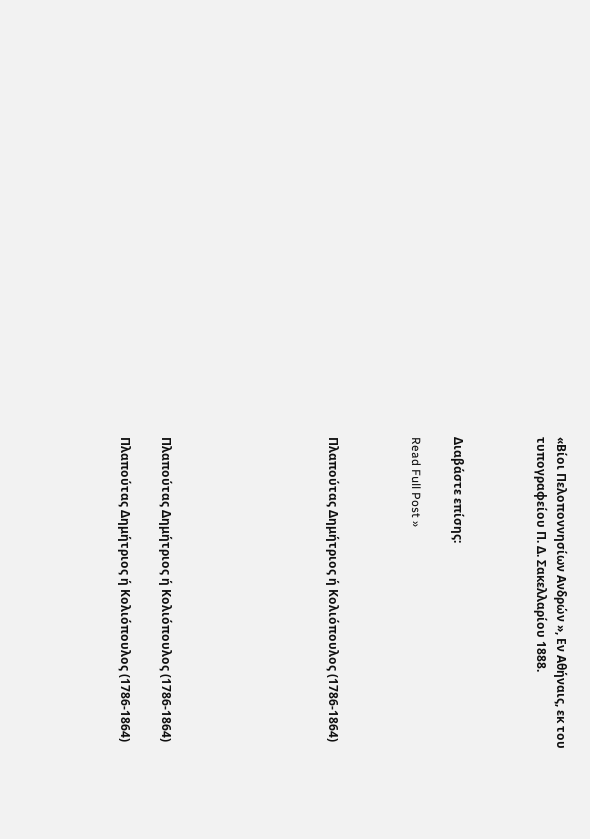«Βίοι Πελοποννησίων Ανδρών », Εν Αθήναις, εκ του τυπογραφείου Π. Δ. Σακελλαρίου 1888.



Διαβάστε επίσης:

Read Full Post »



Πλαπούτας Δημήτριος ή Κολιόπουλος (1786-1864)







Πλαπούτας Δημήτριος ή Κολιόπουλος (1786-1864)

Πλαπούτας Δημήτριος ή Κολιόπουλος (1786-1864)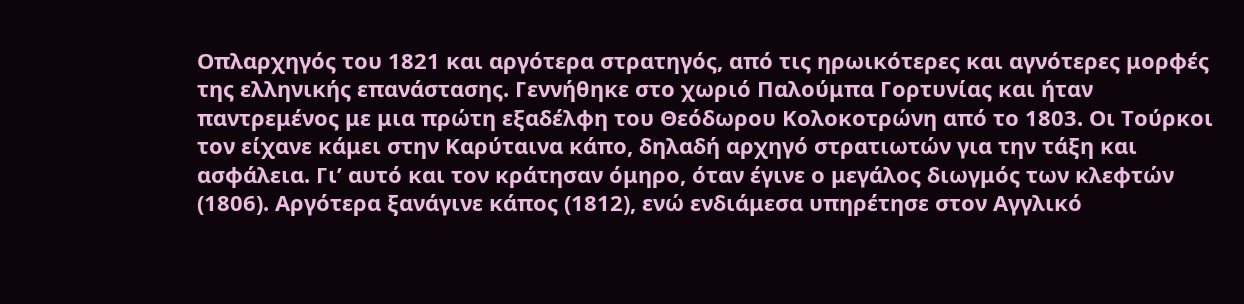Οπλαρχηγός του 1821 και αργότερα στρατηγός, από τις ηρωικότερες και αγνότερες μορφές της ελληνικής επανάστασης. Γεννήθηκε στο χωριό Παλούμπα Γορτυνίας και ήταν παντρεμένος με μια πρώτη εξαδέλφη του Θεόδωρου Κολοκοτρώνη από το 1803. Οι Τούρκοι τον είχανε κάμει στην Καρύταινα κάπο, δηλαδή αρχηγό στρατιωτών για την τάξη και ασφάλεια. Γι’ αυτό και τον κράτησαν όμηρο, όταν έγινε ο μεγάλος διωγμός των κλεφτών (1806). Αργότερα ξανάγινε κάπος (1812), ενώ ενδιάμεσα υπηρέτησε στον Αγγλικό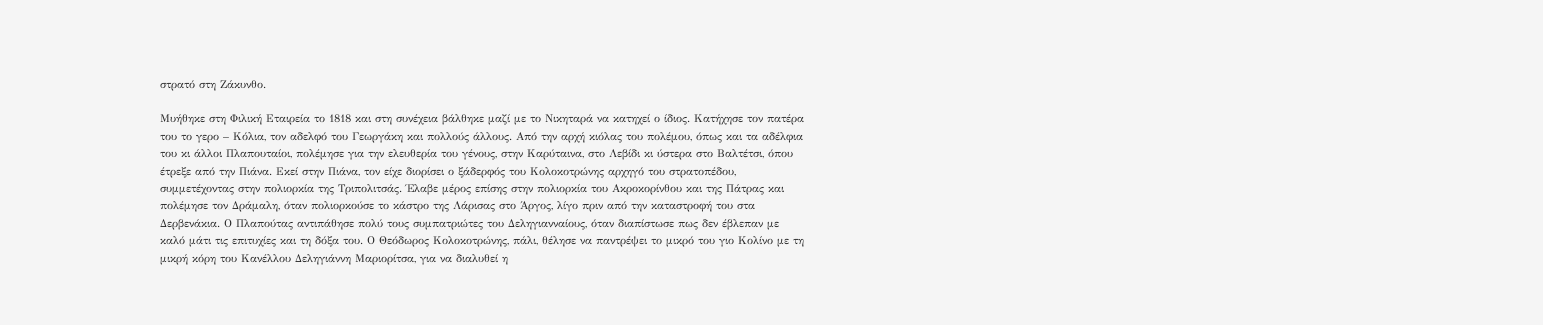στρατό στη Ζάκυνθο.

Μυήθηκε στη Φιλική Εταιρεία το 1818 και στη συνέχεια βάλθηκε μαζί με το Νικηταρά να κατηχεί ο ίδιος. Κατήχησε τον πατέρα του το γερο – Κόλια, τον αδελφό του Γεωργάκη και πολλούς άλλους. Από την αρχή κιόλας του πολέμου, όπως και τα αδέλφια του κι άλλοι Πλαπουταίοι, πολέμησε για την ελευθερία του γένους, στην Καρύταινα, στο Λεβίδι κι ύστερα στο Βαλτέτσι, όπου έτρεξε από την Πιάνα. Εκεί στην Πιάνα, τον είχε διορίσει ο ξάδερφός του Κολοκοτρώνης αρχηγό του στρατοπέδου, συμμετέχοντας στην πολιορκία της Τριπολιτσάς. Έλαβε μέρος επίσης στην πολιορκία του Ακροκορίνθου και της Πάτρας και πολέμησε τον Δράμαλη, όταν πολιορκούσε το κάστρο της Λάρισας στο Άργος, λίγο πριν από την καταστροφή του στα Δερβενάκια. Ο Πλαπούτας αντιπάθησε πολύ τους συμπατριώτες του Δεληγιανναίους, όταν διαπίστωσε πως δεν έβλεπαν με καλό μάτι τις επιτυχίες και τη δόξα του. Ο Θεόδωρος Κολοκοτρώνης, πάλι, θέλησε να παντρέψει το μικρό του γιο Κολίνο με τη μικρή κόρη του Κανέλλου Δεληγιάννη Μαριορίτσα, για να διαλυθεί η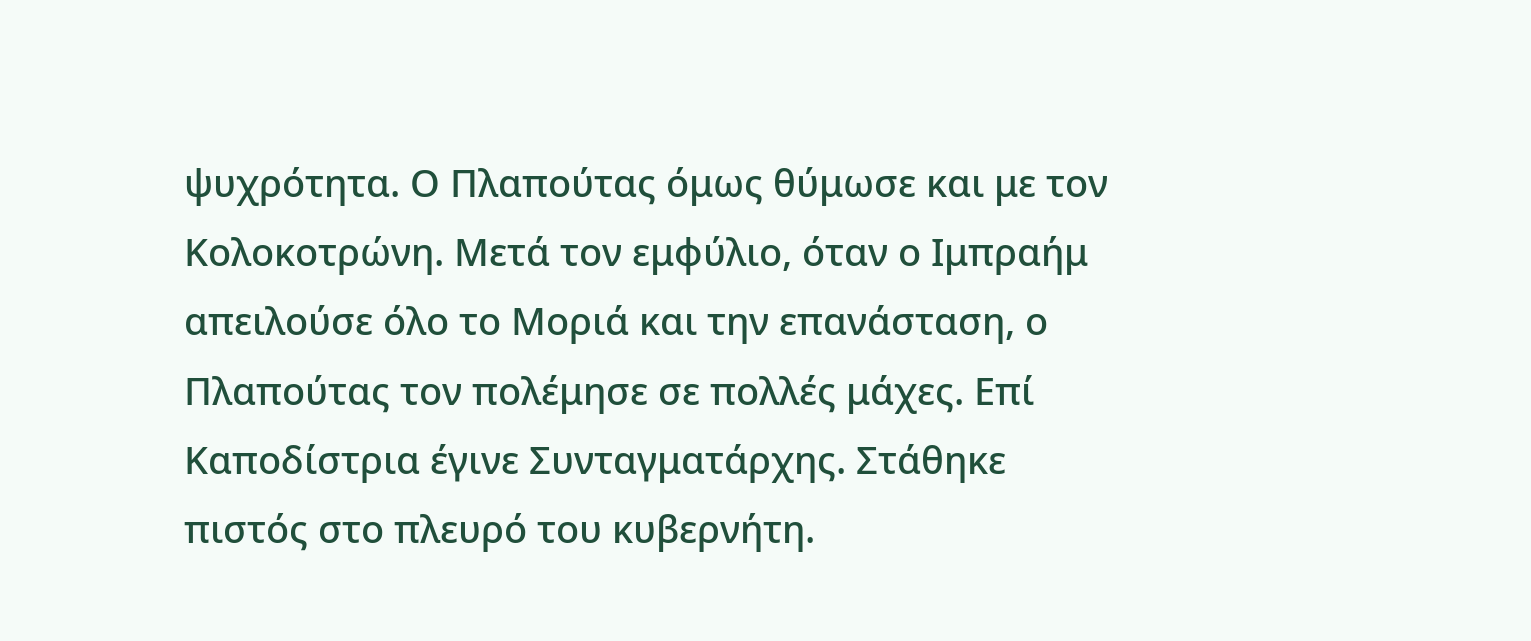ψυχρότητα. Ο Πλαπούτας όμως θύμωσε και με τον Κολοκοτρώνη. Μετά τον εμφύλιο, όταν ο Ιμπραήμ απειλούσε όλο το Μοριά και την επανάσταση, ο Πλαπούτας τον πολέμησε σε πολλές μάχες. Επί Καποδίστρια έγινε Συνταγματάρχης. Στάθηκε πιστός στο πλευρό του κυβερνήτη.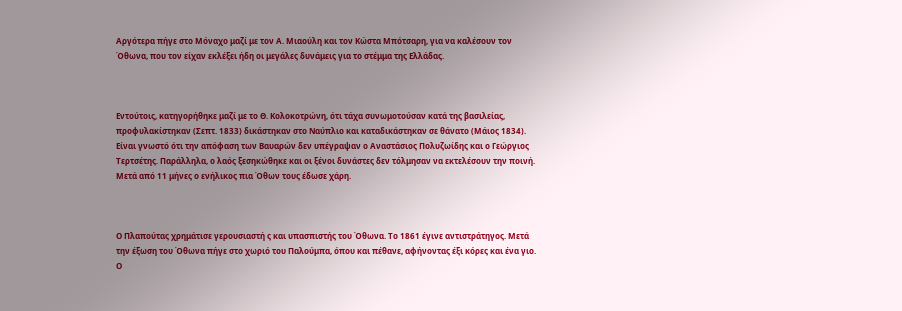Αργότερα πήγε στο Μόναχο μαζί με τον Α. Μιαούλη και τον Κώστα Μπότσαρη, για να καλέσουν τον Όθωνα, που τον είχαν εκλέξει ήδη οι μεγάλες δυνάμεις για το στέμμα της Ελλάδας.



Εντούτοις, κατηγορήθηκε μαζί με το Θ. Κολοκοτρώνη, ότι τάχα συνωμοτούσαν κατά της βασιλείας, προφυλακίστηκαν (Σεπτ. 1833) δικάστηκαν στο Ναύπλιο και καταδικάστηκαν σε θάνατο (Μάιος 1834). Είναι γνωστό ότι την απόφαση των Βαυαρών δεν υπέγραψαν ο Αναστάσιος Πολυζωίδης και ο Γεώργιος Τερτσέτης. Παράλληλα, ο λαός ξεσηκώθηκε και οι ξένοι δυνάστες δεν τόλμησαν να εκτελέσουν την ποινή. Μετά από 11 μήνες ο ενήλικος πια Όθων τους έδωσε χάρη.



Ο Πλαπούτας χρημάτισε γερουσιαστή ς και υπασπιστής του Όθωνα. Το 1861 έγινε αντιστράτηγος. Μετά την έξωση του Όθωνα πήγε στο χωριό του Παλούμπα, όπου και πέθανε, αφήνοντας έξι κόρες και ένα γιο. Ο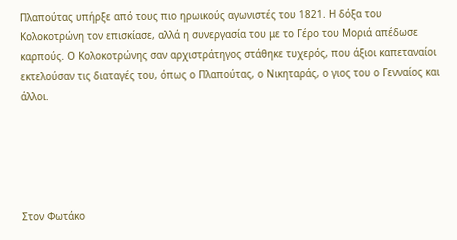Πλαπούτας υπήρξε από τους πιο ηρωικούς αγωνιστές του 1821. Η δόξα του Κολοκοτρώνη τον επισκίασε, αλλά η συνεργασία του με το Γέρο του Μοριά απέδωσε καρπούς. Ο Κολοκοτρώνης σαν αρχιστράτηγος στάθηκε τυχερός, που άξιοι καπεταναίοι εκτελούσαν τις διαταγές του, όπως ο Πλαπούτας, ο Νικηταράς, ο γιος του ο Γενναίος και άλλοι.





Στον Φωτάκο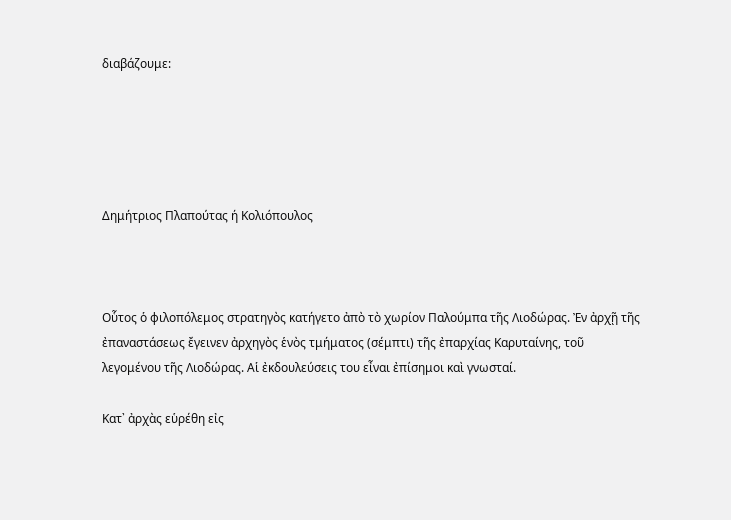διαβάζουμε:





Δημήτριος Πλαπούτας ή Κολιόπουλος



Οὗτος ὁ φιλοπόλεμος στρατηγὸς κατήγετο ἀπὸ τὸ χωρίον Παλούμπα τῆς Λιοδώρας. Ἐν ἀρχῇ τῆς ἐπαναστάσεως ἔγεινεν ἀρχηγὸς ἑνὸς τμήματος (σέμπτι) τῆς ἐπαρχίας Καρυταίνης, τοῦ λεγομένου τῆς Λιοδώρας. Αἱ ἐκδουλεύσεις του εἶναι ἐπίσημοι καὶ γνωσταί.

Κατ᾿ ἀρχὰς εὑρέθη εἰς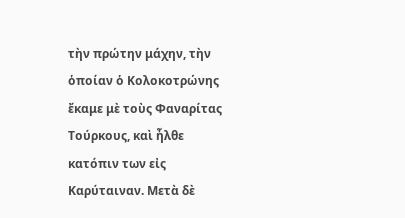τὴν πρώτην μάχην, τὴν ὁποίαν ὁ Κολοκοτρώνης ἔκαμε μὲ τοὺς Φαναρίτας Τούρκους, καὶ ἦλθε κατόπιν των εἰς Καρύταιναν. Μετὰ δὲ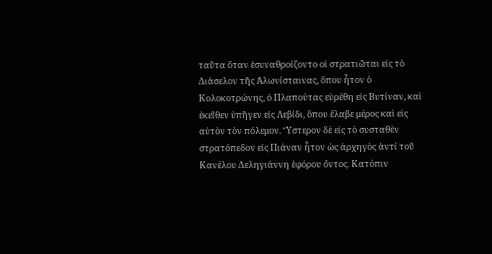ταῦτα ὅταν ἐσυναθροίζοντο οἱ στρατιῶται εἰς τὸ Διάσελον τῆς Ἁλωνίσταινας, ὅπου ἦτον ὁ Κολοκοτρώνης, ὁ Πλαπούτας εὑρέθη εἰς Βυτίναν, καὶ ἐκεῖθεν ὑπῆγεν εἰς Λεβίδι, ὅπου ἔλαβε μέρος καὶ εἰς αὐτὸν τὸν πόλεμον. Ὕστερον δὲ εἰς τὸ συσταθὲν στρατόπεδον εἰς Πιάναν ἦτον ὡς ἀρχηγὸς ἀντί τοῦ Κανέλου Δεληγιάννη ἐφόρου ὄντος. Κατόπιν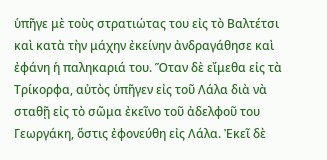ὑπῆγε μὲ τοὺς στρατιώτας του εἰς τὸ Βαλτέτσι καὶ κατὰ τὴν μάχην ἐκείνην ἀνδραγάθησε καὶ ἐφάνη ἡ παληκαριά του. Ὅταν δὲ εἴμεθα εἰς τὰ Τρίκορφα, αὐτὸς ὑπῆγεν εἰς τοῦ Λάλα διὰ νὰ σταθῇ εἰς τὸ σῶμα ἐκεῖνο τοῦ ἀδελφοῦ του Γεωργάκη, ὅστις ἐφονεύθη εἰς Λάλα. Ἐκεῖ δὲ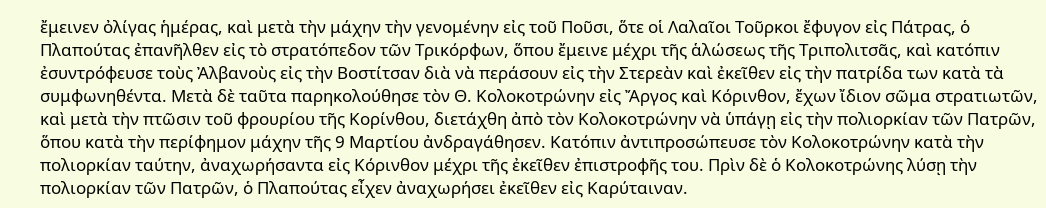ἔμεινεν ὀλίγας ἡμέρας, καὶ μετὰ τὴν μάχην τὴν γενομένην εἰς τοῦ Ποῦσι, ὅτε οἱ Λαλαῖοι Τοῦρκοι ἔφυγον εἰς Πάτρας, ὁ Πλαπούτας ἐπανῆλθεν εἰς τὸ στρατόπεδον τῶν Τρικόρφων, ὅπου ἔμεινε μέχρι τῆς ἁλώσεως τῆς Τριπολιτσᾶς, καὶ κατόπιν ἐσυντρόφευσε τοὺς Ἀλβανοὺς εἰς τὴν Βοστίτσαν διὰ νὰ περάσουν εἰς τὴν Στερεὰν καὶ ἐκεῖθεν εἰς τὴν πατρίδα των κατὰ τὰ συμφωνηθέντα. Μετὰ δὲ ταῦτα παρηκολούθησε τὸν Θ. Κολοκοτρώνην εἰς Ἄργος καὶ Κόρινθον, ἔχων ἴδιον σῶμα στρατιωτῶν, καὶ μετὰ τὴν πτῶσιν τοῦ φρουρίου τῆς Κορίνθου, διετάχθη ἀπὸ τὸν Κολοκοτρώνην νὰ ὑπάγῃ εἰς τὴν πολιορκίαν τῶν Πατρῶν, ὅπου κατὰ τὴν περίφημον μάχην τῆς 9 Μαρτίου ἀνδραγάθησεν. Κατόπιν ἀντιπροσώπευσε τὸν Κολοκοτρώνην κατὰ τὴν πολιορκίαν ταύτην, ἀναχωρήσαντα εἰς Κόρινθον μέχρι τῆς ἐκεῖθεν ἐπιστροφῆς του. Πρὶν δὲ ὁ Κολοκοτρώνης λύσῃ τὴν πολιορκίαν τῶν Πατρῶν, ὁ Πλαπούτας εἶχεν ἀναχωρήσει ἐκεῖθεν εἰς Καρύταιναν.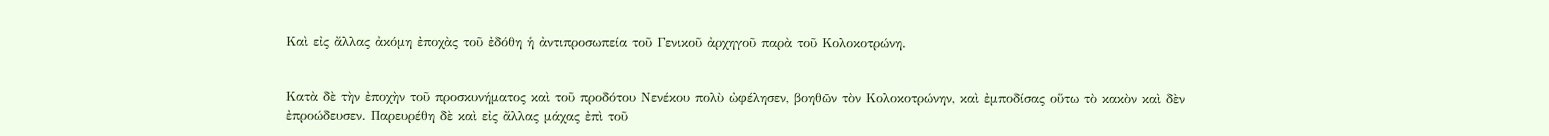Καὶ εἰς ἄλλας ἀκόμη ἐποχὰς τοῦ ἐδόθη ἡ ἀντιπροσωπεία τοῦ Γενικοῦ ἀρχηγοῦ παρὰ τοῦ Κολοκοτρώνη.


Κατὰ δὲ τὴν ἐποχὴν τοῦ προσκυνήματος καὶ τοῦ προδότου Νενέκου πολὺ ὠφέλησεν, βοηθῶν τὸν Κολοκοτρώνην, καὶ ἐμποδίσας οὕτω τὸ κακὸν καὶ δὲν ἐπροώδευσεν. Παρευρέθη δὲ καὶ εἰς ἄλλας μάχας ἐπὶ τοῦ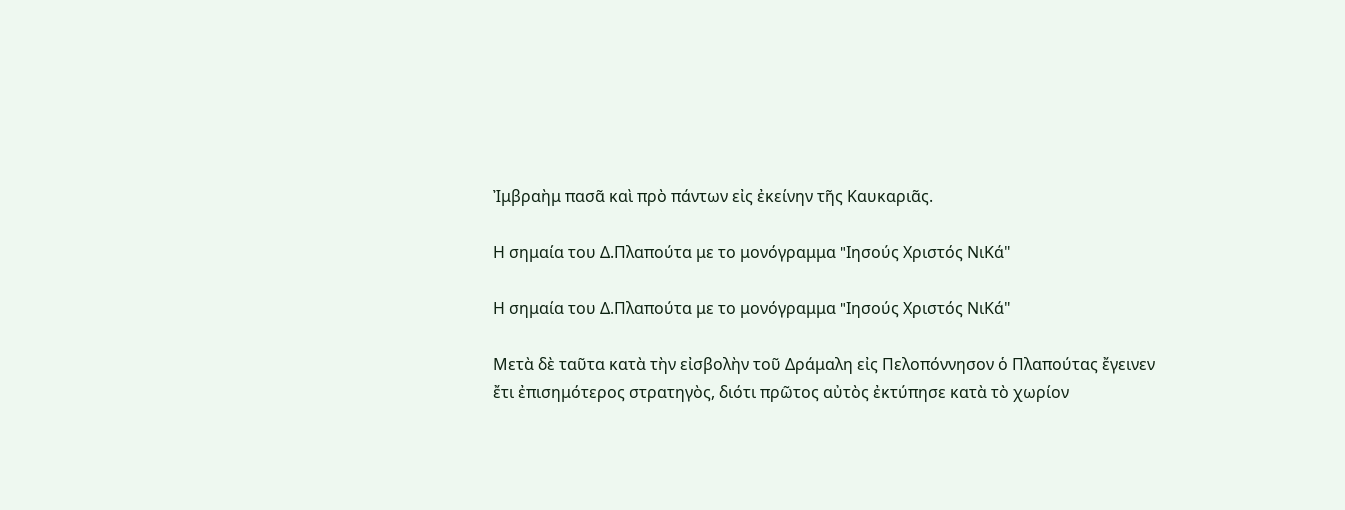Ἰμβραὴμ πασᾶ καὶ πρὸ πάντων εἰς ἐκείνην τῆς Καυκαριᾶς.

Η σημαία του Δ.Πλαπούτα με το μονόγραμμα "Iησούς Χριστός ΝιΚά"

Η σημαία του Δ.Πλαπούτα με το μονόγραμμα "Iησούς Χριστός ΝιΚά"

Μετὰ δὲ ταῦτα κατὰ τὴν εἰσβολὴν τοῦ Δράμαλη εἰς Πελοπόννησον ὁ Πλαπούτας ἔγεινεν ἔτι ἐπισημότερος στρατηγὸς, διότι πρῶτος αὐτὸς ἐκτύπησε κατὰ τὸ χωρίον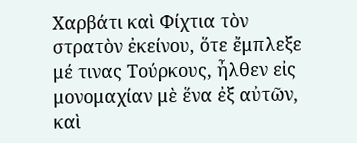Χαρβάτι καὶ Φίχτια τὸν στρατὸν ἐκείνου, ὅτε ἔμπλεξε μέ τινας Τούρκους, ἦλθεν εἰς μονομαχίαν μὲ ἕνα ἐξ αὐτῶν, καὶ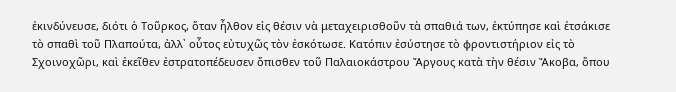ἐκινδύνευσε, διότι ὁ Τοῦρκος, ὅταν ἦλθον εἰς θέσιν νὰ μεταχειρισθοῦν τὰ σπαθιά των, ἐκτύπησε καὶ ἐτσάκισε τὸ σπαθὶ τοῦ Πλαπούτα, ἀλλ᾿ οὗτος εὐτυχῶς τὸν ἐσκότωσε. Κατόπιν ἐσύστησε τὸ φροντιστήριον εἰς τὸ Σχοινοχῶρι, καὶ ἐκεῖθεν ἐστρατοπέδευσεν ὄπισθεν τοῦ Παλαιοκάστρου Ἄργους κατὰ τὴν θέσιν Ἄκοβα, ὅπου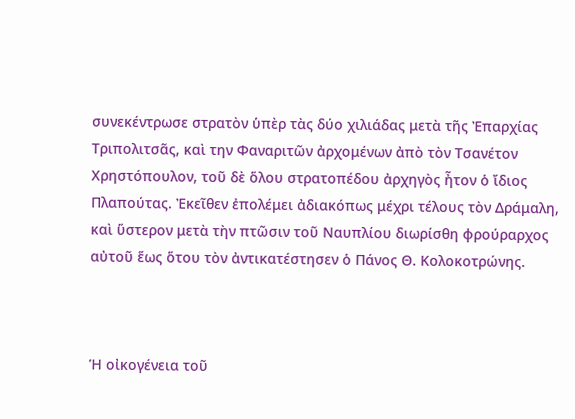συνεκέντρωσε στρατὸν ὑπὲρ τὰς δύο χιλιάδας μετὰ τῆς Ἐπαρχίας Τριπολιτσᾶς, καὶ την Φαναριτῶν ἀρχομένων ἀπὸ τὸν Τσανέτον
Χρηστόπουλον, τοῦ δὲ ὅλου στρατοπέδου ἀρχηγὸς ἦτον ὁ ἴδιος Πλαπούτας. Ἐκεῖθεν ἐπολέμει ἀδιακόπως μέχρι τέλους τὸν Δράμαλη, καὶ ὕστερον μετὰ τὴν πτῶσιν τοῦ Ναυπλίου διωρίσθη φρούραρχος αὐτοῦ ἕως ὅτου τὸν ἀντικατέστησεν ὁ Πάνος Θ. Κολοκοτρώνης.



Ἡ οἰκογένεια τοῦ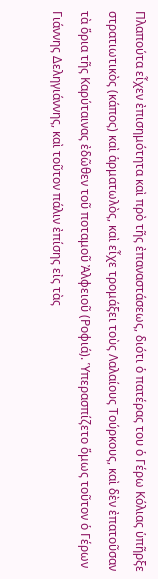Πλαπούτα εἶχεν ἐπισημότητα καὶ πρὸ τῆς ἐπαναστάσεως, διότι ὁ πατέρας του ὁ Γέρω Κόλιας ὑπῆρξε στρατιωτικὸς (κάπος) καὶ ἁρματωλὸς, καὶ εἶχε τρομάξει τοὺς Λαλαίους Τούρκους, καὶ δὲν ἐπατοῦσαν τὰ ὅρια τῆς Καρύταινας ἐδῶθεν τοῦ ποταμοῦ Ἀλφειοῦ (Ροφιά). Ὑπερασπίζετο ὅμως τοῦτον ὁ Γέρων Γιάννης Δεληγιάννης, καὶ τοῦτον πάλιν ἐπίσης εἰς τὰς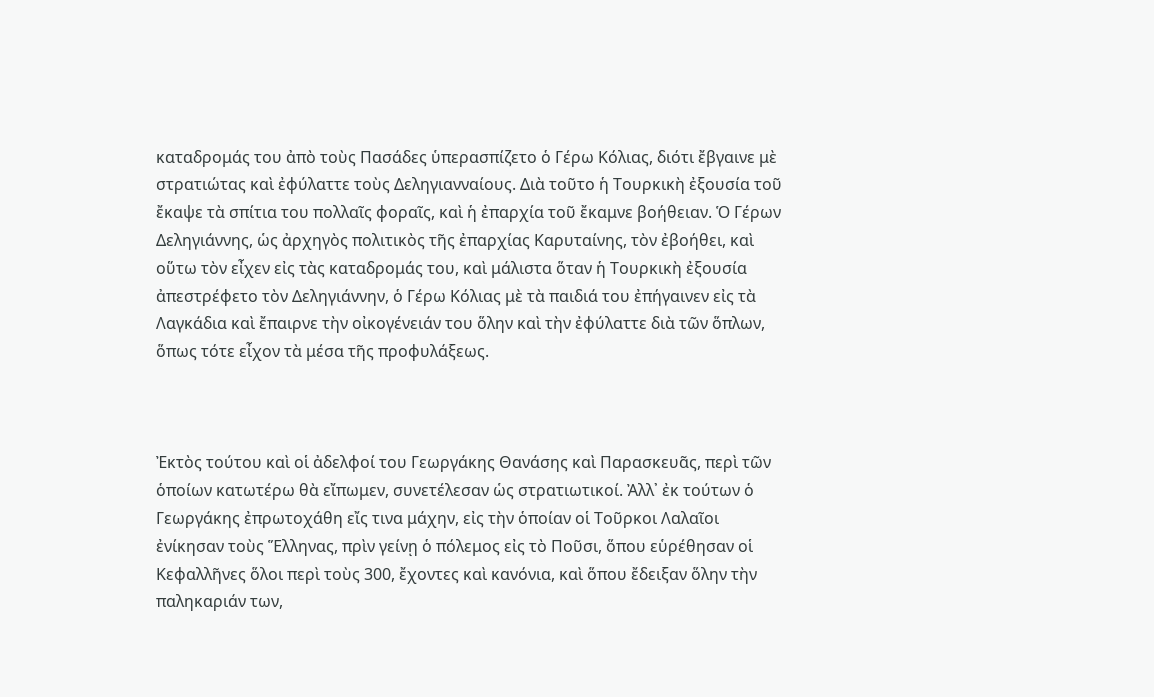καταδρομάς του ἀπὸ τοὺς Πασάδες ὑπερασπίζετο ὁ Γέρω Κόλιας, διότι ἔβγαινε μὲ στρατιώτας καὶ ἐφύλαττε τοὺς Δεληγιανναίους. Διὰ τοῦτο ἡ Τουρκικὴ ἐξουσία τοῦ ἔκαψε τὰ σπίτια του πολλαῖς φοραῖς, καὶ ἡ ἐπαρχία τοῦ ἔκαμνε βοήθειαν. Ὁ Γέρων Δεληγιάννης, ὡς ἀρχηγὸς πολιτικὸς τῆς ἐπαρχίας Καρυταίνης, τὸν ἐβοήθει, καὶ οὕτω τὸν εἶχεν εἰς τὰς καταδρομάς του, καὶ μάλιστα ὅταν ἡ Τουρκικὴ ἐξουσία ἀπεστρέφετο τὸν Δεληγιάννην, ὁ Γέρω Κόλιας μὲ τὰ παιδιά του ἐπήγαινεν εἰς τὰ Λαγκάδια καὶ ἔπαιρνε τὴν οἰκογένειάν του ὅλην καὶ τὴν ἐφύλαττε διὰ τῶν ὅπλων, ὅπως τότε εἶχον τὰ μέσα τῆς προφυλάξεως.



Ἐκτὸς τούτου καὶ οἱ ἀδελφοί του Γεωργάκης Θανάσης καὶ Παρασκευᾶς, περὶ τῶν ὁποίων κατωτέρω θὰ εἴπωμεν, συνετέλεσαν ὡς στρατιωτικοί. Ἀλλ᾿ ἐκ τούτων ὁ Γεωργάκης ἐπρωτοχάθη εἴς τινα μάχην, εἰς τὴν ὁποίαν οἱ Τοῦρκοι Λαλαῖοι ἐνίκησαν τοὺς Ἕλληνας, πρὶν γείνῃ ὁ πόλεμος εἰς τὸ Ποῦσι, ὅπου εὑρέθησαν οἱ Κεφαλλῆνες ὅλοι περὶ τοὺς 300, ἔχοντες καὶ κανόνια, καὶ ὅπου ἔδειξαν ὅλην τὴν παληκαριάν των,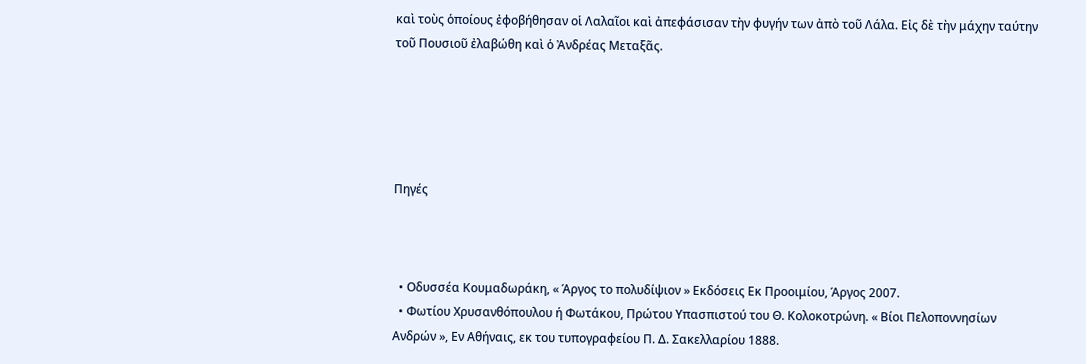καὶ τοὺς ὁποίους ἐφοβήθησαν οἱ Λαλαῖοι καὶ ἀπεφάσισαν τὴν φυγήν των ἀπὸ τοῦ Λάλα. Εἰς δὲ τὴν μάχην ταύτην τοῦ Πουσιοῦ ἐλαβώθη καὶ ὁ Ἀνδρέας Μεταξᾶς.





Πηγές



  • Οδυσσέα Κουμαδωράκη, « Άργος το πολυδίψιον » Εκδόσεις Εκ Προοιμίου, Άργος 2007.
  • Φωτίου Χρυσανθόπουλου ή Φωτάκου, Πρώτου Υπασπιστού του Θ. Κολοκοτρώνη. « Βίοι Πελοποννησίων Ανδρών », Εν Αθήναις, εκ του τυπογραφείου Π. Δ. Σακελλαρίου 1888.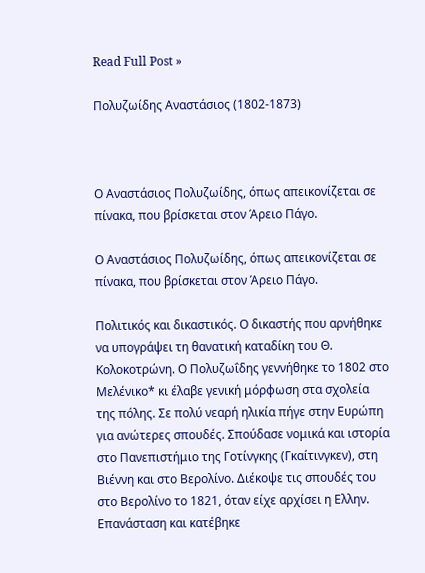Read Full Post »

Πολυζωίδης Αναστάσιος (1802-1873)



Ο Αναστάσιος Πολυζωίδης, όπως απεικονίζεται σε πίνακα, που βρίσκεται στον Άρειο Πάγο.

Ο Αναστάσιος Πολυζωίδης, όπως απεικονίζεται σε πίνακα, που βρίσκεται στον Άρειο Πάγο.

Πολιτικός και δικαστικός. Ο δικαστής που αρνήθηκε να υπογράψει τη θανατική καταδίκη του Θ. Κολοκοτρώνη. Ο Πολυζωΐδης γεννήθηκε το 1802 στο Μελένικο* κι έλαβε γενική μόρφωση στα σχολεία της πόλης. Σε πολύ νεαρή ηλικία πήγε στην Ευρώπη για ανώτερες σπουδές. Σπούδασε νομικά και ιστορία στο Πανεπιστήμιο της Γοτίνγκης (Γκαίτινγκεν), στη Βιέννη και στο Βερολίνο. Διέκοψε τις σπουδές του στο Βερολίνο το 1821, όταν είχε αρχίσει η Ελλην. Επανάσταση και κατέβηκε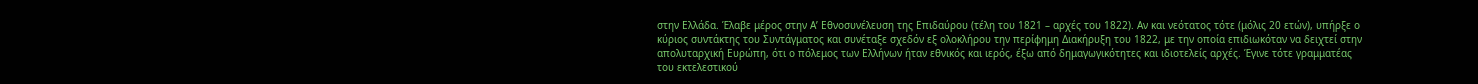στην Ελλάδα. Έλαβε μέρος στην Α’ Εθνοσυνέλευση της Επιδαύρου (τέλη του 1821 – αρχές του 1822). Αν και νεότατος τότε (μόλις 20 ετών), υπήρξε ο κύριος συντάκτης του Συντάγματος και συνέταξε σχεδόν εξ ολοκλήρου την περίφημη Διακήρυξη του 1822, με την οποία επιδιωκόταν να δειχτεί στην απολυταρχική Ευρώπη, ότι ο πόλεμος των Ελλήνων ήταν εθνικός και ιερός, έξω από δημαγωγικότητες και ιδιοτελείς αρχές. Έγινε τότε γραμματέας του εκτελεστικού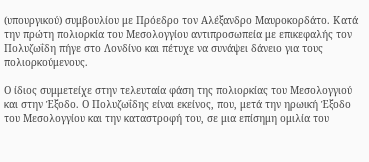(υπουργικού) συμβουλίου με Πρόεδρο τον Αλέξανδρο Μαυροκορδάτο. Κατά την πρώτη πολιορκία του Μεσολογγίου αντιπροσωπεία με επικεφαλής τον Πολυζωΐδη πήγε στο Λονδίνο και πέτυχε να συνάψει δάνειο για τους πολιορκούμενους.

Ο ίδιος συμμετείχε στην τελευταία φάση της πολιορκίας του Μεσολογγιού και στην Έξοδο. Ο Πολυζωΐδης είναι εκείνος, που, μετά την ηρωική Έξοδο του Μεσολογγίου και την καταστροφή του, σε μια επίσημη ομιλία του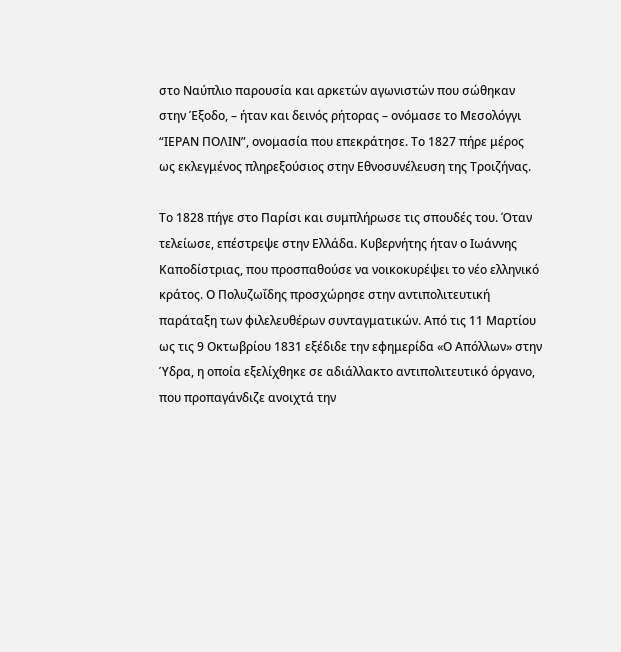στο Ναύπλιο παρουσία και αρκετών αγωνιστών που σώθηκαν στην Έξοδο, – ήταν και δεινός ρήτορας – ονόμασε το Μεσολόγγι “ΙΕΡΑΝ ΠΟΛΙΝ”, ονομασία που επεκράτησε. Το 1827 πήρε μέρος ως εκλεγμένος πληρεξούσιος στην Εθνοσυνέλευση της Τροιζήνας.

Το 1828 πήγε στο Παρίσι και συμπλήρωσε τις σπουδές του. Όταν τελείωσε, επέστρεψε στην Ελλάδα. Κυβερνήτης ήταν ο Ιωάννης Καποδίστριας, που προσπαθούσε να νοικοκυρέψει το νέο ελληνικό κράτος. Ο Πολυζωΐδης προσχώρησε στην αντιπολιτευτική παράταξη των φιλελευθέρων συνταγματικών. Από τις 11 Μαρτίου ως τις 9 Οκτωβρίου 1831 εξέδιδε την εφημερίδα «Ο Απόλλων» στην Ύδρα, η οποία εξελίχθηκε σε αδιάλλακτο αντιπολιτευτικό όργανο, που προπαγάνδιζε ανοιχτά την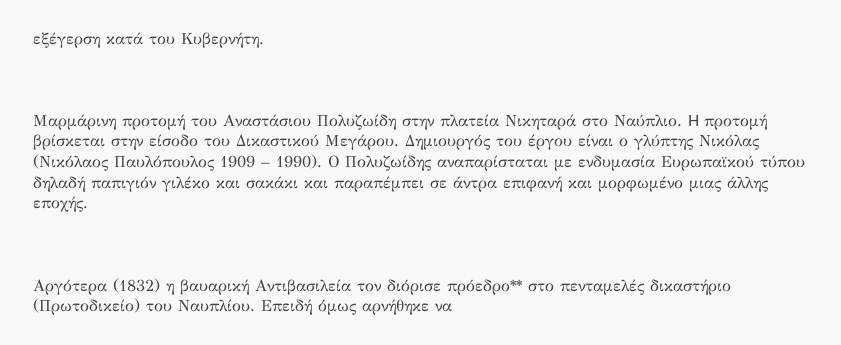εξέγερση κατά του Κυβερνήτη.



Μαρμάρινη προτομή του Αναστάσιου Πολυζωίδη στην πλατεία Νικηταρά στο Ναύπλιο. H προτομή βρίσκεται στην είσοδο του Δικαστικού Μεγάρου. Δημιουργός του έργου είναι ο γλύπτης Νικόλας (Νικόλαος Παυλόπουλος 1909 – 1990). Ο Πολυζωίδης αναπαρίσταται με ενδυμασία Ευρωπαϊκού τύπου δηλαδή παπιγιόν γιλέκο και σακάκι και παραπέμπει σε άντρα επιφανή και μορφωμένο μιας άλλης εποχής.



Αργότερα (1832) η βαυαρική Αντιβασιλεία τον διόρισε πρόεδρο** στο πενταμελές δικαστήριο (Πρωτοδικείο) του Ναυπλίου. Επειδή όμως αρνήθηκε να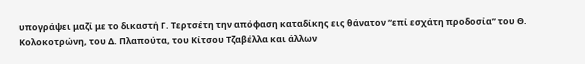υπογράψει μαζί με το δικαστή Γ. Τερτσέτη την απόφαση καταδίκης εις θάνατον “επί εσχάτη προδοσία” του Θ. Κολοκοτρώνη, του Δ. Πλαπούτα, του Κίτσου Τζαβέλλα και άλλων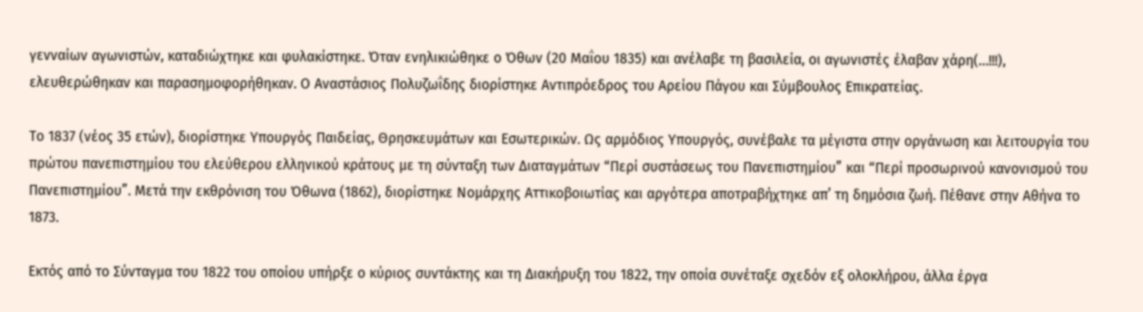γενναίων αγωνιστών, καταδιώχτηκε και φυλακίστηκε. Όταν ενηλικιώθηκε ο Όθων (20 Μαΐου 1835) και ανέλαβε τη βασιλεία, οι αγωνιστές έλαβαν χάρη(…!!!), ελευθερώθηκαν και παρασημοφορήθηκαν. Ο Αναστάσιος Πολυζωΐδης διορίστηκε Αντιπρόεδρος του Αρείου Πάγου και Σύμβουλος Επικρατείας.

Το 1837 (νέος 35 ετών), διορίστηκε Υπουργός Παιδείας, Θρησκευμάτων και Εσωτερικών. Ως αρμόδιος Υπουργός, συνέβαλε τα μέγιστα στην οργάνωση και λειτουργία του πρώτου πανεπιστημίου του ελεύθερου ελληνικού κράτους με τη σύνταξη των Διαταγμάτων “Περί συστάσεως του Πανεπιστημίου” και “Περί προσωρινού κανονισμού του Πανεπιστημίου”. Μετά την εκθρόνιση του Όθωνα (1862), διορίστηκε Νομάρχης Αττικοβοιωτίας και αργότερα αποτραβήχτηκε απ’ τη δημόσια ζωή. Πέθανε στην Αθήνα το 1873.

Εκτός από το Σύνταγμα του 1822 του οποίου υπήρξε ο κύριος συντάκτης και τη Διακήρυξη του 1822, την οποία συνέταξε σχεδόν εξ ολοκλήρου, άλλα έργα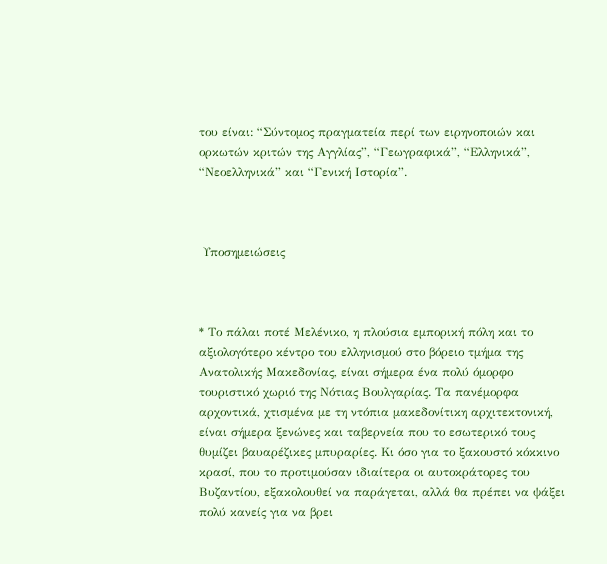του είναι: “Σύντομος πραγματεία περί των ειρηνοποιών και ορκωτών κριτών της Αγγλίας”, “Γεωγραφικά”, “Ελληνικά”, “Νεοελληνικά” και “Γενική Ιστορία”.



 Υποσημειώσεις



* Το πάλαι ποτέ Μελένικο, η πλούσια εμπορική πόλη και το αξιολογότερο κέντρο του ελληνισμού στο βόρειο τμήμα της Ανατολικής Μακεδονίας, είναι σήμερα ένα πολύ όμορφο τουριστικό χωριό της Νότιας Βουλγαρίας. Τα πανέμορφα αρχοντικά, χτισμένα με τη ντόπια μακεδονίτικη αρχιτεκτονική, είναι σήμερα ξενώνες και ταβερνεία που το εσωτερικό τους θυμίζει βαυαρέζικες μπυραρίες. Κι όσο για το ξακουστό κόκκινο κρασί, που το προτιμούσαν ιδιαίτερα οι αυτοκράτορες του Βυζαντίου, εξακολουθεί να παράγεται, αλλά θα πρέπει να ψάξει πολύ κανείς για να βρει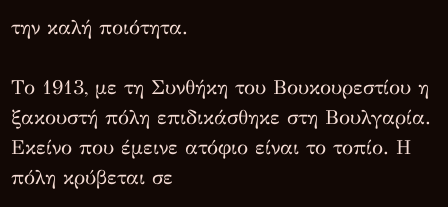την καλή ποιότητα.

Το 1913, με τη Συνθήκη του Βουκουρεστίου η ξακουστή πόλη επιδικάσθηκε στη Βουλγαρία. Εκείνο που έμεινε ατόφιο είναι το τοπίο. Η πόλη κρύβεται σε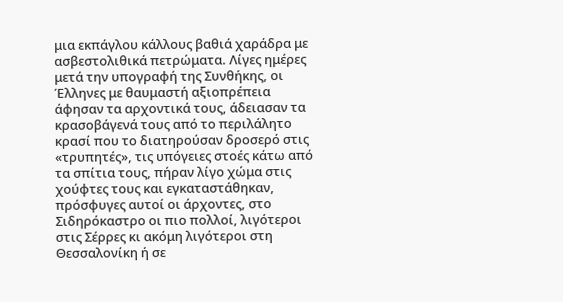μια εκπάγλου κάλλους βαθιά χαράδρα με ασβεστολιθικά πετρώματα. Λίγες ημέρες μετά την υπογραφή της Συνθήκης, οι Έλληνες με θαυμαστή αξιοπρέπεια άφησαν τα αρχοντικά τους, άδειασαν τα κρασοβάγενά τους από το περιλάλητο κρασί που το διατηρούσαν δροσερό στις «τρυπητές», τις υπόγειες στοές κάτω από τα σπίτια τους, πήραν λίγο χώμα στις χούφτες τους και εγκαταστάθηκαν, πρόσφυγες αυτοί οι άρχοντες, στο Σιδηρόκαστρο οι πιο πολλοί, λιγότεροι στις Σέρρες κι ακόμη λιγότεροι στη Θεσσαλονίκη ή σε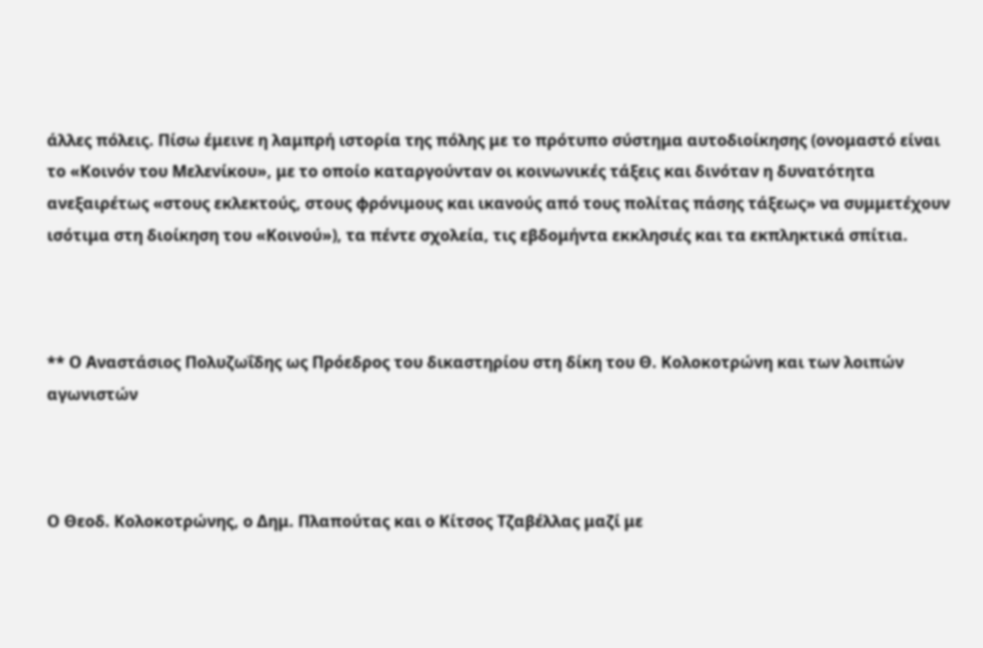άλλες πόλεις. Πίσω έμεινε η λαμπρή ιστορία της πόλης με το πρότυπο σύστημα αυτοδιοίκησης (ονομαστό είναι το «Κοινόν του Μελενίκου», με το οποίο καταργούνταν οι κοινωνικές τάξεις και δινόταν η δυνατότητα ανεξαιρέτως «στους εκλεκτούς, στους φρόνιμους και ικανούς από τους πολίτας πάσης τάξεως» να συμμετέχουν ισότιμα στη διοίκηση του «Κοινού»), τα πέντε σχολεία, τις εβδομήντα εκκλησιές και τα εκπληκτικά σπίτια.



** Ο Αναστάσιος Πολυζωΐδης ως Πρόεδρος του δικαστηρίου στη δίκη του Θ. Κολοκοτρώνη και των λοιπών αγωνιστών



Ο Θεοδ. Κολοκοτρώνης, ο Δημ. Πλαπούτας και ο Κίτσος Τζαβέλλας μαζί με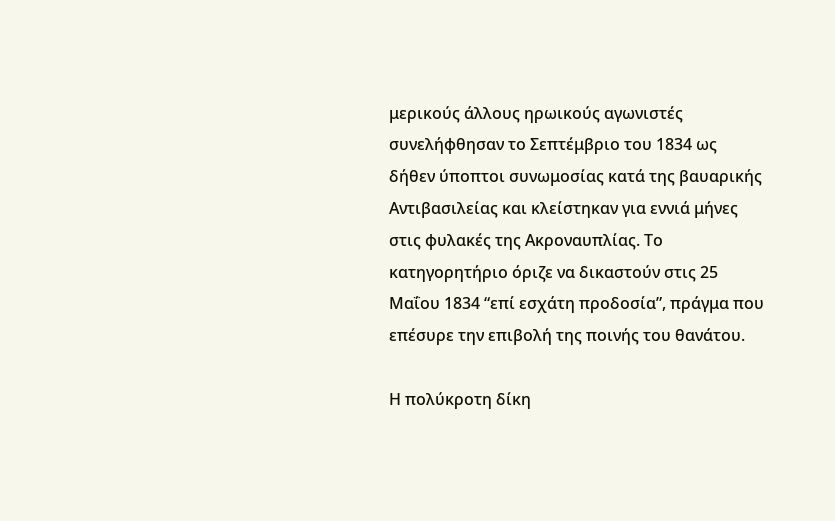μερικούς άλλους ηρωικούς αγωνιστές συνελήφθησαν το Σεπτέμβριο του 1834 ως δήθεν ύποπτοι συνωμοσίας κατά της βαυαρικής Αντιβασιλείας και κλείστηκαν για εννιά μήνες στις φυλακές της Ακροναυπλίας. Το κατηγορητήριο όριζε να δικαστούν στις 25 Μαΐου 1834 “επί εσχάτη προδοσία”, πράγμα που επέσυρε την επιβολή της ποινής του θανάτου.

Η πολύκροτη δίκη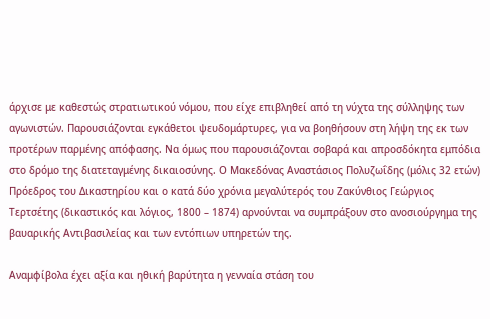άρχισε με καθεστώς στρατιωτικού νόμου, που είχε επιβληθεί από τη νύχτα της σύλληψης των αγωνιστών. Παρουσιάζονται εγκάθετοι ψευδομάρτυρες, για να βοηθήσουν στη λήψη της εκ των προτέρων παρμένης απόφασης. Να όμως που παρουσιάζονται σοβαρά και απροσδόκητα εμπόδια στο δρόμο της διατεταγμένης δικαιοσύνης. Ο Μακεδόνας Αναστάσιος Πολυζωΐδης (μόλις 32 ετών) Πρόεδρος του Δικαστηρίου και ο κατά δύο χρόνια μεγαλύτερός του Ζακύνθιος Γεώργιος Τερτσέτης (δικαστικός και λόγιος, 1800 – 1874) αρνούνται να συμπράξουν στο ανοσιούργημα της βαυαρικής Αντιβασιλείας και των εντόπιων υπηρετών της.

Αναμφίβολα έχει αξία και ηθική βαρύτητα η γενναία στάση του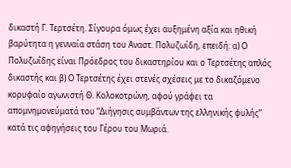δικαστή Γ. Τερτσέτη. Σίγουρα όμως έχει αυξημένη αξία και ηθική βαρύτητα η γενναία στάση του Αναστ. Πολυζωίδη, επειδή: α) Ο Πολυζωΐδης είναι Πρόεδρος του δικαστηρίου και ο Τερτσέτης απλός δικαστής και β) Ο Τερτσέτης έχει στενές σχέσεις με το δικαζόμενο κορυφαίο αγωνιστή Θ. Κολοκοτρώνη, αφού γράφει τα απομνημονεύματά του “Διήγησις συμβάντων της ελληνικής φυλής” κατά τις αφηγήσεις του Γέρου του Μωριά.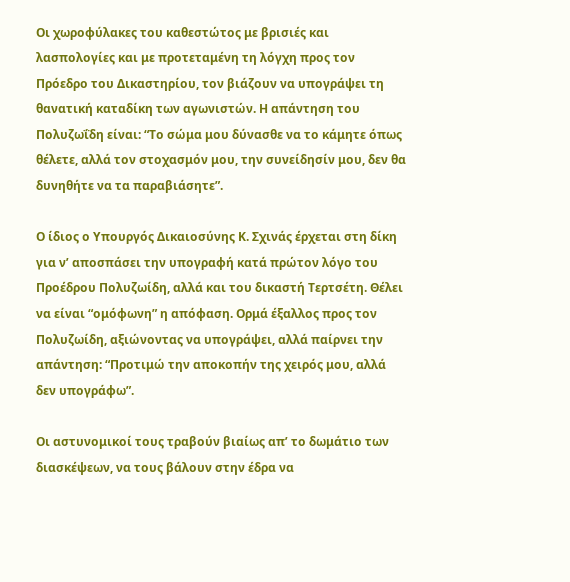Οι χωροφύλακες του καθεστώτος με βρισιές και λασπολογίες και με προτεταμένη τη λόγχη προς τον Πρόεδρο του Δικαστηρίου, τον βιάζουν να υπογράψει τη θανατική καταδίκη των αγωνιστών. Η απάντηση του Πολυζωΐδη είναι: “Το σώμα μου δύνασθε να το κάμητε όπως θέλετε, αλλά τον στοχασμόν μου, την συνείδησίν μου, δεν θα δυνηθήτε να τα παραβιάσητε”.

Ο ίδιος ο Υπουργός Δικαιοσύνης Κ. Σχινάς έρχεται στη δίκη για ν’ αποσπάσει την υπογραφή κατά πρώτον λόγο του Προέδρου Πολυζωίδη, αλλά και του δικαστή Τερτσέτη. Θέλει να είναι “ομόφωνη” η απόφαση. Ορμά έξαλλος προς τον Πολυζωίδη, αξιώνοντας να υπογράψει, αλλά παίρνει την απάντηση: “Προτιμώ την αποκοπήν της χειρός μου, αλλά δεν υπογράφω”.

Οι αστυνομικοί τους τραβούν βιαίως απ’ το δωμάτιο των διασκέψεων, να τους βάλουν στην έδρα να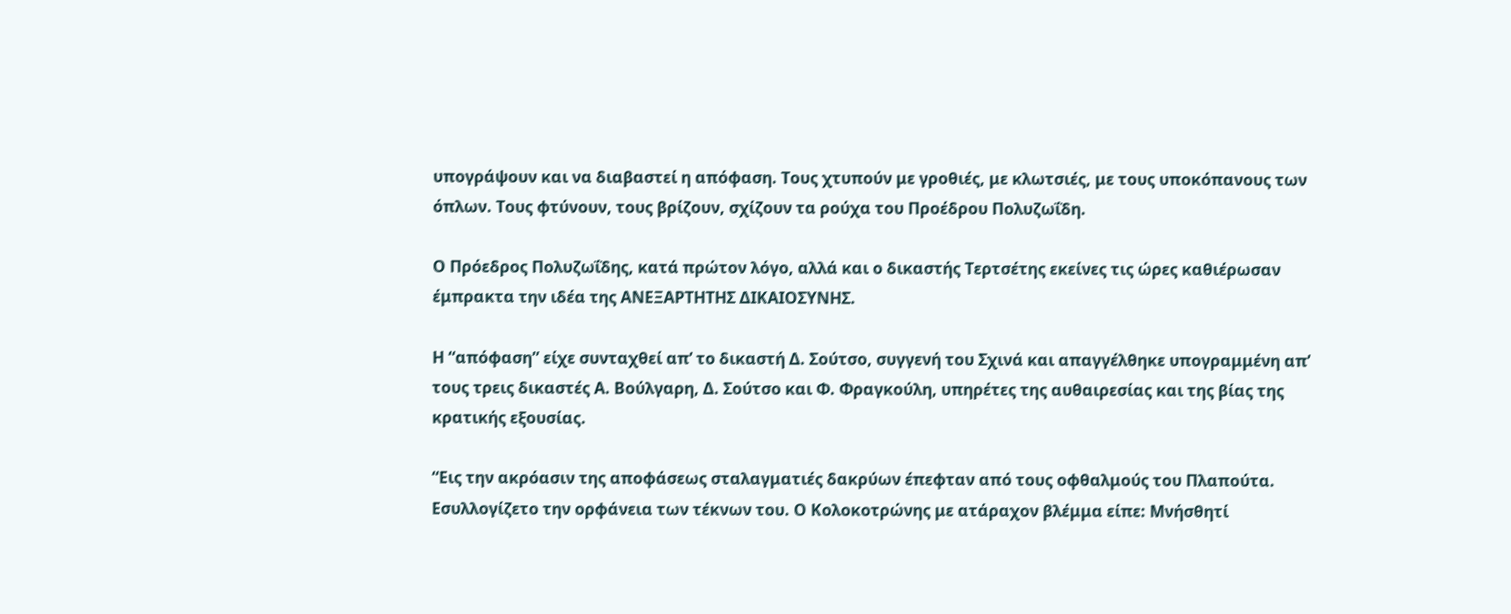υπογράψουν και να διαβαστεί η απόφαση. Τους χτυπούν με γροθιές, με κλωτσιές, με τους υποκόπανους των όπλων. Τους φτύνουν, τους βρίζουν, σχίζουν τα ρούχα του Προέδρου Πολυζωΐδη.

Ο Πρόεδρος Πολυζωΐδης, κατά πρώτον λόγο, αλλά και ο δικαστής Τερτσέτης εκείνες τις ώρες καθιέρωσαν έμπρακτα την ιδέα της ΑΝΕΞΑΡΤΗΤΗΣ ΔΙΚΑΙΟΣΥΝΗΣ.

Η “απόφαση” είχε συνταχθεί απ’ το δικαστή Δ. Σούτσο, συγγενή του Σχινά και απαγγέλθηκε υπογραμμένη απ’ τους τρεις δικαστές Α. Βούλγαρη, Δ. Σούτσο και Φ. Φραγκούλη, υπηρέτες της αυθαιρεσίας και της βίας της κρατικής εξουσίας.

“Εις την ακρόασιν της αποφάσεως σταλαγματιές δακρύων έπεφταν από τους οφθαλμούς του Πλαπούτα. Εσυλλογίζετο την ορφάνεια των τέκνων του. Ο Κολοκοτρώνης με ατάραχον βλέμμα είπε: Μνήσθητί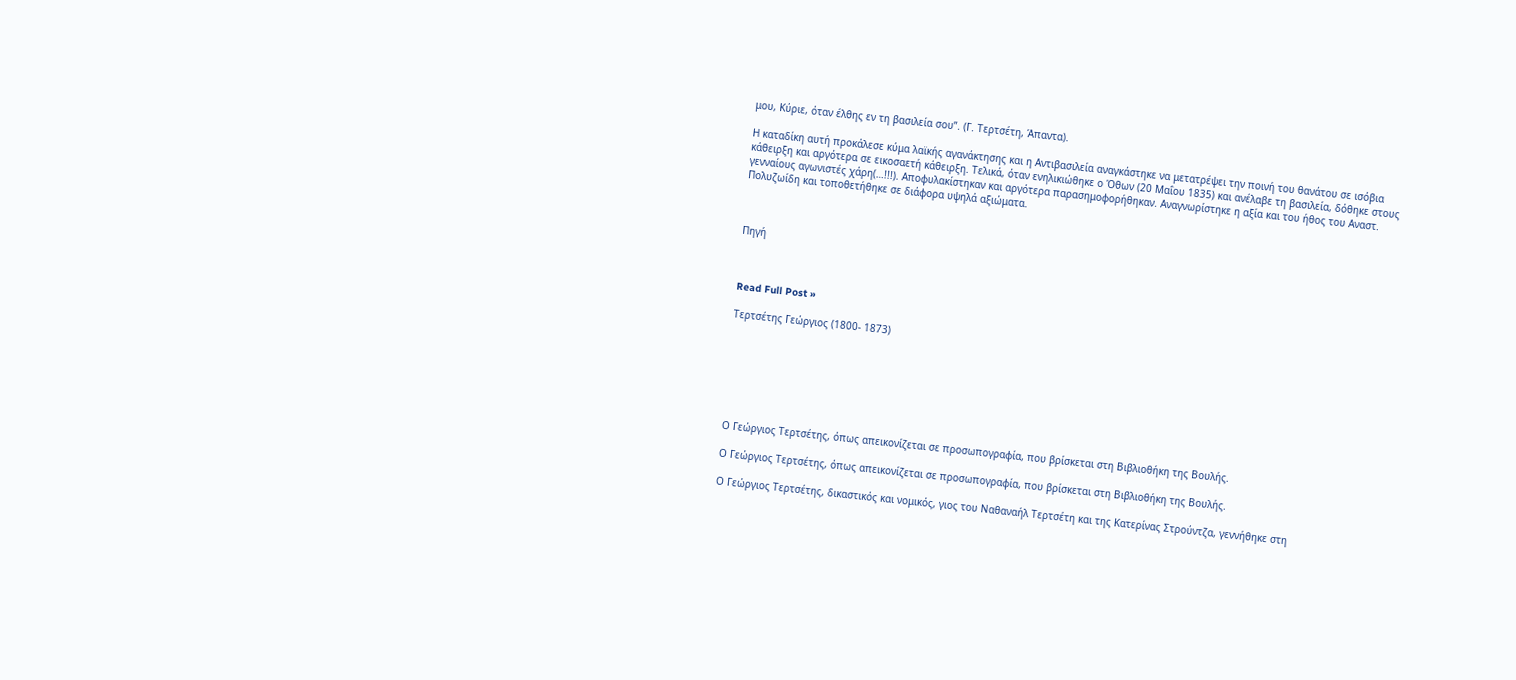μου, Κύριε, όταν έλθης εν τη βασιλεία σου”. (Γ. Τερτσέτη, Άπαντα).

Η καταδίκη αυτή προκάλεσε κύμα λαϊκής αγανάκτησης και η Αντιβασιλεία αναγκάστηκε να μετατρέψει την ποινή του θανάτου σε ισόβια κάθειρξη και αργότερα σε εικοσαετή κάθειρξη. Τελικά, όταν ενηλικιώθηκε ο Όθων (20 Μαΐου 1835) και ανέλαβε τη βασιλεία, δόθηκε στους γενναίους αγωνιστές χάρη(…!!!). Αποφυλακίστηκαν και αργότερα παρασημοφορήθηκαν. Αναγνωρίστηκε η αξία και του ήθος του Αναστ. Πολυζωίδη και τοποθετήθηκε σε διάφορα υψηλά αξιώματα.



Πηγή



Read Full Post »

Τερτσέτης Γεώργιος (1800- 1873)







Ο Γεώργιος Τερτσέτης, όπως απεικονίζεται σε προσωπογραφία, που βρίσκεται στη Βιβλιοθήκη της Βουλής.

Ο Γεώργιος Τερτσέτης, όπως απεικονίζεται σε προσωπογραφία, που βρίσκεται στη Βιβλιοθήκη της Βουλής.

Ο Γεώργιος Τερτσέτης, δικαστικός και νομικός, γιος του Ναθαναήλ Τερτσέτη και της Κατερίνας Στρούντζα, γεννήθηκε στη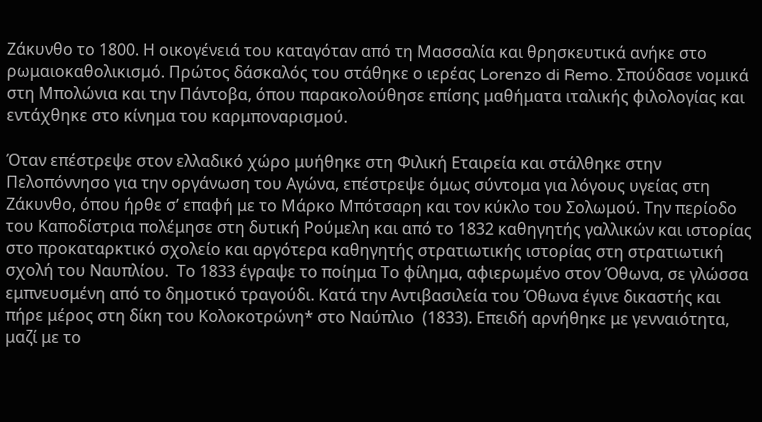Ζάκυνθο το 1800. Η οικογένειά του καταγόταν από τη Μασσαλία και θρησκευτικά ανήκε στο ρωμαιοκαθολικισμό. Πρώτος δάσκαλός του στάθηκε ο ιερέας Lorenzo di Remo. Σπούδασε νομικά στη Μπολώνια και την Πάντοβα, όπου παρακολούθησε επίσης μαθήματα ιταλικής φιλολογίας και εντάχθηκε στο κίνημα του καρμποναρισμού.

Όταν επέστρεψε στον ελλαδικό χώρο μυήθηκε στη Φιλική Εταιρεία και στάλθηκε στην Πελοπόννησο για την οργάνωση του Αγώνα, επέστρεψε όμως σύντομα για λόγους υγείας στη Ζάκυνθο, όπου ήρθε σ’ επαφή με το Μάρκο Μπότσαρη και τον κύκλο του Σολωμού. Την περίοδο του Καποδίστρια πολέμησε στη δυτική Ρούμελη και από το 1832 καθηγητής γαλλικών και ιστορίας στο προκαταρκτικό σχολείο και αργότερα καθηγητής στρατιωτικής ιστορίας στη στρατιωτική σχολή του Ναυπλίου.  Το 1833 έγραψε το ποίημα Το φίλημα, αφιερωμένο στον Όθωνα, σε γλώσσα εμπνευσμένη από το δημοτικό τραγούδι. Κατά την Αντιβασιλεία του Όθωνα έγινε δικαστής και πήρε μέρος στη δίκη του Κολοκοτρώνη* στο Ναύπλιο  (1833). Επειδή αρνήθηκε με γενναιότητα, μαζί με το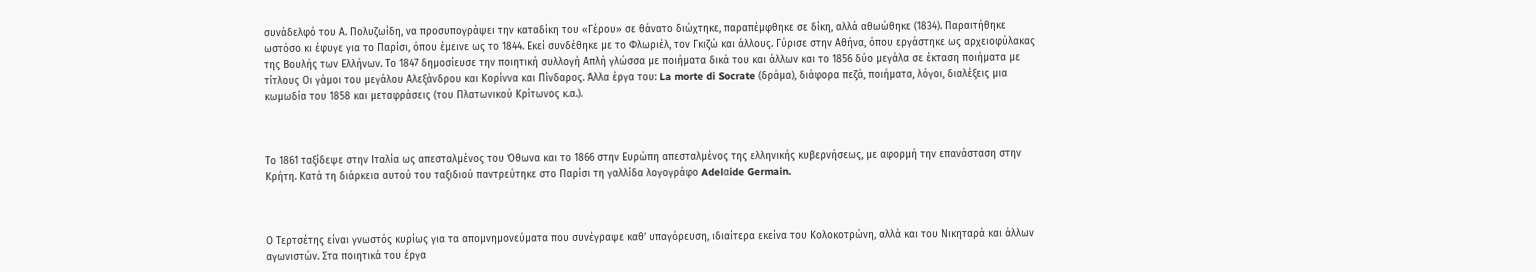συνάδελφό του Α. Πολυζωίδη, να προσυπογράψει την καταδίκη του «Γέρου» σε θάνατο διώχτηκε, παραπέμφθηκε σε δίκη, αλλά αθωώθηκε (1834). Παραιτήθηκε ωστόσο κι έφυγε για το Παρίσι, όπου έμεινε ως το 1844. Εκεί συνδέθηκε με το Φλωριέλ, τον Γκιζώ και άλλους. Γύρισε στην Αθήνα, όπου εργάστηκε ως αρχειοφύλακας της Βουλής των Ελλήνων. Το 1847 δημοσίευσε την ποιητική συλλογή Απλή γλώσσα με ποιήματα δικά του και άλλων και το 1856 δύο μεγάλα σε έκταση ποιήματα με τίτλους Οι γάμοι του μεγάλου Αλεξάνδρου και Κορίννα και Πίνδαρος. Άλλα έργα του: La morte di Socrate (δράμα), διάφορα πεζά, ποιήματα, λόγοι, διαλέξεις μια κωμωδία του 1858 και μεταφράσεις (του Πλατωνικού Κρίτωνος κ.α.).



Το 1861 ταξίδεψε στην Ιταλία ως απεσταλμένος του Όθωνα και το 1866 στην Ευρώπη απεσταλμένος της ελληνικής κυβερνήσεως, με αφορμή την επανάσταση στην Κρήτη. Κατά τη διάρκεια αυτού του ταξιδιού παντρεύτηκε στο Παρίσι τη γαλλίδα λογογράφο Adelαide Germain.



Ο Τερτσέτης είναι γνωστός κυρίως για τα απομνημονεύματα που συνέγραψε καθ’ υπαγόρευση, ιδιαίτερα εκείνα του Κολοκοτρώνη, αλλά και του Νικηταρά και άλλων αγωνιστών. Στα ποιητικά του έργα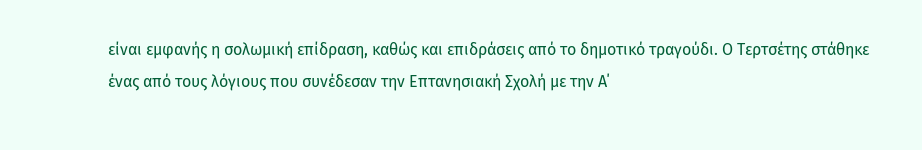είναι εμφανής η σολωμική επίδραση, καθώς και επιδράσεις από το δημοτικό τραγούδι. Ο Τερτσέτης στάθηκε ένας από τους λόγιους που συνέδεσαν την Επτανησιακή Σχολή με την Α΄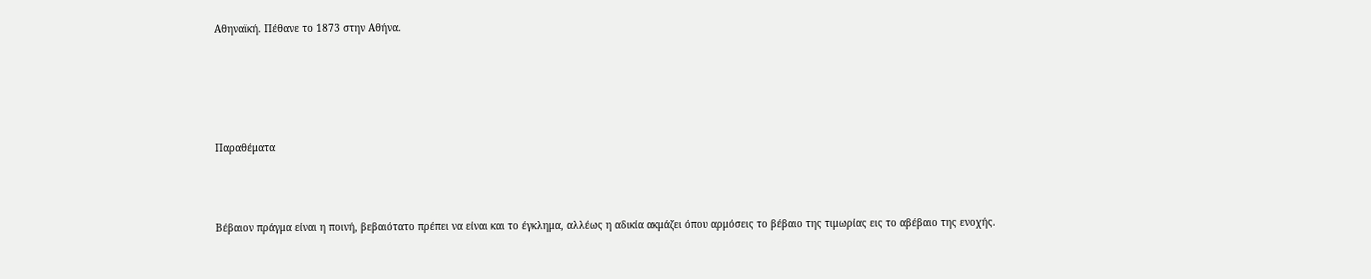Αθηναϊκή. Πέθανε το 1873 στην Αθήνα.





Παραθέματα



Βέβαιον πράγμα είναι η ποινή, βεβαιότατο πρέπει να είναι και το έγκλημα, αλλέως η αδικία ακμάζει όπου αρμόσεις το βέβαιο της τιμωρίας εις το αβέβαιο της ενοχής.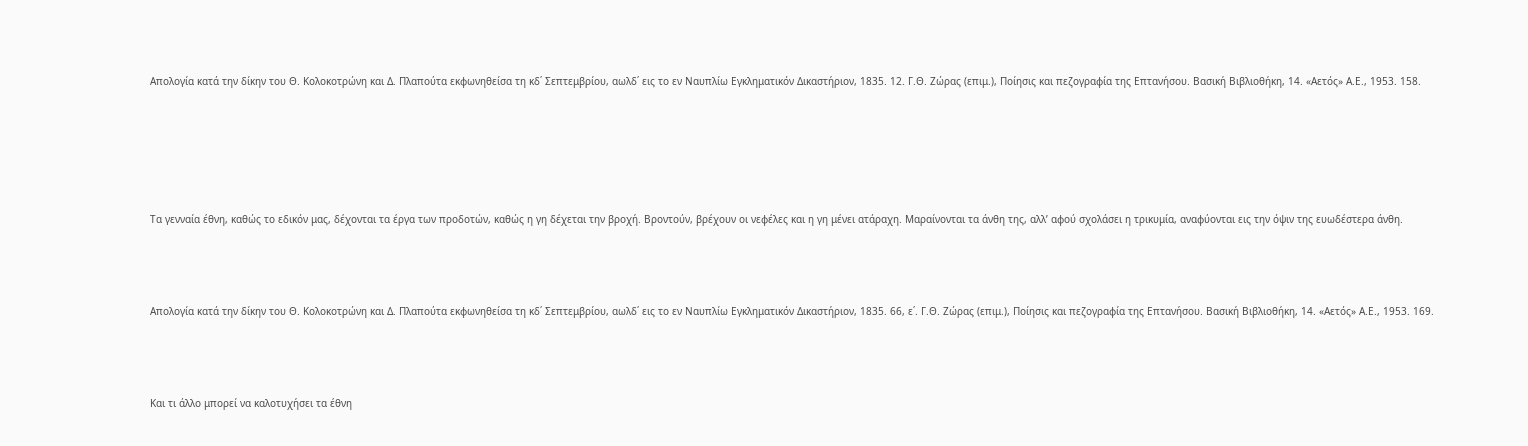Απολογία κατά την δίκην του Θ. Κολοκοτρώνη και Δ. Πλαπούτα εκφωνηθείσα τη κδ΄ Σεπτεμβρίου, αωλδ΄ εις το εν Ναυπλίω Εγκληματικόν Δικαστήριον, 1835. 12. Γ.Θ. Ζώρας (επιμ.), Ποίησις και πεζογραφία της Επτανήσου. Βασική Βιβλιοθήκη, 14. «Αετός» Α.Ε., 1953. 158.





Τα γενναία έθνη, καθώς το εδικόν μας, δέχονται τα έργα των προδοτών, καθώς η γη δέχεται την βροχή. Βροντούν, βρέχουν οι νεφέλες και η γη μένει ατάραχη. Μαραίνονται τα άνθη της, αλλ’ αφού σχολάσει η τρικυμία, αναφύονται εις την όψιν της ευωδέστερα άνθη.



Απολογία κατά την δίκην του Θ. Κολοκοτρώνη και Δ. Πλαπούτα εκφωνηθείσα τη κδ΄ Σεπτεμβρίου, αωλδ΄ εις το εν Ναυπλίω Εγκληματικόν Δικαστήριον, 1835. 66, ε΄. Γ.Θ. Ζώρας (επιμ.), Ποίησις και πεζογραφία της Επτανήσου. Βασική Βιβλιοθήκη, 14. «Αετός» Α.Ε., 1953. 169.



Και τι άλλο μπορεί να καλοτυχήσει τα έθνη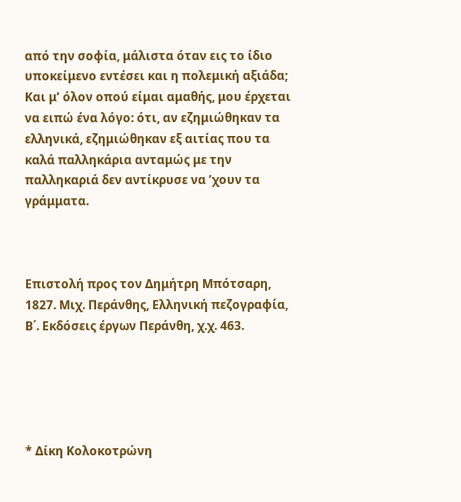από την σοφία, μάλιστα όταν εις το ίδιο υποκείμενο εντέσει και η πολεμική αξιάδα; Και μ’ όλον οπού είμαι αμαθής, μου έρχεται να ειπώ ένα λόγο: ότι, αν εζημιώθηκαν τα ελληνικά, εζημιώθηκαν εξ αιτίας που τα καλά παλληκάρια ανταμώς με την παλληκαριά δεν αντίκρυσε να ’χουν τα γράμματα.



Επιστολή προς τον Δημήτρη Μπότσαρη, 1827. Μιχ. Περάνθης, Ελληνική πεζογραφία, Β΄. Εκδόσεις έργων Περάνθη, χ.χ. 463.





* Δίκη Κολοκοτρώνη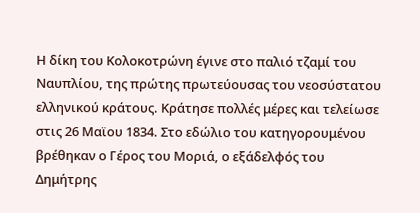Η δίκη του Κολοκοτρώνη έγινε στο παλιό τζαμί του Ναυπλίου, της πρώτης πρωτεύουσας του νεοσύστατου ελληνικού κράτους. Κράτησε πολλές μέρες και τελείωσε στις 26 Μαϊου 1834. Στο εδώλιο του κατηγορουμένου βρέθηκαν ο Γέρος του Μοριά, ο εξάδελφός του Δημήτρης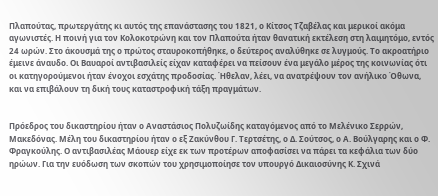Πλαπούτας, πρωτεργάτης κι αυτός της επανάστασης του 1821, ο Κίτσος Τζαβέλας και μερικοί ακόμα αγωνιστές. Η ποινή για τον Κολοκοτρώνη και τον Πλαπούτα ήταν θανατική εκτέλεση στη λαιμητόμο, εντός 24 ωρών. Στο άκουσμά της ο πρώτος σταυροκοπήθηκε, ο δεύτερος αναλύθηκε σε λυγμούς. Το ακροατήριο έμεινε άναυδο. Οι Βαυαροί αντιβασιλείς είχαν καταφέρει να πείσουν ένα μεγάλο μέρος της κοινωνίας ότι οι κατηγορούμενοι ήταν ένοχοι εσχάτης προδοσίας. Ήθελαν, λέει, να ανατρέψουν τον ανήλικο Όθωνα, και να επιβάλουν τη δική τους καταστροφική τάξη πραγμάτων.


Πρόεδρος του δικαστηρίου ήταν ο Αναστάσιος Πολυζωίδης καταγόμενος από το Μελένικο Σερρών, Μακεδόνας. Μέλη του δικαστηρίου ήταν ο εξ Ζακύνθου Γ. Τερτσέτης, ο Δ. Σούτσος, ο Α. Βούλγαρης και ο Φ. Φραγκούλης. Ο αντιβασιλέας Μάουερ είχε εκ των προτέρων αποφασίσει να πάρει τα κεφάλια των δύο ηρώων. Για την ευόδωση των σκοπών του χρησιμοποίησε τον υπουργό Δικαιοσύνης Κ. Σχινά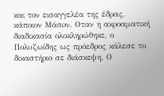και τον εισαγγελέα της έδρας, κάποιον Μάσoν. Οταν η ακροαματική διαδικασία ολοκληρώθηκε, ο Πολυζωίδης ως πρόεδρος κάλεσε το δικαστήριο σε διάσκεψη. Ο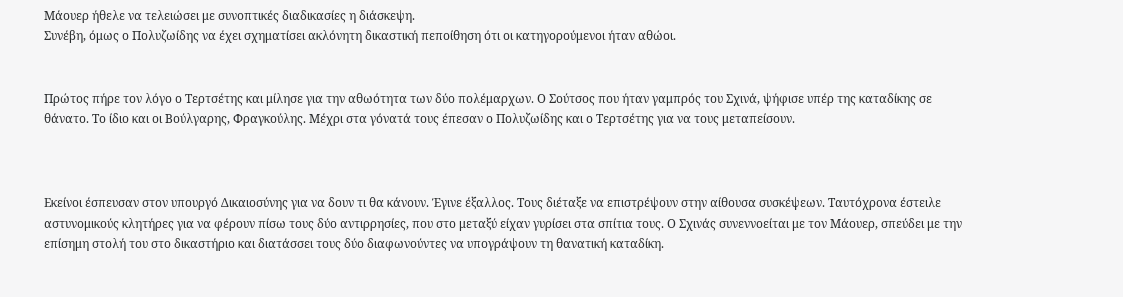Μάουερ ήθελε να τελειώσει με συνοπτικές διαδικασίες η διάσκεψη.
Συνέβη, όμως ο Πολυζωίδης να έχει σχηματίσει ακλόνητη δικαστική πεποίθηση ότι οι κατηγορούμενοι ήταν αθώοι.


Πρώτος πήρε τον λόγο ο Τερτσέτης και μίλησε για την αθωότητα των δύο πολέμαρχων. Ο Σούτσος που ήταν γαμπρός του Σχινά, ψήφισε υπέρ της καταδίκης σε θάνατο. Το ίδιο και οι Βούλγαρης, Φραγκούλης. Μέχρι στα γόνατά τους έπεσαν ο Πολυζωίδης και ο Τερτσέτης για να τους μεταπείσουν.



Εκείνοι έσπευσαν στον υπουργό Δικαιοσύνης για να δουν τι θα κάνουν. Έγινε έξαλλος. Τους διέταξε να επιστρέψουν στην αίθουσα συσκέψεων. Ταυτόχρονα έστειλε αστυνομικούς κλητήρες για να φέρουν πίσω τους δύο αντιρρησίες, που στο μεταξύ είχαν γυρίσει στα σπίτια τους. Ο Σχινάς συνεννοείται με τον Μάουερ, σπεύδει με την επίσημη στολή του στο δικαστήριο και διατάσσει τους δύο διαφωνούντες να υπογράψουν τη θανατική καταδίκη.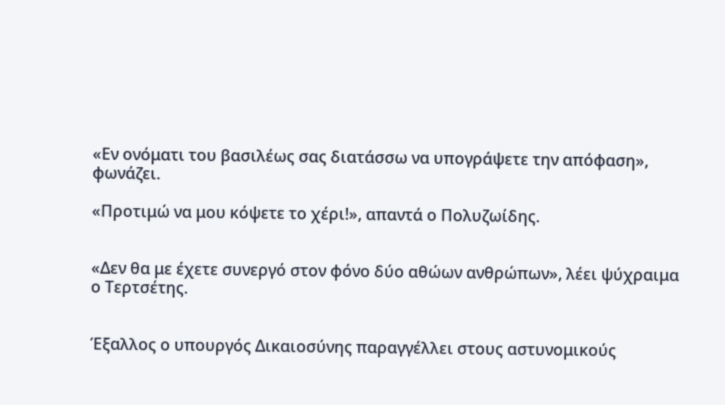«Εν ονόματι του βασιλέως σας διατάσσω να υπογράψετε την απόφαση», φωνάζει.

«Προτιμώ να μου κόψετε το χέρι!», απαντά ο Πολυζωίδης.


«Δεν θα με έχετε συνεργό στον φόνο δύο αθώων ανθρώπων», λέει ψύχραιμα ο Τερτσέτης.


Έξαλλος ο υπουργός Δικαιοσύνης παραγγέλλει στους αστυνομικούς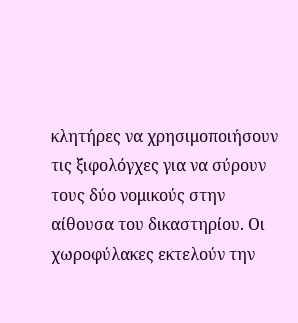κλητήρες να χρησιμοποιήσουν τις ξιφολόγχες για να σύρουν τους δύο νομικούς στην αίθουσα του δικαστηρίου. Οι χωροφύλακες εκτελούν την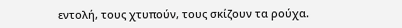εντολή, τους χτυπούν, τους σκίζουν τα ρούχα.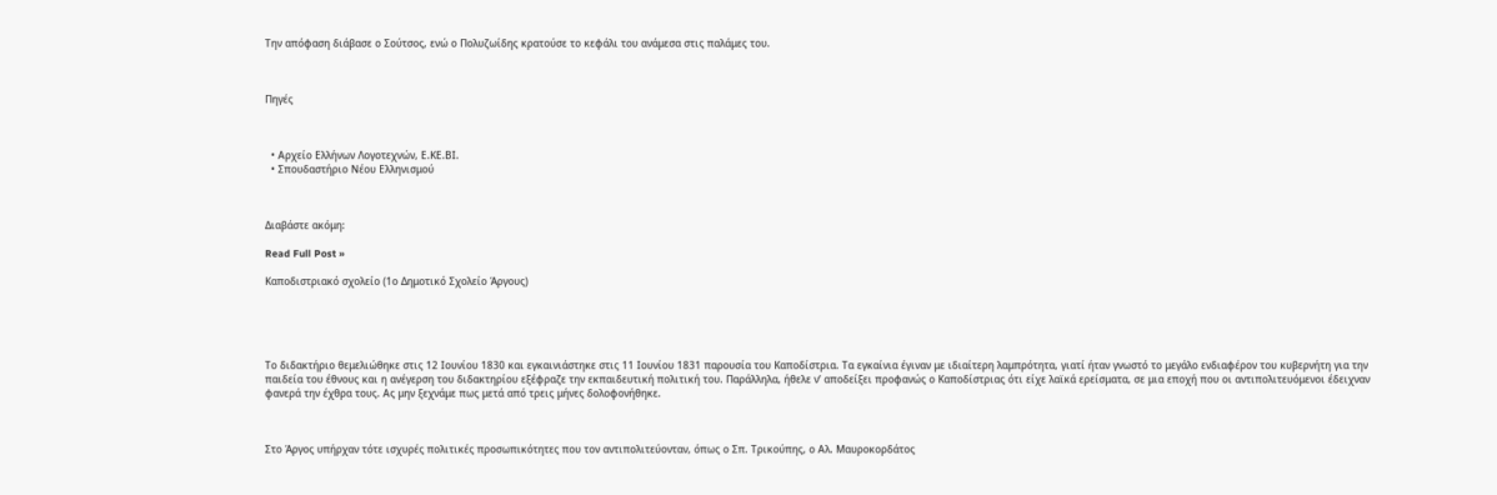Την απόφαση διάβασε ο Σούτσος, ενώ ο Πολυζωίδης κρατούσε το κεφάλι του ανάμεσα στις παλάμες του.



Πηγές



  • Αρχείο Ελλήνων Λογοτεχνών, Ε.ΚΕ.ΒΙ.
  • Σπουδαστήριο Nέου Eλληνισμού



Διαβάστε ακόμη:

Read Full Post »

Καποδιστριακό σχολείο (1ο Δημοτικό Σχολείο Άργους)





Το διδακτήριο θεμελιώθηκε στις 12 Ιουνίου 1830 και εγκαινιάστηκε στις 11 Ιουνίου 1831 παρουσία του Καποδίστρια. Τα εγκαίνια έγιναν με ιδιαίτερη λαμπρότητα, γιατί ήταν γνωστό το μεγάλο ενδιαφέρον του κυβερνήτη για την παιδεία του έθνους και η ανέγερση του διδακτηρίου εξέφραζε την εκπαιδευτική πολιτική του. Παράλληλα, ήθελε ν’ αποδείξει προφανώς ο Καποδίστριας ότι είχε λαϊκά ερείσματα, σε μια εποχή που οι αντιπολιτευόμενοι έδειχναν φανερά την έχθρα τους. Ας μην ξεχνάμε πως μετά από τρεις μήνες δολοφονήθηκε.



Στο Άργος υπήρχαν τότε ισχυρές πολιτικές προσωπικότητες που τον αντιπολιτεύονταν, όπως ο Σπ. Τρικούπης, ο Αλ. Μαυροκορδάτος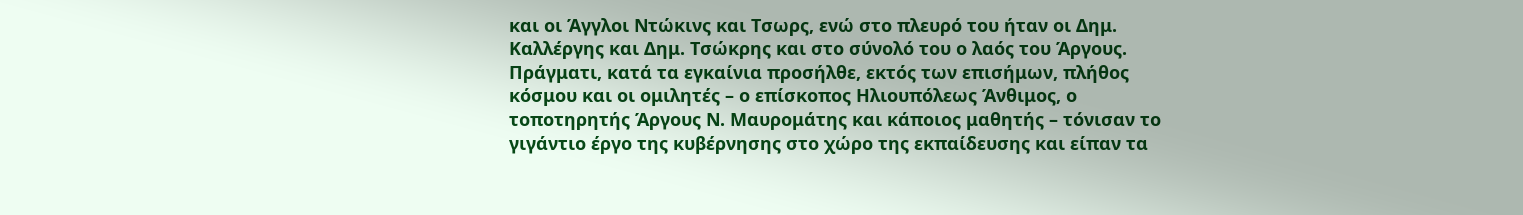και οι Άγγλοι Ντώκινς και Τσωρς, ενώ στο πλευρό του ήταν οι Δημ. Καλλέργης και Δημ. Τσώκρης και στο σύνολό του ο λαός του Άργους. Πράγματι, κατά τα εγκαίνια προσήλθε, εκτός των επισήμων, πλήθος κόσμου και οι ομιλητές – ο επίσκοπος Ηλιουπόλεως Άνθιμος, ο τοποτηρητής Άργους Ν. Μαυρομάτης και κάποιος μαθητής – τόνισαν το γιγάντιο έργο της κυβέρνησης στο χώρο της εκπαίδευσης και είπαν τα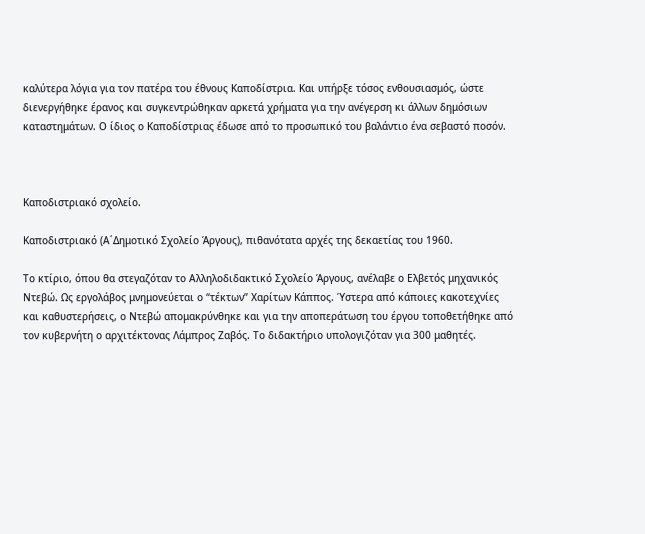καλύτερα λόγια για τον πατέρα του έθνους Καποδίστρια. Και υπήρξε τόσος ενθουσιασμός, ώστε διενεργήθηκε έρανος και συγκεντρώθηκαν αρκετά χρήματα για την ανέγερση κι άλλων δημόσιων καταστημάτων. Ο ίδιος ο Καποδίστριας έδωσε από το προσωπικό του βαλάντιο ένα σεβαστό ποσόν.



Καποδιστριακό σχολείο.

Καποδιστριακό (Α΄Δημοτικό Σχολείο Άργους), πιθανότατα αρχές της δεκαετίας του 1960.

Το κτίριο, όπου θα στεγαζόταν το Αλληλοδιδακτικό Σχoλείo Άργους, ανέλαβε ο Ελβετός μηχανικός Ντεβώ. Ως εργολάβος μνημονεύεται ο “τέκτων” Χαρίτων Κάππος. Ύστερα από κάποιες κακοτεχνίες και καθυστερήσεις, ο Ντεβώ απομακρύνθηκε και για την αποπεράτωση του έργου τοποθετήθηκε από τον κυβερνήτη ο αρχιτέκτονας Λάμπρος Ζαβός. Το διδακτήριο υπολογιζόταν για 300 μαθητές.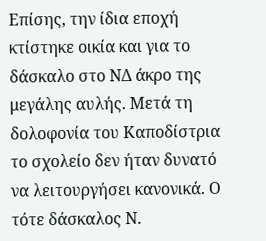Επίσης, την ίδια εποχή κτίστηκε οικία και για το δάσκαλο στο ΝΔ άκρο της μεγάλης αυλής. Μετά τη δολοφονία του Καποδίστρια το σχολείο δεν ήταν δυνατό να λειτουργήσει κανονικά. Ο τότε δάσκαλος Ν.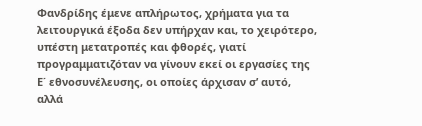Φανδρίδης έμενε απλήρωτος, χρήματα για τα λειτουργικά έξοδα δεν υπήρχαν και, το χειρότερο, υπέστη μετατροπές και φθορές, γιατί προγραμματιζόταν να γίνουν εκεί οι εργασίες της Ε΄ εθνοσυνέλευσης, οι οποίες άρχισαν σ’ αυτό, αλλά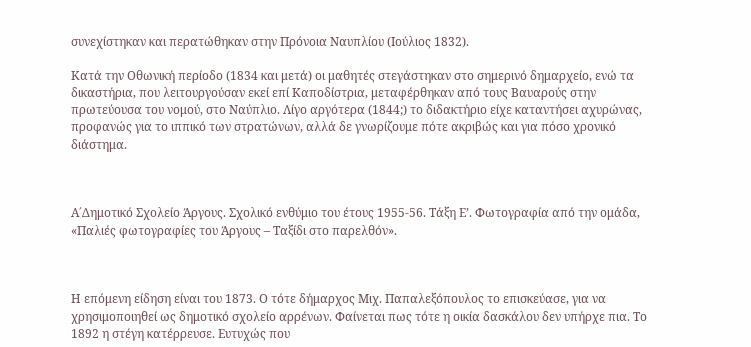συνεχίστηκαν και περατώθηκαν στην Πρόνοια Ναυπλίου (Ιούλιος 1832).

Κατά την Οθωνική περίοδο (1834 και μετά) οι μαθητές στεγάστηκαν στο σημερινό δημαρχείο, ενώ τα δικαστήρια, που λειτουργούσαν εκεί επί Καποδίστρια, μεταφέρθηκαν από τους Βαυαρούς στην πρωτεύουσα του νομού, στο Ναύπλιο. Λίγο αργότερα (1844;) το διδακτήριο είχε καταντήσει αχυρώνας, προφανώς για το ιππικό των στρατώνων, αλλά δε γνωρίζουμε πότε ακριβώς και για πόσο χρονικό διάστημα.



Α΄Δημοτικό Σχολείο Άργους. Σχολικό ενθύμιο του έτους 1955-56. Τάξη Ε’. Φωτογραφία από την ομάδα, «Παλιές φωτογραφίες του Άργους – Ταξίδι στο παρελθόν».



Η επόμενη είδηση είναι του 1873. Ο τότε δήμαρχος Μιχ. Παπαλεξόπουλος το επισκεύασε, για να χρησιμοποιηθεί ως δημοτικό σχολείο αρρένων. Φαίνεται πως τότε η οικία δασκάλου δεν υπήρχε πια. Το 1892 η στέγη κατέρρευσε. Ευτυχώς που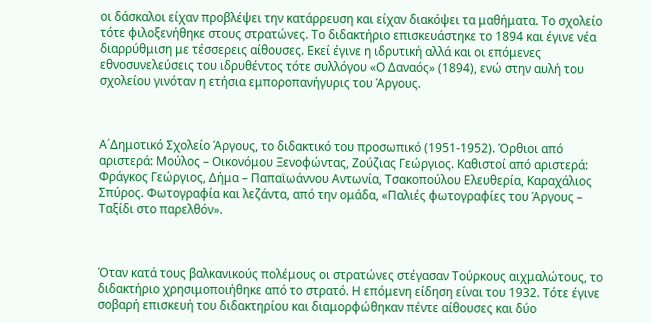οι δάσκαλοι είχαν προβλέψει την κατάρρευση και είχαν διακόψει τα μαθήματα. Το σχολείο τότε φιλοξενήθηκε στους στρατώνες. Το διδακτήριο επισκευάστηκε το 1894 και έγινε νέα διαρρύθμιση με τέσσερεις αίθουσες. Εκεί έγινε η ιδρυτική αλλά και οι επόμενες εθνοσυνελεύσεις του ιδρυθέντος τότε συλλόγου «Ο Δαναός» (1894), ενώ στην αυλή του σχολείου γινόταν η ετήσια εμποροπανήγυρις του Άργους.



Α΄Δημοτικό Σχολείο Άργους, το διδακτικό του προσωπικό (1951-1952). Όρθιοι από αριστερά: Μούλος – Οικονόμου Ξενοφώντας, Ζούζιας Γεώργιος. Καθιστοί από αριστερά: Φράγκος Γεώργιος, Δήμα – Παπαϊωάννου Αντωνία, Τσακοπούλου Ελευθερία, Καραχάλιος Σπύρος. Φωτογραφία και λεζάντα, από την ομάδα, «Παλιές φωτογραφίες του Άργους – Ταξίδι στο παρελθόν».



Όταν κατά τους βαλκανικούς πολέμους οι στρατώνες στέγασαν Τούρκους αιχμαλώτους, το διδακτήριο χρησιμοποιήθηκε από το στρατό. Η επόμενη είδηση είναι του 1932. Τότε έγινε σοβαρή επισκευή του διδακτηρίου και διαμορφώθηκαν πέντε αίθουσες και δύο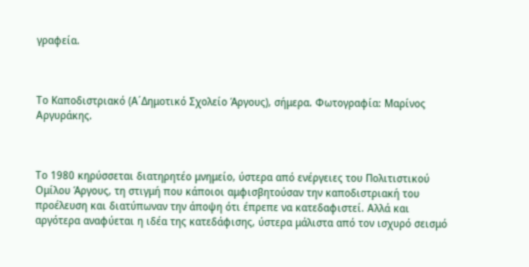γραφεία.



Το Καποδιστριακό (Α΄Δημοτικό Σχολείο Άργους), σήμερα. Φωτογραφία: Μαρίνος Αργυράκης.



Το 1980 κηρύσσεται διατηρητέο μνημείο, ύστερα από ενέργειες του Πολιτιστικού Ομίλου Άργους, τη στιγμή που κάποιοι αμφισβητούσαν την καποδιστριακή του προέλευση και διατύπωναν την άποψη ότι έπρεπε να κατεδαφιστεί. Αλλά και αργότερα αναφύεται η ιδέα της κατεδάφισης, ύστερα μάλιστα από τον ισχυρό σεισμό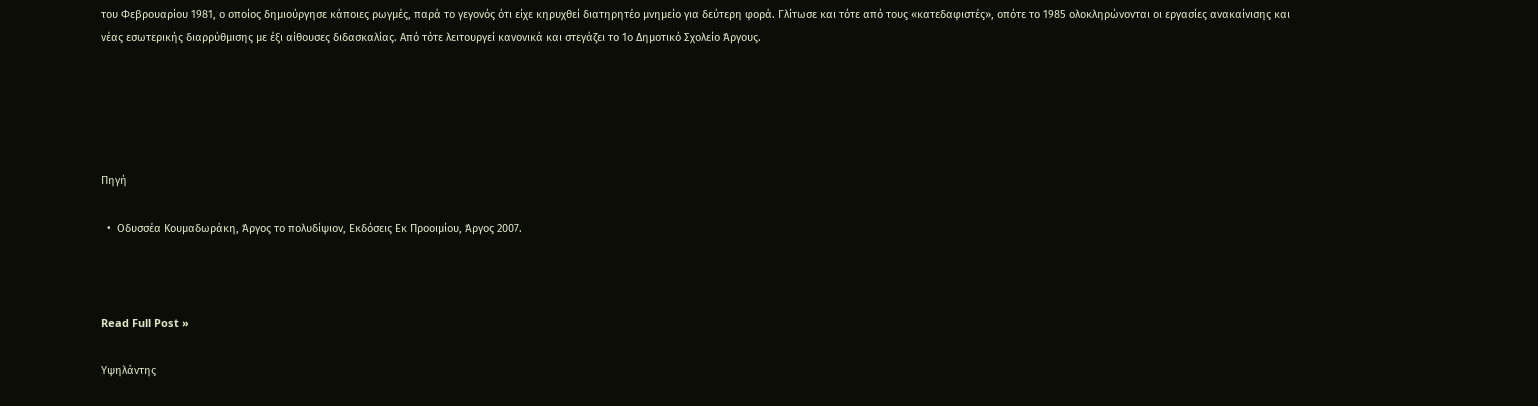του Φεβρουαρίου 1981, ο οποίος δημιούργησε κάποιες ρωγμές, παρά το γεγονός ότι είχε κηρυχθεί διατηρητέο μνημείο για δεύτερη φορά. Γλίτωσε και τότε από τους «κατεδαφιστές», οπότε το 1985 ολοκληρώνονται οι εργασίες ανακαίνισης και νέας εσωτερικής διαρρύθμισης με έξι αίθουσες διδασκαλίας. Από τότε λειτουργεί κανονικά και στεγάζει το 1ο Δημοτικό Σχολείο Άργους.





Πηγή

  •  Οδυσσέα Κουμαδωράκη, Άργος το πολυδίψιον, Εκδόσεις Εκ Προοιμίου, Άργος 2007.



Read Full Post »

Υψηλάντης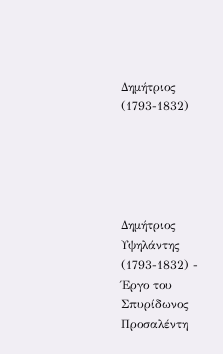Δημήτριος  (1793-1832)





Δημήτριος Υψηλάντης (1793-1832) - Έργο του Σπυρίδωνος Προσαλέντη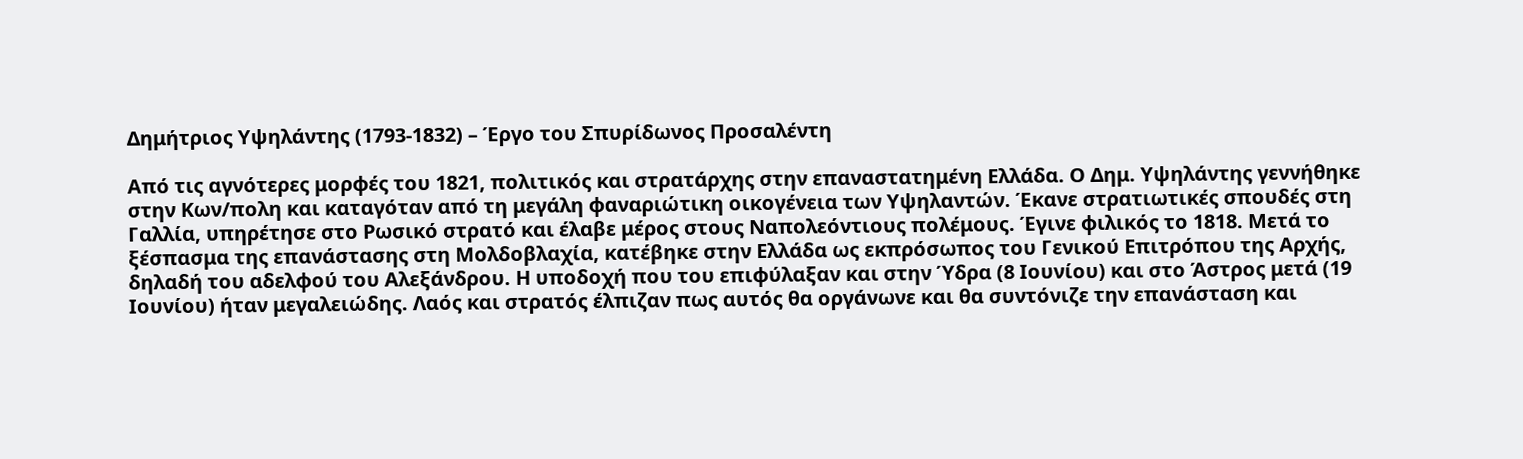Δημήτριος Υψηλάντης (1793-1832) – Έργο του Σπυρίδωνος Προσαλέντη

Από τις αγνότερες μορφές του 1821, πολιτικός και στρατάρχης στην επαναστατημένη Ελλάδα. Ο Δημ. Υψηλάντης γεννήθηκε στην Κων/πολη και καταγόταν από τη μεγάλη φαναριώτικη οικογένεια των Υψηλαντών. Έκανε στρατιωτικές σπουδές στη Γαλλία, υπηρέτησε στο Ρωσικό στρατό και έλαβε μέρος στους Ναπολεόντιους πολέμους. Έγινε φιλικός το 1818. Μετά το ξέσπασμα της επανάστασης στη Μολδοβλαχία, κατέβηκε στην Ελλάδα ως εκπρόσωπος του Γενικού Επιτρόπου της Αρχής, δηλαδή του αδελφού του Αλεξάνδρου. Η υποδοχή που του επιφύλαξαν και στην Ύδρα (8 Ιουνίου) και στο Άστρος μετά (19 Ιουνίου) ήταν μεγαλειώδης. Λαός και στρατός έλπιζαν πως αυτός θα οργάνωνε και θα συντόνιζε την επανάσταση και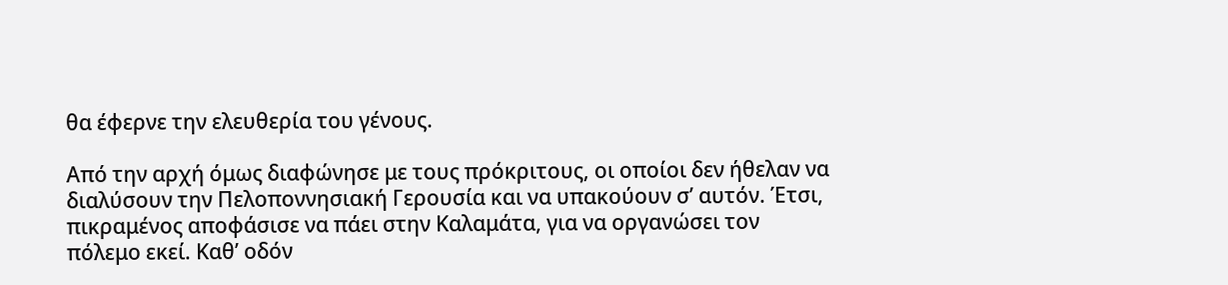θα έφερνε την ελευθερία του γένους.

Από την αρχή όμως διαφώνησε με τους πρόκριτους, οι οποίοι δεν ήθελαν να διαλύσουν την Πελοποννησιακή Γερουσία και να υπακούουν σ’ αυτόν. Έτσι, πικραμένος αποφάσισε να πάει στην Καλαμάτα, για να οργανώσει τον πόλεμο εκεί. Καθ’ οδόν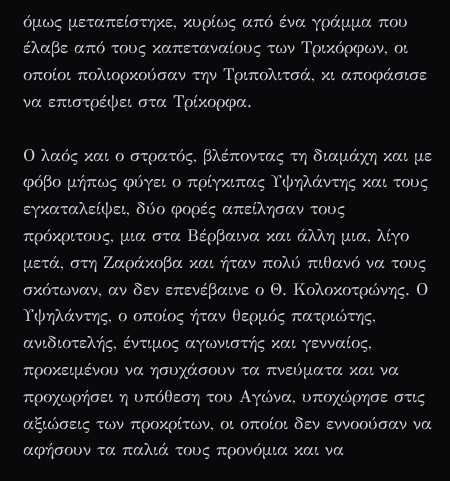όμως μεταπείστηκε, κυρίως από ένα γράμμα που έλαβε από τους καπεταναίους των Τρικόρφων, οι οποίοι πολιορκούσαν την Τριπολιτσά, κι αποφάσισε να επιστρέψει στα Τρίκορφα.

Ο λαός και ο στρατός, βλέποντας τη διαμάχη και με φόβο μήπως φύγει ο πρίγκιπας Υψηλάντης και τους εγκαταλείψει, δύο φορές απείλησαν τους πρόκριτους, μια στα Βέρβαινα και άλλη μια, λίγο μετά, στη Ζαράκοβα και ήταν πολύ πιθανό να τους σκότωναν, αν δεν επενέβαινε ο Θ. Κολοκοτρώνης. Ο Υψηλάντης, ο οποίος ήταν θερμός πατριώτης, ανιδιοτελής, έντιμος αγωνιστής και γενναίος, προκειμένου να ησυχάσουν τα πνεύματα και να προχωρήσει η υπόθεση του Αγώνα, υποχώρησε στις αξιώσεις των προκρίτων, οι οποίοι δεν εννοούσαν να αφήσουν τα παλιά τους προνόμια και να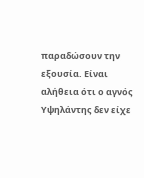παραδώσουν την εξουσία. Είναι αλήθεια ότι ο αγνός Υψηλάντης δεν είχε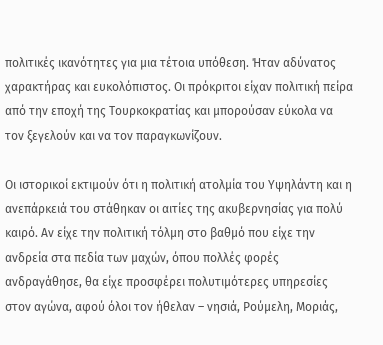πολιτικές ικανότητες για μια τέτοια υπόθεση. Ήταν αδύνατος χαρακτήρας και ευκολόπιστος. Οι πρόκριτοι είχαν πολιτική πείρα από την εποχή της Τουρκοκρατίας και μπορούσαν εύκολα να τον ξεγελούν και να τον παραγκωνίζουν.

Οι ιστορικοί εκτιμούν ότι η πολιτική ατολμία του Υψηλάντη και η ανεπάρκειά του στάθηκαν οι αιτίες της ακυβερνησίας για πολύ καιρό. Αν είχε την πολιτική τόλμη στο βαθμό που είχε την ανδρεία στα πεδία των μαχών, όπου πολλές φορές ανδραγάθησε, θα είχε προσφέρει πολυτιμότερες υπηρεσίες στον αγώνα, αφού όλοι τον ήθελαν – νησιά, Ρούμελη, Μοριάς,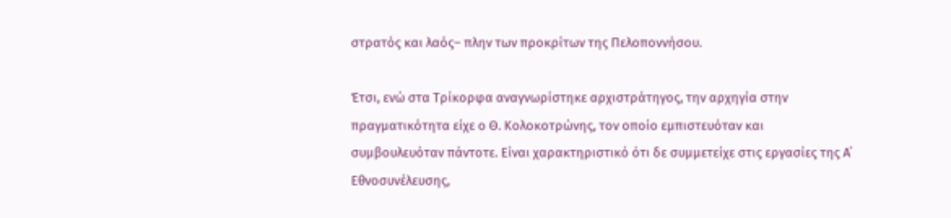στρατός και λαός– πλην των προκρίτων της Πελοποννήσου.

Έτσι, ενώ στα Τρίκορφα αναγνωρίστηκε αρχιστράτηγος, την αρχηγία στην πραγματικότητα είχε ο Θ. Κολοκοτρώνης, τον οποίο εμπιστευόταν και συμβουλευόταν πάντοτε. Είναι χαρακτηριστικό ότι δε συμμετείχε στις εργασίες της Α΄ Εθνοσυνέλευσης,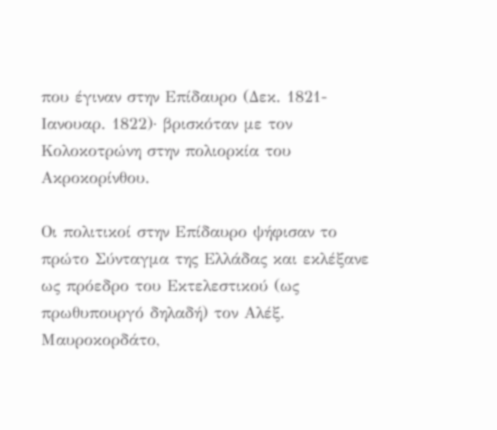που έγιναν στην Επίδαυρο (Δεκ. 1821-Ιανουαρ. 1822)· βρισκόταν με τον Κολοκοτρώνη στην πολιορκία του Ακροκορίνθου.

Οι πολιτικοί στην Επίδαυρο ψήφισαν το πρώτο Σύνταγμα της Ελλάδας και εκλέξανε ως πρόεδρο του Εκτελεστικού (ως πρωθυπουργό δηλαδή) τον Αλέξ. Μαυροκορδάτο,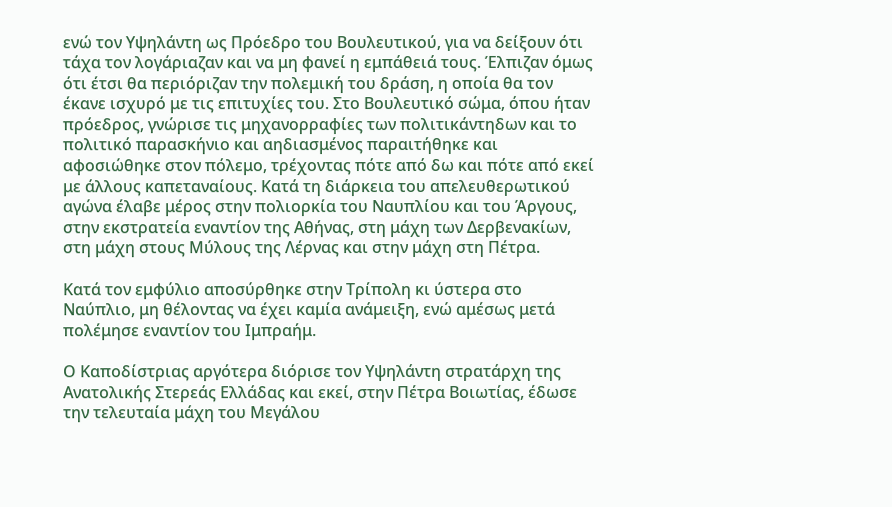ενώ τον Υψηλάντη ως Πρόεδρο του Βουλευτικού, για να δείξουν ότι τάχα τον λογάριαζαν και να μη φανεί η εμπάθειά τους. Έλπιζαν όμως ότι έτσι θα περιόριζαν την πολεμική του δράση, η οποία θα τον έκανε ισχυρό με τις επιτυχίες του. Στο Βουλευτικό σώμα, όπου ήταν πρόεδρος, γνώρισε τις μηχανορραφίες των πολιτικάντηδων και το πολιτικό παρασκήνιο και αηδιασμένος παραιτήθηκε και αφοσιώθηκε στον πόλεμο, τρέχοντας πότε από δω και πότε από εκεί με άλλους καπεταναίους. Κατά τη διάρκεια του απελευθερωτικού αγώνα έλαβε μέρος στην πολιορκία του Ναυπλίου και του Άργους, στην εκστρατεία εναντίον της Αθήνας, στη μάχη των Δερβενακίων, στη μάχη στους Μύλους της Λέρνας και στην μάχη στη Πέτρα.

Κατά τον εμφύλιο αποσύρθηκε στην Τρίπολη κι ύστερα στο Ναύπλιο, μη θέλοντας να έχει καμία ανάμειξη, ενώ αμέσως μετά πολέμησε εναντίον του Ιμπραήμ.

Ο Καποδίστριας αργότερα διόρισε τον Υψηλάντη στρατάρχη της Ανατολικής Στερεάς Ελλάδας και εκεί, στην Πέτρα Βοιωτίας, έδωσε την τελευταία μάχη του Μεγάλου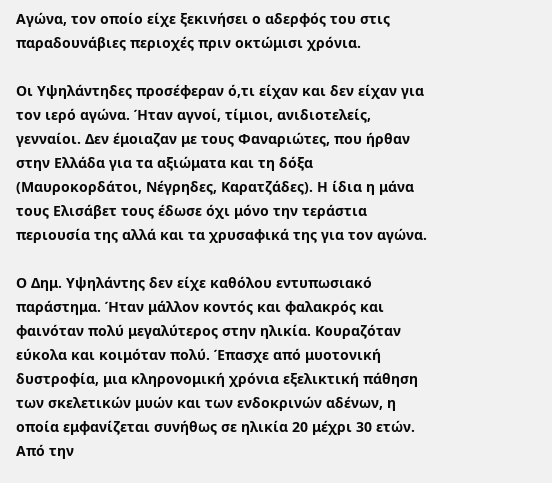Αγώνα, τον οποίο είχε ξεκινήσει ο αδερφός του στις παραδουνάβιες περιοχές πριν οκτώμισι χρόνια.

Οι Υψηλάντηδες προσέφεραν ό,τι είχαν και δεν είχαν για τον ιερό αγώνα. Ήταν αγνοί, τίμιοι, ανιδιοτελείς, γενναίοι. Δεν έμοιαζαν με τους Φαναριώτες, που ήρθαν στην Ελλάδα για τα αξιώματα και τη δόξα (Μαυροκορδάτοι, Νέγρηδες, Καρατζάδες). Η ίδια η μάνα τους Ελισάβετ τους έδωσε όχι μόνο την τεράστια περιουσία της αλλά και τα χρυσαφικά της για τον αγώνα.

Ο Δημ. Υψηλάντης δεν είχε καθόλου εντυπωσιακό παράστημα. Ήταν μάλλον κοντός και φαλακρός και φαινόταν πολύ μεγαλύτερος στην ηλικία. Κουραζόταν εύκολα και κοιμόταν πολύ. Έπασχε από μυοτονική δυστροφία, μια κληρονομική χρόνια εξελικτική πάθηση των σκελετικών μυών και των ενδοκρινών αδένων, η οποία εμφανίζεται συνήθως σε ηλικία 20 μέχρι 30 ετών. Από την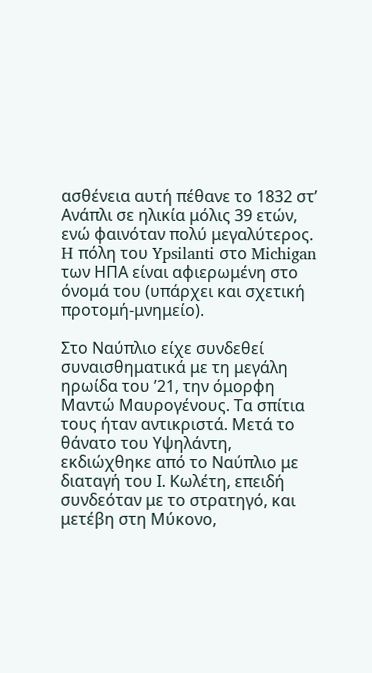ασθένεια αυτή πέθανε το 1832 στ’ Ανάπλι σε ηλικία μόλις 39 ετών, ενώ φαινόταν πολύ μεγαλύτερος. H πόλη του Ypsilanti στο Michigan των ΗΠΑ είναι αφιερωμένη στο όνομά του (υπάρχει και σχετική προτομή-μνημείο).

Στο Ναύπλιο είχε συνδεθεί συναισθηματικά με τη μεγάλη ηρωίδα του ’21, την όμορφη Μαντώ Μαυρογένους. Τα σπίτια τους ήταν αντικριστά. Μετά το θάνατο του Υψηλάντη, εκδιώχθηκε από το Ναύπλιο με διαταγή του Ι. Κωλέτη, επειδή συνδεόταν με το στρατηγό, και μετέβη στη Μύκονο,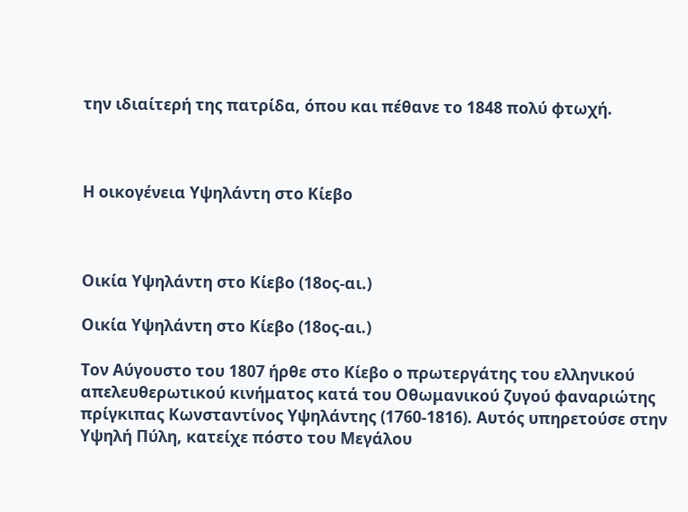την ιδιαίτερή της πατρίδα, όπου και πέθανε το 1848 πολύ φτωχή.



Η οικογένεια Υψηλάντη στο Κίεβο



Οικία Υψηλάντη στο Κίεβο (18ος-αι.)

Οικία Υψηλάντη στο Κίεβο (18ος-αι.)

Τον Αύγουστο του 1807 ήρθε στο Κίεβο ο πρωτεργάτης του ελληνικού απελευθερωτικού κινήματος κατά του Οθωμανικού ζυγού φαναριώτης πρίγκιπας Κωνσταντίνος Υψηλάντης (1760-1816). Αυτός υπηρετούσε στην Υψηλή Πύλη, κατείχε πόστο του Μεγάλου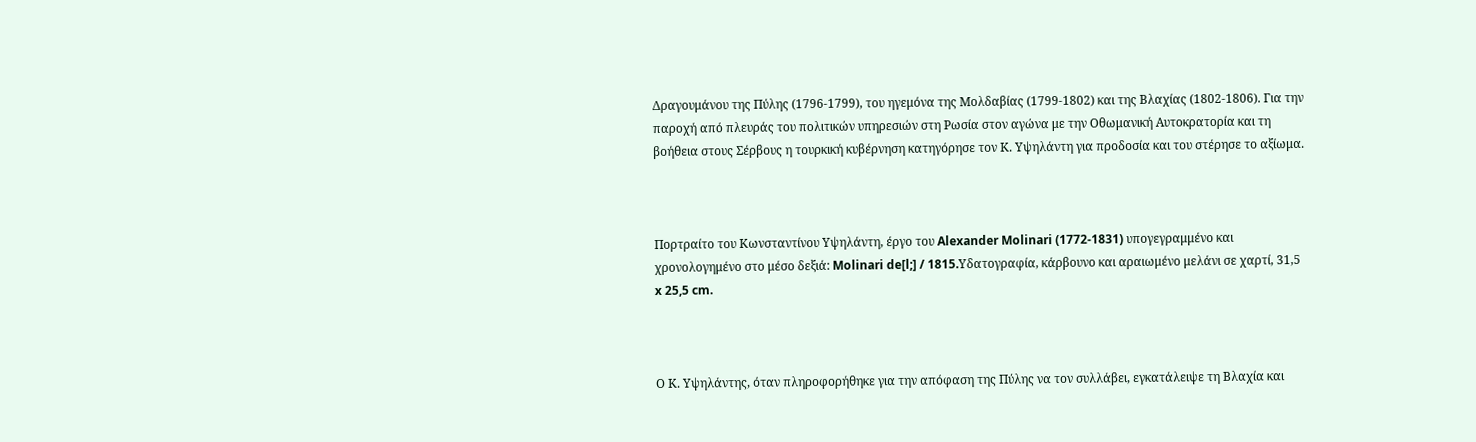Δραγουμάνου της Πύλης (1796-1799), του ηγεμόνα της Μολδαβίας (1799-1802) και της Βλαχίας (1802-1806). Για την παροχή από πλευράς του πολιτικών υπηρεσιών στη Ρωσία στον αγώνα με την Οθωμανική Αυτοκρατορία και τη βοήθεια στους Σέρβους η τουρκική κυβέρνηση κατηγόρησε τον Κ. Υψηλάντη για προδοσία και του στέρησε το αξίωμα.



Πορτραίτο του Κωνσταντίνου Υψηλάντη, έργο του Alexander Molinari (1772-1831) υπογεγραμμένο και χρονολογημένο στο μέσο δεξιά: Molinari de[l;] / 1815.Yδατογραφία, κάρβουνο και αραιωμένο μελάνι σε χαρτί, 31,5 x 25,5 cm.



Ο Κ. Υψηλάντης, όταν πληροφορήθηκε για την απόφαση της Πύλης να τον συλλάβει, εγκατάλειψε τη Βλαχία και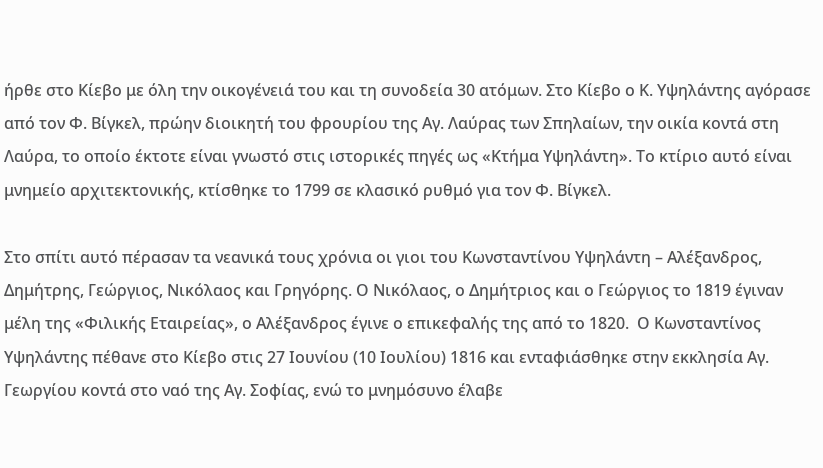ήρθε στο Κίεβο με όλη την οικογένειά του και τη συνοδεία 30 ατόμων. Στο Κίεβο ο Κ. Υψηλάντης αγόρασε από τον Φ. Βίγκελ, πρώην διοικητή του φρουρίου της Αγ. Λαύρας των Σπηλαίων, την οικία κοντά στη Λαύρα, το οποίο έκτοτε είναι γνωστό στις ιστορικές πηγές ως «Κτήμα Υψηλάντη». Το κτίριο αυτό είναι μνημείο αρχιτεκτονικής, κτίσθηκε το 1799 σε κλασικό ρυθμό για τον Φ. Βίγκελ.

Στο σπίτι αυτό πέρασαν τα νεανικά τους χρόνια οι γιοι του Κωνσταντίνου Υψηλάντη – Αλέξανδρος, Δημήτρης, Γεώργιος, Νικόλαος και Γρηγόρης. Ο Νικόλαος, ο Δημήτριος και ο Γεώργιος το 1819 έγιναν μέλη της «Φιλικής Εταιρείας», ο Αλέξανδρος έγινε ο επικεφαλής της από το 1820.  Ο Κωνσταντίνος Υψηλάντης πέθανε στο Κίεβο στις 27 Ιουνίου (10 Ιουλίου) 1816 και ενταφιάσθηκε στην εκκλησία Αγ. Γεωργίου κοντά στο ναό της Αγ. Σοφίας, ενώ το μνημόσυνο έλαβε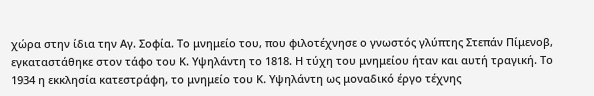χώρα στην ίδια την Αγ. Σοφία. Το μνημείο του, που φιλοτέχνησε ο γνωστός γλύπτης Στεπάν Πίμενοβ, εγκαταστάθηκε στον τάφο του Κ. Υψηλάντη το 1818. Η τύχη του μνημείου ήταν και αυτή τραγική. Το 1934 η εκκλησία κατεστράφη, το μνημείο του Κ. Υψηλάντη ως μοναδικό έργο τέχνης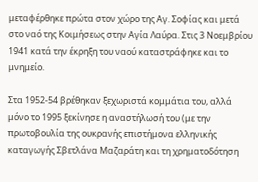μεταφέρθηκε πρώτα στον χώρο της Αγ. Σοφίας και μετά στο ναό της Κοιμήσεως στην Αγία Λαύρα. Στις 3 Νοεμβρίου 1941 κατά την έκρηξη του ναού καταστράφηκε και το μνημείο.

Στα 1952-54 βρέθηκαν ξεχωριστά κομμάτια του, αλλά μόνο το 1995 ξεκίνησε η αναστήλωσή του (με την πρωτοβουλία της ουκρανής επιστήμονα ελληνικής καταγωγής Σβετλάνα Μαζαράτη και τη χρηματοδότηση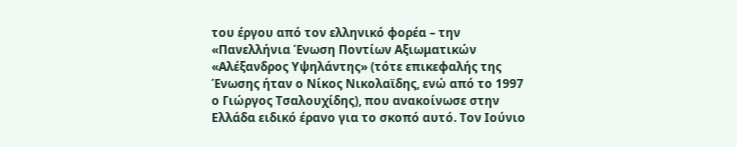του έργου από τον ελληνικό φορέα – την «Πανελλήνια Ένωση Ποντίων Αξιωματικών «Αλέξανδρος Υψηλάντης» (τότε επικεφαλής της Ένωσης ήταν ο Νίκος Νικολαϊδης, ενώ από το 1997 ο Γιώργος Τσαλουχίδης), που ανακοίνωσε στην Ελλάδα ειδικό έρανο για το σκοπό αυτό. Τον Ιούνιο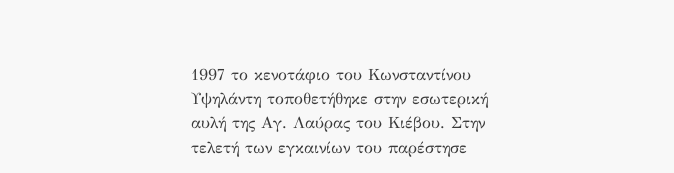1997 το κενοτάφιο του Κωνσταντίνου Υψηλάντη τοποθετήθηκε στην εσωτερική αυλή της Αγ. Λαύρας του Κιέβου. Στην τελετή των εγκαινίων του παρέστησε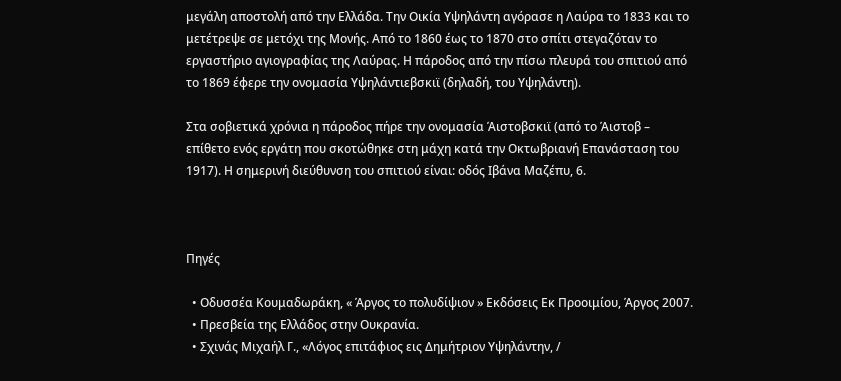μεγάλη αποστολή από την Ελλάδα. Την Οικία Υψηλάντη αγόρασε η Λαύρα το 1833 και το μετέτρεψε σε μετόχι της Μονής. Από το 1860 έως το 1870 στο σπίτι στεγαζόταν το εργαστήριο αγιογραφίας της Λαύρας. Η πάροδος από την πίσω πλευρά του σπιτιού από το 1869 έφερε την ονομασία Υψηλάντιεβσκιϊ (δηλαδή, του Υψηλάντη).

Στα σοβιετικά χρόνια η πάροδος πήρε την ονομασία Άιστοβσκιϊ (από το Άιστοβ – επίθετο ενός εργάτη που σκοτώθηκε στη μάχη κατά την Οκτωβριανή Επανάσταση του 1917). Η σημερινή διεύθυνση του σπιτιού είναι: οδός Ιβάνα Μαζέπυ, 6.



Πηγές

  • Οδυσσέα Κουμαδωράκη, « Άργος το πολυδίψιον » Εκδόσεις Εκ Προοιμίου, Άργος 2007.
  • Πρεσβεία της Ελλάδος στην Ουκρανία.
  • Σχινάς Μιχαήλ Γ., «Λόγος επιτάφιος εις Δημήτριον Υψηλάντην, /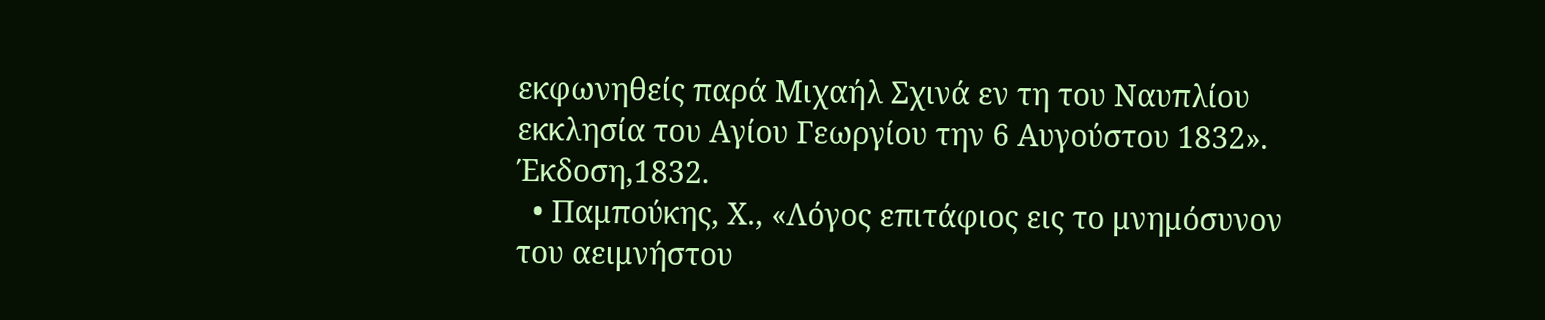εκφωνηθείς παρά Μιχαήλ Σχινά εν τη του Ναυπλίου εκκλησία του Αγίου Γεωργίου την 6 Αυγούστου 1832». Έκδοση,1832.
  • Παμπούκης, Χ., «Λόγος επιτάφιος εις το μνημόσυνον του αειμνήστου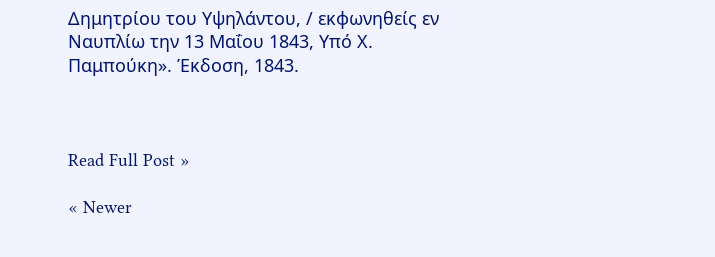Δημητρίου του Υψηλάντου, / εκφωνηθείς εν Ναυπλίω την 13 Μαΐου 1843, Υπό Χ. Παμπούκη». Έκδοση, 1843.



Read Full Post »

« Newer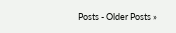Posts - Older Posts »